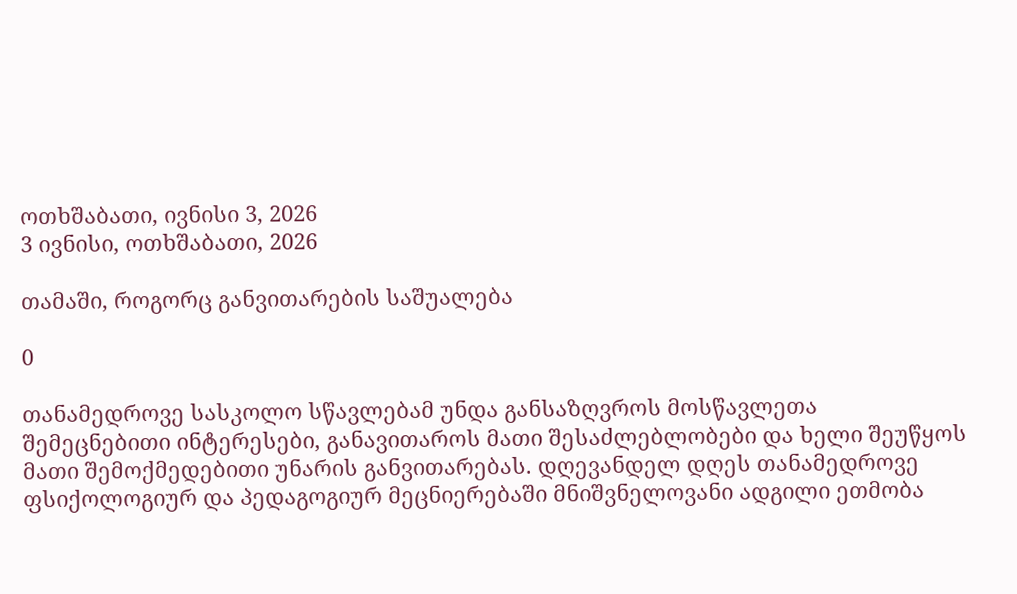ოთხშაბათი, ივნისი 3, 2026
3 ივნისი, ოთხშაბათი, 2026

თამაში, როგორც განვითარების საშუალება

0

თანამედროვე სასკოლო სწავლებამ უნდა განსაზღვროს მოსწავლეთა შემეცნებითი ინტერესები, განავითაროს მათი შესაძლებლობები და ხელი შეუწყოს მათი შემოქმედებითი უნარის განვითარებას. დღევანდელ დღეს თანამედროვე ფსიქოლოგიურ და პედაგოგიურ მეცნიერებაში მნიშვნელოვანი ადგილი ეთმობა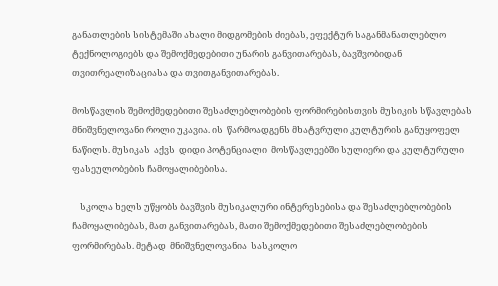განათლების სისტემაში ახალი მიდგომების ძიებას, ეფექტურ საგანმანათლებლო ტექნოლოგიებს და შემოქმედებითი უნარის განვითარებას, ბავშვობიდან თვითრეალიზაციასა და თვითგანვითარებას.

მოსწავლის შემოქმედებითი შესაძლებლობების ფორმირებისთვის მუსიკის სწავლებას მნიშვნელოვანი როლი უკავია. ის  წარმოადგენს მხატვრული კულტურის განუყოფელ ნაწილს. მუსიკას  აქვს  დიდი პოტენციალი  მოსწავლეებში სულიერი და კულტურული ფასეულობების ჩამოყალიბებისა.

    სკოლა ხელს უწყობს ბავშვის მუსიკალური ინტერესებისა და შესაძლებლობების ჩამოყალიბებას, მათ განვითარებას, მათი შემოქმედებითი შესაძლებლობების ფორმირებას. მეტად  მნიშვნელოვანია  სასკოლო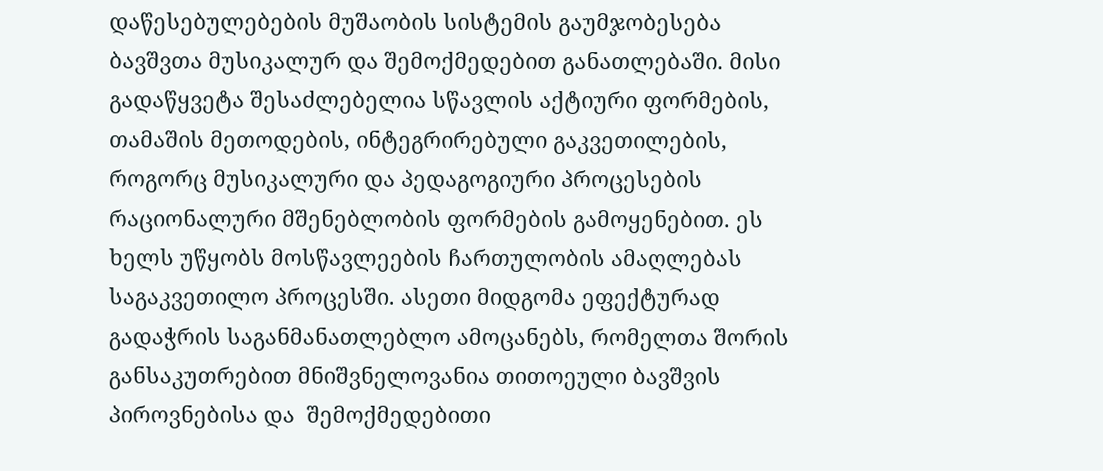დაწესებულებების მუშაობის სისტემის გაუმჯობესება ბავშვთა მუსიკალურ და შემოქმედებით განათლებაში. მისი გადაწყვეტა შესაძლებელია სწავლის აქტიური ფორმების, თამაშის მეთოდების, ინტეგრირებული გაკვეთილების, როგორც მუსიკალური და პედაგოგიური პროცესების რაციონალური მშენებლობის ფორმების გამოყენებით. ეს ხელს უწყობს მოსწავლეების ჩართულობის ამაღლებას საგაკვეთილო პროცესში. ასეთი მიდგომა ეფექტურად გადაჭრის საგანმანათლებლო ამოცანებს, რომელთა შორის განსაკუთრებით მნიშვნელოვანია თითოეული ბავშვის პიროვნებისა და  შემოქმედებითი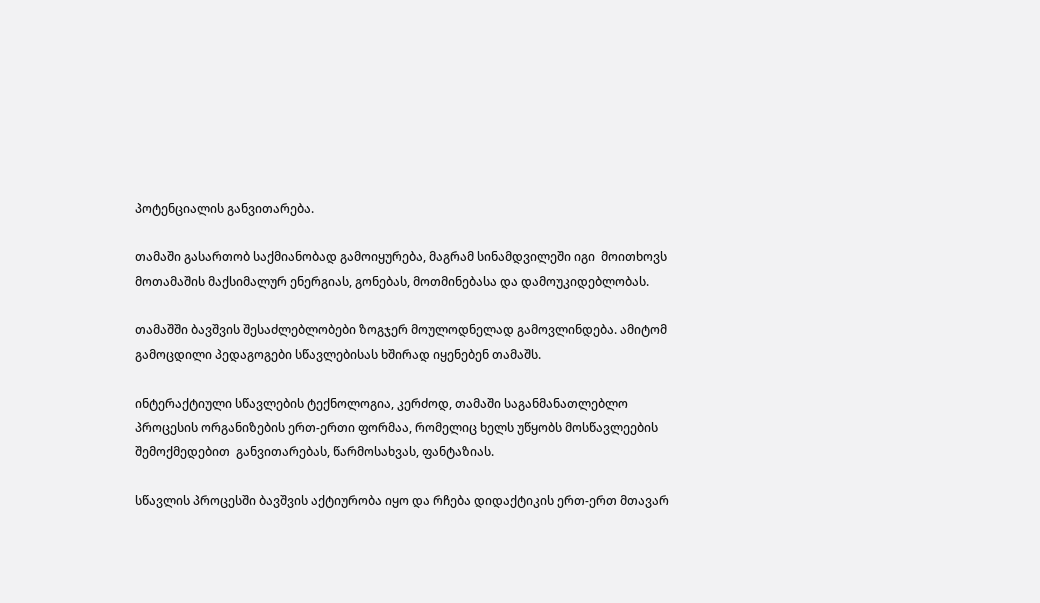პოტენციალის განვითარება.

თამაში გასართობ საქმიანობად გამოიყურება, მაგრამ სინამდვილეში იგი  მოითხოვს მოთამაშის მაქსიმალურ ენერგიას, გონებას, მოთმინებასა და დამოუკიდებლობას.

თამაშში ბავშვის შესაძლებლობები ზოგჯერ მოულოდნელად გამოვლინდება. ამიტომ გამოცდილი პედაგოგები სწავლებისას ხშირად იყენებენ თამაშს.

ინტერაქტიული სწავლების ტექნოლოგია, კერძოდ, თამაში საგანმანათლებლო პროცესის ორგანიზების ერთ-ერთი ფორმაა, რომელიც ხელს უწყობს მოსწავლეების  შემოქმედებით  განვითარებას, წარმოსახვას, ფანტაზიას.

სწავლის პროცესში ბავშვის აქტიურობა იყო და რჩება დიდაქტიკის ერთ-ერთ მთავარ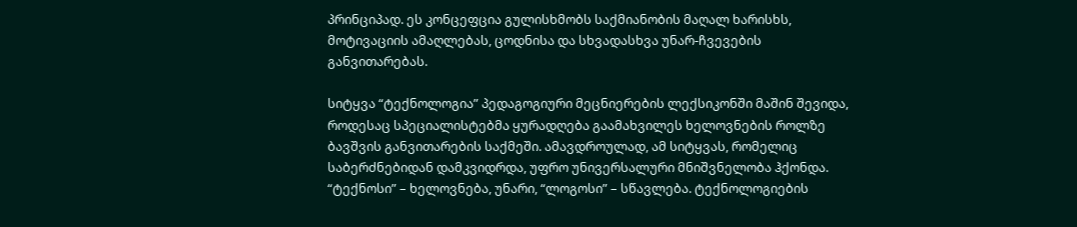პრინციპად. ეს კონცეფცია გულისხმობს საქმიანობის მაღალ ხარისხს, მოტივაციის ამაღლებას, ცოდნისა და სხვადასხვა უნარ-ჩვევების განვითარებას.

სიტყვა “ტექნოლოგია” პედაგოგიური მეცნიერების ლექსიკონში მაშინ შევიდა, როდესაც სპეციალისტებმა ყურადღება გაამახვილეს ხელოვნების როლზე ბავშვის განვითარების საქმეში. ამავდროულად, ამ სიტყვას, რომელიც საბერძნებიდან დამკვიდრდა, უფრო უნივერსალური მნიშვნელობა ჰქონდა. “ტექნოსი” – ხელოვნება, უნარი, “ლოგოსი” – სწავლება. ტექნოლოგიების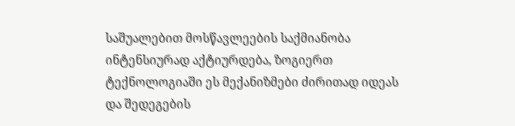საშუალებით მოსწავლეების საქმიანობა ინტენსიურად აქტიურდება, ზოგიერთ ტექნოლოგიაში ეს მექანიზმები ძირითად იდეას და შედეგების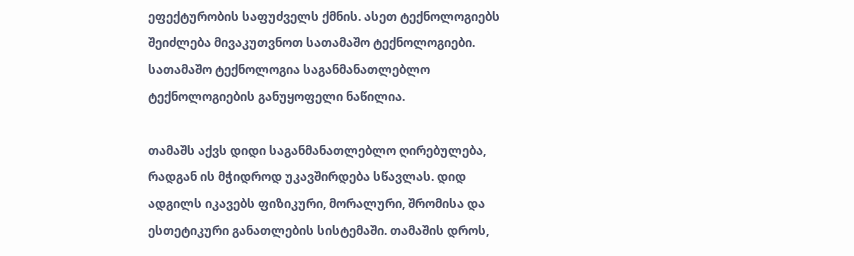ეფექტურობის საფუძველს ქმნის. ასეთ ტექნოლოგიებს შეიძლება მივაკუთვნოთ სათამაშო ტექნოლოგიები. სათამაშო ტექნოლოგია საგანმანათლებლო ტექნოლოგიების განუყოფელი ნაწილია.

თამაშს აქვს დიდი საგანმანათლებლო ღირებულება, რადგან ის მჭიდროდ უკავშირდება სწავლას. დიდ ადგილს იკავებს ფიზიკური, მორალური, შრომისა და ესთეტიკური განათლების სისტემაში. თამაშის დროს,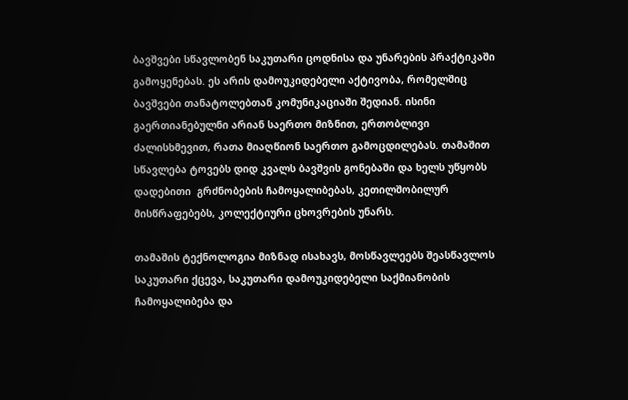ბავშვები სწავლობენ საკუთარი ცოდნისა და უნარების პრაქტიკაში გამოყენებას. ეს არის დამოუკიდებელი აქტივობა, რომელშიც ბავშვები თანატოლებთან კომუნიკაციაში შედიან. ისინი გაერთიანებულნი არიან საერთო მიზნით, ერთობლივი ძალისხმევით, რათა მიაღწიონ საერთო გამოცდილებას. თამაშით სწავლება ტოვებს დიდ კვალს ბავშვის გონებაში და ხელს უწყობს დადებითი  გრძნობების ჩამოყალიბებას, კეთილშობილურ  მისწრაფებებს, კოლექტიური ცხოვრების უნარს.

თამაშის ტექნოლოგია მიზნად ისახავს, მოსწავლეებს შეასწავლოს საკუთარი ქცევა, საკუთარი დამოუკიდებელი საქმიანობის ჩამოყალიბება და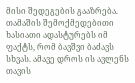მისი შედეგების გააზრება. თამაშის შემოქმედებითი ხასიათი ადასტურებს იმ ფაქტს, რომ ბავშვი ბაძავს სხვას. ამავე დროს ის ავლენს თავის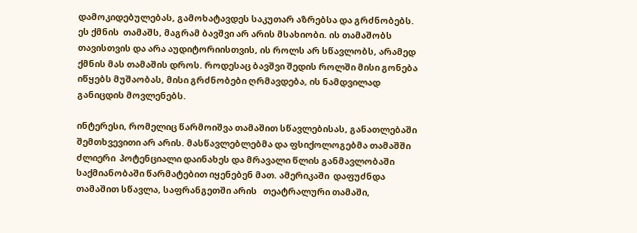დამოკიდებულებას, გამოხატავდეს საკუთარ აზრებსა და გრძნობებს. ეს ქმნის  თამაშს, მაგრამ ბავშვი არ არის მსახიობი. ის თამაშობს თავისთვის და არა აუდიტორიისთვის, ის როლს არ სწავლობს, არამედ ქმნის მას თამაშის დროს. როდესაც ბავშვი შედის როლში მისი გონება იწყებს მუშაობას, მისი გრძნობები ღრმავდება, ის ნამდვილად განიცდის მოვლენებს.

ინტერესი, რომელიც წარმოიშვა თამაშით სწავლებისას, განათლებაში შემთხვევითი არ არის. მასწავლებლებმა და ფსიქოლოგებმა თამაშში ძლიერი  პოტენციალი დაინახეს და მრავალი წლის განმავლობაში საქმიანობაში წარმატებით იყენებენ მათ. ამერიკაში  დაფუძნდა თამაშით სწავლა, საფრანგეთში არის   თეატრალური თამაში,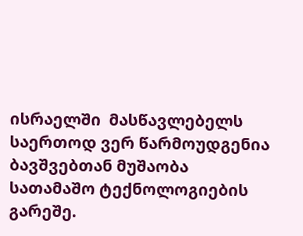ისრაელში  მასწავლებელს საერთოდ ვერ წარმოუდგენია ბავშვებთან მუშაობა სათამაშო ტექნოლოგიების გარეშე.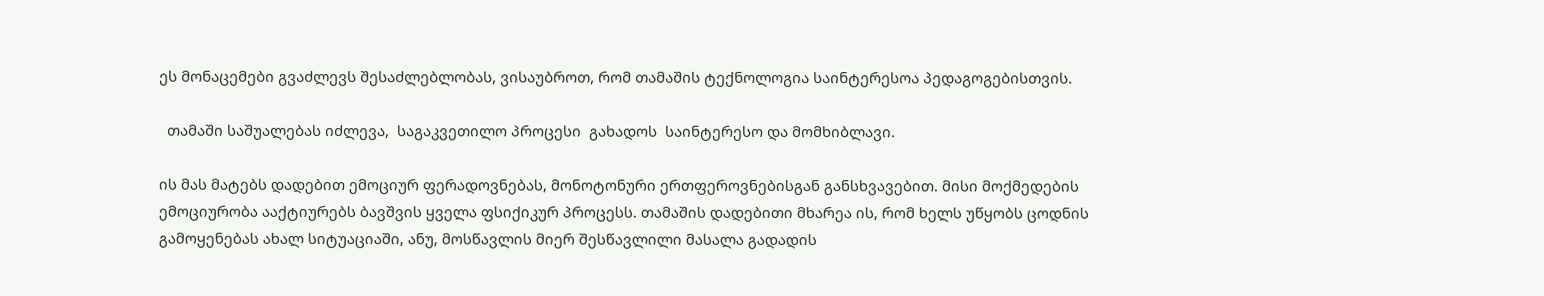ეს მონაცემები გვაძლევს შესაძლებლობას, ვისაუბროთ, რომ თამაშის ტექნოლოგია საინტერესოა პედაგოგებისთვის.

  თამაში საშუალებას იძლევა,  საგაკვეთილო პროცესი  გახადოს  საინტერესო და მომხიბლავი.

ის მას მატებს დადებით ემოციურ ფერადოვნებას, მონოტონური ერთფეროვნებისგან განსხვავებით. მისი მოქმედების ემოციურობა ააქტიურებს ბავშვის ყველა ფსიქიკურ პროცესს. თამაშის დადებითი მხარეა ის, რომ ხელს უწყობს ცოდნის გამოყენებას ახალ სიტუაციაში, ანუ, მოსწავლის მიერ შესწავლილი მასალა გადადის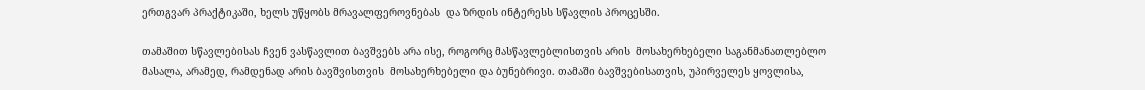ერთგვარ პრაქტიკაში, ხელს უწყობს მრავალფეროვნებას  და ზრდის ინტერესს სწავლის პროცესში.

თამაშით სწავლებისას ჩვენ ვასწავლით ბავშვებს არა ისე, როგორც მასწავლებლისთვის არის  მოსახერხებელი საგანმანათლებლო მასალა, არამედ, რამდენად არის ბავშვისთვის  მოსახერხებელი და ბუნებრივი. თამაში ბავშვებისათვის, უპირველეს ყოვლისა,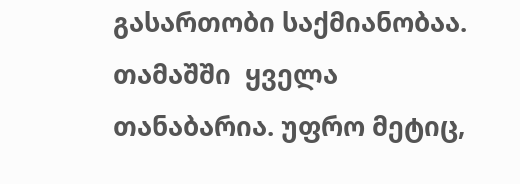გასართობი საქმიანობაა. თამაშში  ყველა თანაბარია. უფრო მეტიც,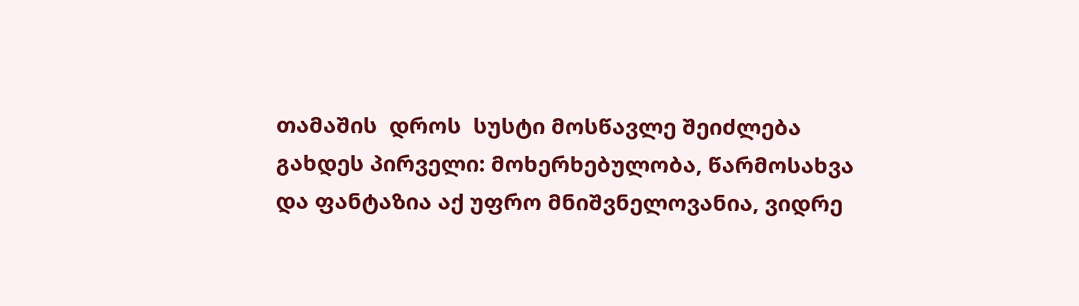თამაშის  დროს  სუსტი მოსწავლე შეიძლება გახდეს პირველი: მოხერხებულობა, წარმოსახვა და ფანტაზია აქ უფრო მნიშვნელოვანია, ვიდრე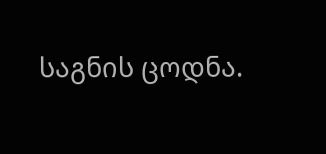საგნის ცოდნა.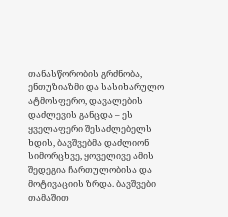თანასწორობის გრძნობა, ენთუზიაზმი და სასიხარულო  ატმოსფერო, დავალების დაძლევის განცდა – ეს ყველაფერი შესაძლებელს ხდის, ბავშვებმა დაძლიონ სიმორცხვე, ყოველივე ამის შედეგია ჩართულობისა და მოტივაციის ზრდა. ბავშვები თამაშით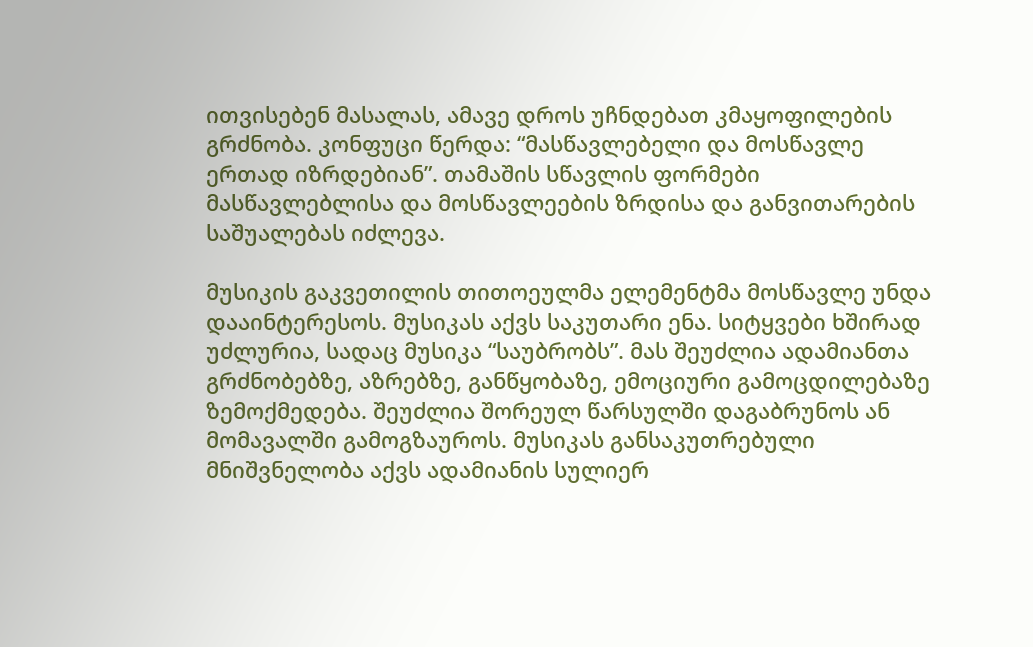ითვისებენ მასალას, ამავე დროს უჩნდებათ კმაყოფილების გრძნობა. კონფუცი წერდა: “მასწავლებელი და მოსწავლე ერთად იზრდებიან”. თამაშის სწავლის ფორმები მასწავლებლისა და მოსწავლეების ზრდისა და განვითარების საშუალებას იძლევა.

მუსიკის გაკვეთილის თითოეულმა ელემენტმა მოსწავლე უნდა დააინტერესოს. მუსიკას აქვს საკუთარი ენა. სიტყვები ხშირად უძლურია, სადაც მუსიკა “საუბრობს”. მას შეუძლია ადამიანთა გრძნობებზე, აზრებზე, განწყობაზე, ემოციური გამოცდილებაზე ზემოქმედება. შეუძლია შორეულ წარსულში დაგაბრუნოს ან მომავალში გამოგზაუროს. მუსიკას განსაკუთრებული მნიშვნელობა აქვს ადამიანის სულიერ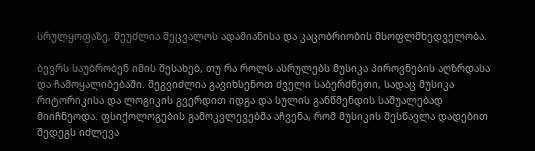სრულყოფაზე, შეუძლია შეცვალოს ადამიანისა და კაცობრიობის მსოფლმხედველობა.

ბევრს საუბრობენ იმის შესახებ, თუ რა როლს ასრულებს მუსიკა პიროვნების აღზრდასა და ჩამოყალიბებაში. შეგვიძლია გავიხსენოთ ძველი საბერძნეთი, სადაც მუსიკა რიტორიკისა და ლოგიკის გვერდით იდგა და სულის განწმენდის საშუალებად მიიჩნეოდა. ფსიქოლოგების გამოკვლევებმა აჩვენა, რომ მუსიკის შესწავლა დადებით შედეგს იძლევა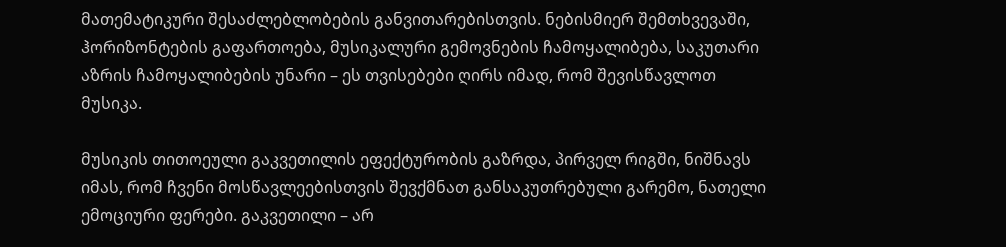მათემატიკური შესაძლებლობების განვითარებისთვის. ნებისმიერ შემთხვევაში, ჰორიზონტების გაფართოება, მუსიკალური გემოვნების ჩამოყალიბება, საკუთარი  აზრის ჩამოყალიბების უნარი – ეს თვისებები ღირს იმად, რომ შევისწავლოთ მუსიკა.

მუსიკის თითოეული გაკვეთილის ეფექტურობის გაზრდა, პირველ რიგში, ნიშნავს იმას, რომ ჩვენი მოსწავლეებისთვის შევქმნათ განსაკუთრებული გარემო, ნათელი ემოციური ფერები. გაკვეთილი – არ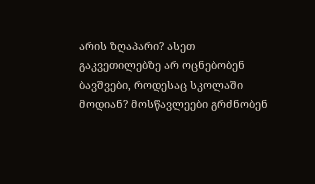არის ზღაპარი? ასეთ გაკვეთილებზე არ ოცნებობენ ბავშვები, როდესაც სკოლაში მოდიან? მოსწავლეები გრძნობენ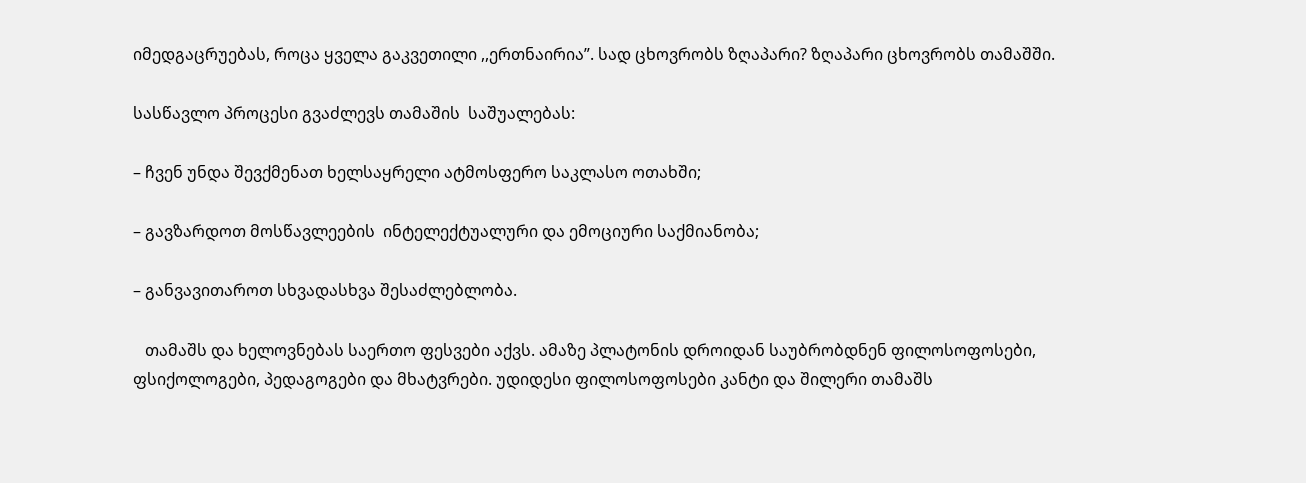იმედგაცრუებას, როცა ყველა გაკვეთილი ,,ერთნაირია”. სად ცხოვრობს ზღაპარი? ზღაპარი ცხოვრობს თამაშში.

სასწავლო პროცესი გვაძლევს თამაშის  საშუალებას:

– ჩვენ უნდა შევქმენათ ხელსაყრელი ატმოსფერო საკლასო ოთახში;

– გავზარდოთ მოსწავლეების  ინტელექტუალური და ემოციური საქმიანობა;

– განვავითაროთ სხვადასხვა შესაძლებლობა.

   თამაშს და ხელოვნებას საერთო ფესვები აქვს. ამაზე პლატონის დროიდან საუბრობდნენ ფილოსოფოსები, ფსიქოლოგები, პედაგოგები და მხატვრები. უდიდესი ფილოსოფოსები კანტი და შილერი თამაშს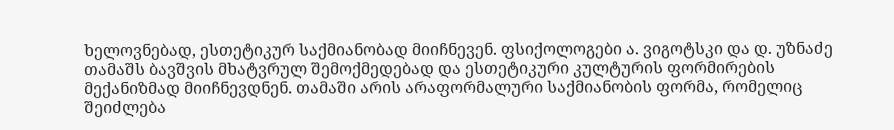ხელოვნებად, ესთეტიკურ საქმიანობად მიიჩნევენ. ფსიქოლოგები ა. ვიგოტსკი და დ. უზნაძე თამაშს ბავშვის მხატვრულ შემოქმედებად და ესთეტიკური კულტურის ფორმირების მექანიზმად მიიჩნევდნენ. თამაში არის არაფორმალური საქმიანობის ფორმა, რომელიც  შეიძლება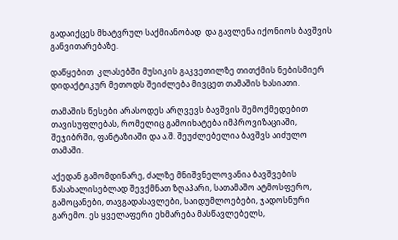გადაიქცეს მხატვრულ საქმიანობად  და გავლენა იქონიოს ბავშვის  განვითარებაზე.

დაწყებით  კლასებში მუსიკის გაკვეთილზე თითქმის ნებისმიერ დიდაქტიკურ მეთოდს შეიძლება მივცეთ თამაშის ხასიათი.

თამაშის წესები არასოდეს არღვევს ბავშვის შემოქმედებით თავისუფლებას, რომელიც გამოიხატება იმპროვიზაციაში, შეჯიბრში, ფანტაზიაში და ა.შ. შეუძლებელია ბავშვს აიძულო თამაში.

აქედან გამომდინარე, ძალზე მნიშვნელოვანია ბავშვების წასახალისებლად შევქმნათ ზღაპარი, სათამაშო ატმოსფერო, გამოცანები, თავგადასავლები, საიდუმლოებები, ჯადოსნური გარემო. ეს ყველაფერი ეხმარება მასწავლებელს,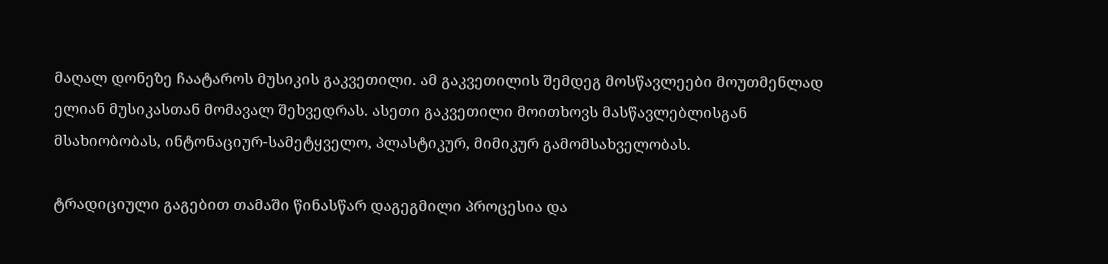მაღალ დონეზე ჩაატაროს მუსიკის გაკვეთილი. ამ გაკვეთილის შემდეგ მოსწავლეები მოუთმენლად ელიან მუსიკასთან მომავალ შეხვედრას. ასეთი გაკვეთილი მოითხოვს მასწავლებლისგან მსახიობობას, ინტონაციურ-სამეტყველო, პლასტიკურ, მიმიკურ გამომსახველობას.

ტრადიციული გაგებით თამაში წინასწარ დაგეგმილი პროცესია და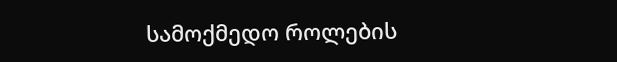სამოქმედო როლების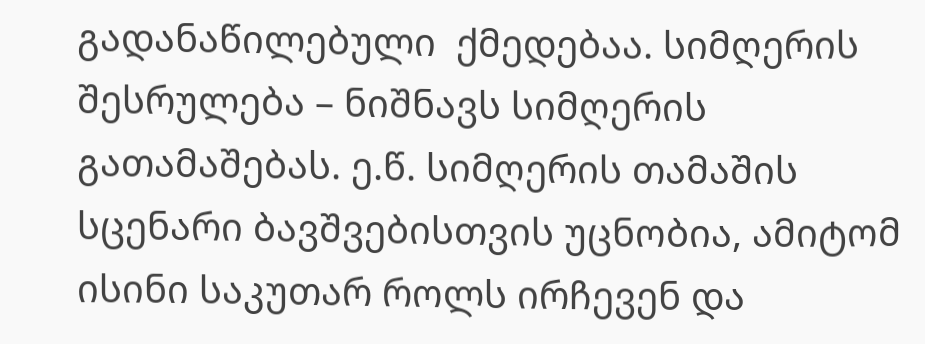გადანაწილებული  ქმედებაა. სიმღერის შესრულება – ნიშნავს სიმღერის გათამაშებას. ე.წ. სიმღერის თამაშის სცენარი ბავშვებისთვის უცნობია, ამიტომ ისინი საკუთარ როლს ირჩევენ და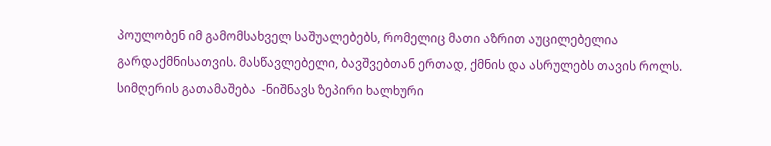პოულობენ იმ გამომსახველ საშუალებებს, რომელიც მათი აზრით აუცილებელია გარდაქმნისათვის. მასწავლებელი, ბავშვებთან ერთად, ქმნის და ასრულებს თავის როლს. სიმღერის გათამაშება  -ნიშნავს ზეპირი ხალხური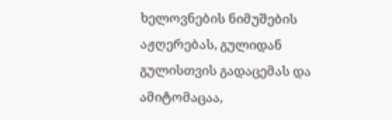ხელოვნების ნიმუშების აჟღერებას, გულიდან გულისთვის გადაცემას და ამიტომაცაა,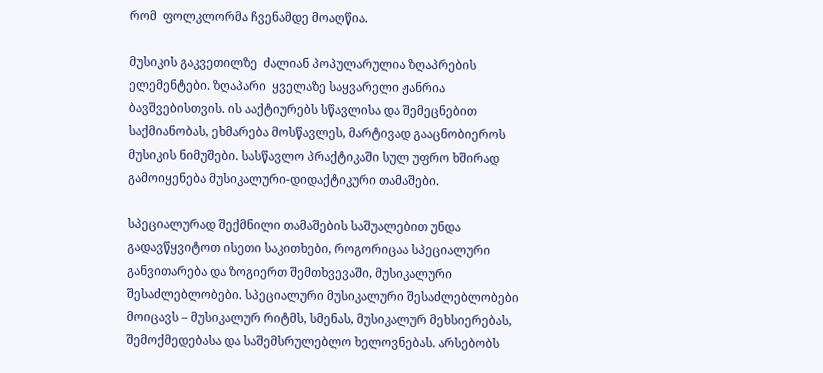რომ  ფოლკლორმა ჩვენამდე მოაღწია.

მუსიკის გაკვეთილზე  ძალიან პოპულარულია ზღაპრების ელემენტები. ზღაპარი  ყველაზე საყვარელი ჟანრია ბავშვებისთვის. ის ააქტიურებს სწავლისა და შემეცნებით საქმიანობას, ეხმარება მოსწავლეს, მარტივად გააცნობიეროს მუსიკის ნიმუშები. სასწავლო პრაქტიკაში სულ უფრო ხშირად გამოიყენება მუსიკალური-დიდაქტიკური თამაშები.

სპეციალურად შექმნილი თამაშების საშუალებით უნდა გადავწყვიტოთ ისეთი საკითხები, როგორიცაა სპეციალური განვითარება და ზოგიერთ შემთხვევაში, მუსიკალური შესაძლებლობები. სპეციალური მუსიკალური შესაძლებლობები მოიცავს – მუსიკალურ რიტმს, სმენას, მუსიკალურ მეხსიერებას, შემოქმედებასა და საშემსრულებლო ხელოვნებას. არსებობს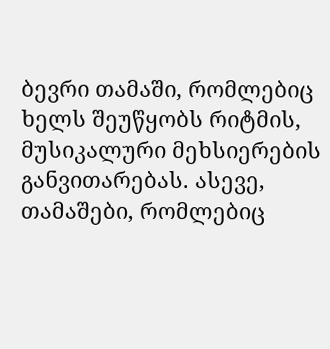ბევრი თამაში, რომლებიც ხელს შეუწყობს რიტმის, მუსიკალური მეხსიერების განვითარებას. ასევე, თამაშები, რომლებიც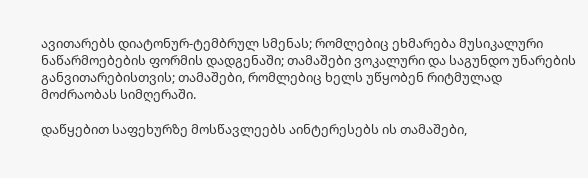ავითარებს დიატონურ-ტემბრულ სმენას; რომლებიც ეხმარება მუსიკალური ნაწარმოებების ფორმის დადგენაში; თამაშები ვოკალური და საგუნდო უნარების განვითარებისთვის; თამაშები, რომლებიც ხელს უწყობენ რიტმულად მოძრაობას სიმღერაში.

დაწყებით საფეხურზე მოსწავლეებს აინტერესებს ის თამაშები,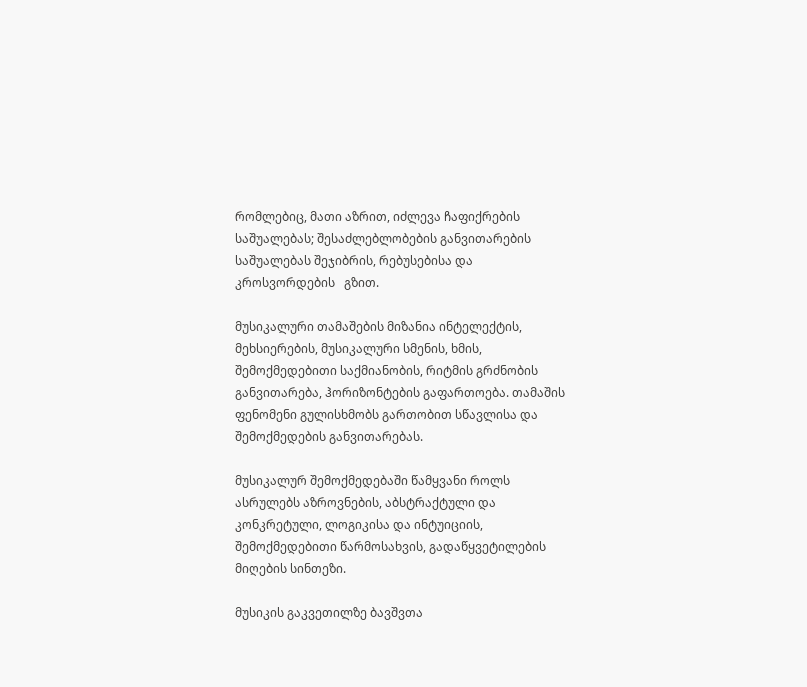რომლებიც, მათი აზრით, იძლევა ჩაფიქრების საშუალებას; შესაძლებლობების განვითარების საშუალებას შეჯიბრის, რებუსებისა და კროსვორდების   გზით.

მუსიკალური თამაშების მიზანია ინტელექტის, მეხსიერების, მუსიკალური სმენის, ხმის,  შემოქმედებითი საქმიანობის, რიტმის გრძნობის განვითარება, ჰორიზონტების გაფართოება. თამაშის ფენომენი გულისხმობს გართობით სწავლისა და შემოქმედების განვითარებას.

მუსიკალურ შემოქმედებაში წამყვანი როლს ასრულებს აზროვნების, აბსტრაქტული და კონკრეტული, ლოგიკისა და ინტუიციის, შემოქმედებითი წარმოსახვის, გადაწყვეტილების მიღების სინთეზი.

მუსიკის გაკვეთილზე ბავშვთა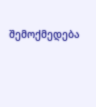შემოქმედება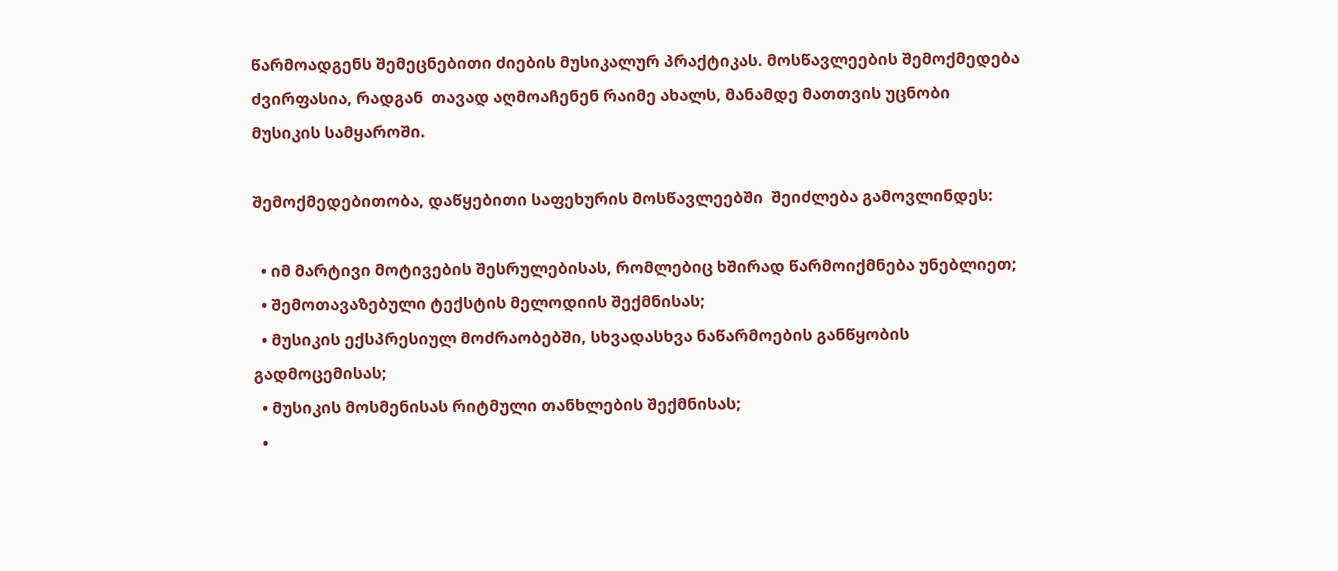წარმოადგენს შემეცნებითი ძიების მუსიკალურ პრაქტიკას. მოსწავლეების შემოქმედება ძვირფასია, რადგან  თავად აღმოაჩენენ რაიმე ახალს, მანამდე მათთვის უცნობი მუსიკის სამყაროში.

შემოქმედებითობა, დაწყებითი საფეხურის მოსწავლეებში  შეიძლება გამოვლინდეს:

  • იმ მარტივი მოტივების შესრულებისას, რომლებიც ხშირად წარმოიქმნება უნებლიეთ;
  • შემოთავაზებული ტექსტის მელოდიის შექმნისას;
  • მუსიკის ექსპრესიულ მოძრაობებში, სხვადასხვა ნაწარმოების განწყობის გადმოცემისას;
  • მუსიკის მოსმენისას რიტმული თანხლების შექმნისას;
  •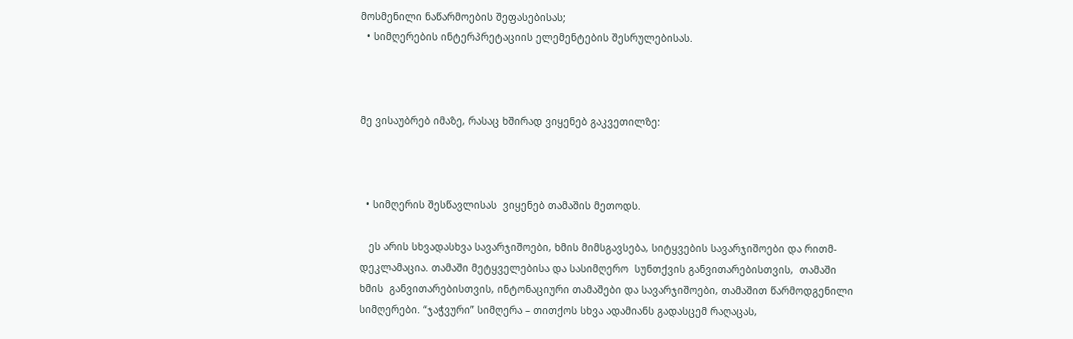მოსმენილი ნაწარმოების შეფასებისას;
  • სიმღერების ინტერპრეტაციის ელემენტების შესრულებისას.



მე ვისაუბრებ იმაზე, რასაც ხშირად ვიყენებ გაკვეთილზე:



  • სიმღერის შესწავლისას  ვიყენებ თამაშის მეთოდს.

   ეს არის სხვადასხვა სავარჯიშოები, ხმის მიმსგავსება, სიტყვების სავარჯიშოები და რითმ-დეკლამაცია. თამაში მეტყველებისა და სასიმღერო  სუნთქვის განვითარებისთვის,  თამაში ხმის  განვითარებისთვის, ინტონაციური თამაშები და სავარჯიშოები, თამაშით წარმოდგენილი სიმღერები. “ჯაჭვური” სიმღერა – თითქოს სხვა ადამიანს გადასცემ რაღაცას,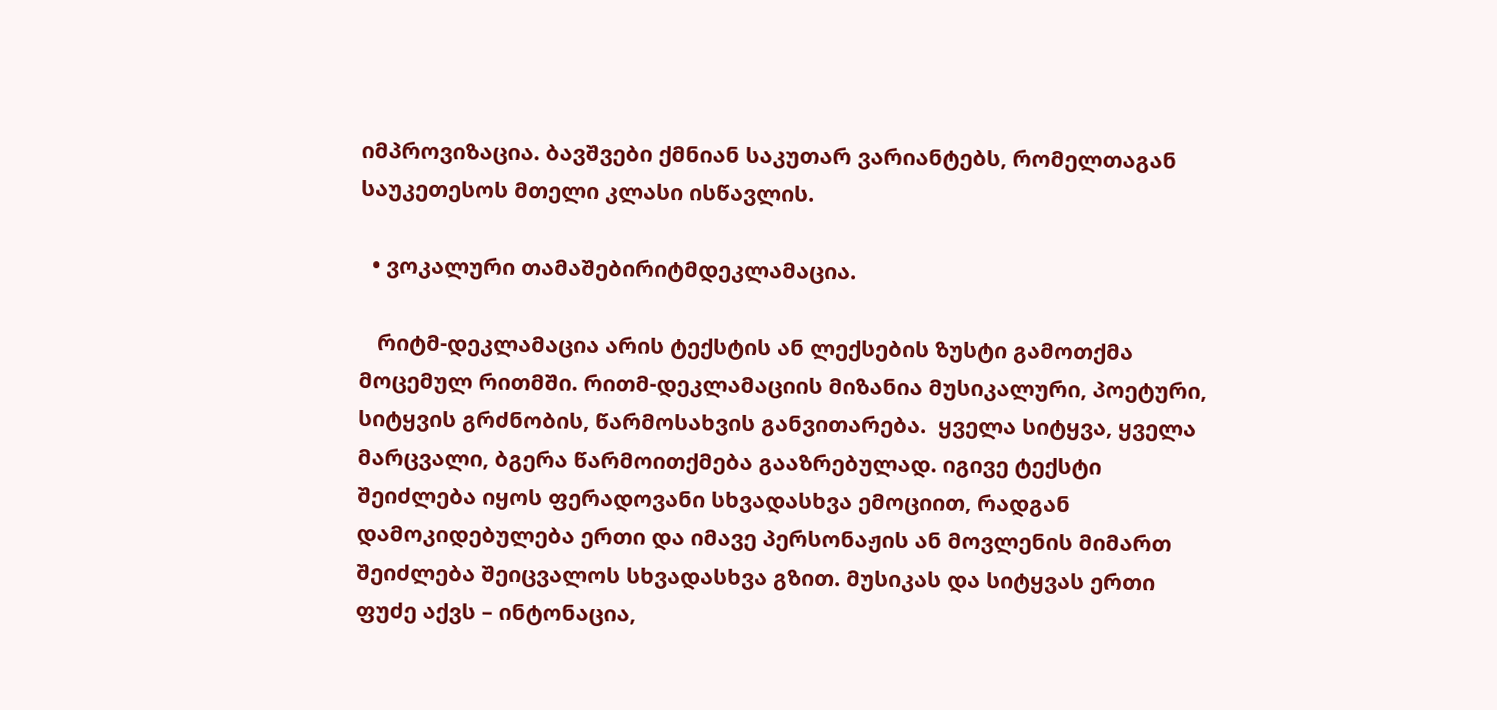იმპროვიზაცია. ბავშვები ქმნიან საკუთარ ვარიანტებს, რომელთაგან საუკეთესოს მთელი კლასი ისწავლის.

  • ვოკალური თამაშებირიტმდეკლამაცია.

   რიტმ-დეკლამაცია არის ტექსტის ან ლექსების ზუსტი გამოთქმა მოცემულ რითმში. რითმ-დეკლამაციის მიზანია მუსიკალური, პოეტური, სიტყვის გრძნობის, წარმოსახვის განვითარება.  ყველა სიტყვა, ყველა მარცვალი, ბგერა წარმოითქმება გააზრებულად. იგივე ტექსტი შეიძლება იყოს ფერადოვანი სხვადასხვა ემოციით, რადგან დამოკიდებულება ერთი და იმავე პერსონაჟის ან მოვლენის მიმართ შეიძლება შეიცვალოს სხვადასხვა გზით. მუსიკას და სიტყვას ერთი ფუძე აქვს – ინტონაცია,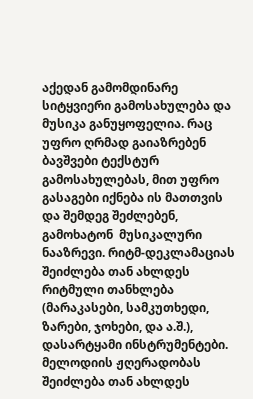აქედან გამომდინარე სიტყვიერი გამოსახულება და მუსიკა განუყოფელია. რაც უფრო ღრმად გაიაზრებენ ბავშვები ტექსტურ გამოსახულებას, მით უფრო  გასაგები იქნება ის მათთვის  და შემდეგ შეძლებენ,  გამოხატონ  მუსიკალური ნააზრევი. რიტმ-დეკლამაციას  შეიძლება თან ახლდეს რიტმული თანხლება (მარაკასები, სამკუთხედი, ზარები, ჯოხები, და ა.შ.), დასარტყამი ინსტრუმენტები. მელოდიის ჟღერადობას შეიძლება თან ახლდეს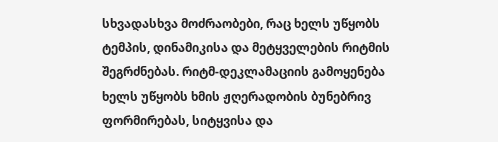სხვადასხვა მოძრაობები, რაც ხელს უწყობს ტემპის, დინამიკისა და მეტყველების რიტმის შეგრძნებას. რიტმ-დეკლამაციის გამოყენება ხელს უწყობს ხმის ჟღერადობის ბუნებრივ ფორმირებას, სიტყვისა და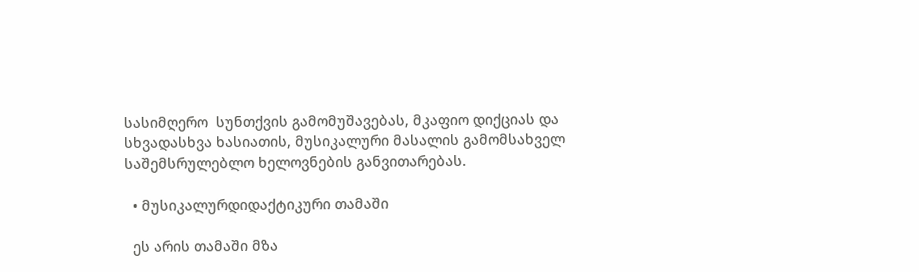სასიმღერო  სუნთქვის გამომუშავებას, მკაფიო დიქციას და სხვადასხვა ხასიათის, მუსიკალური მასალის გამომსახველ საშემსრულებლო ხელოვნების განვითარებას.

  • მუსიკალურდიდაქტიკური თამაში

  ეს არის თამაში მზა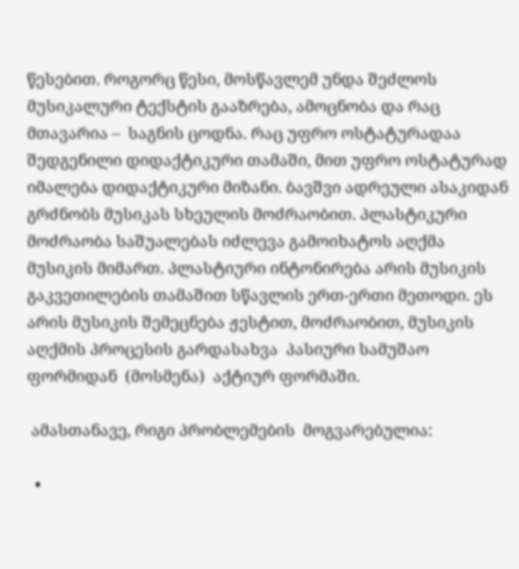წესებით. როგორც წესი, მოსწავლემ უნდა შეძლოს მუსიკალური ტექსტის გააზრება, ამოცნობა და რაც მთავარია –  საგნის ცოდნა. რაც უფრო ოსტატურადაა შედგენილი დიდაქტიკური თამაში, მით უფრო ოსტატურად იმალება დიდაქტიკური მიზანი. ბავშვი ადრეული ასაკიდან გრძნობს მუსიკას სხეულის მოძრაობით. პლასტიკური მოძრაობა საშუალებას იძლევა გამოიხატოს აღქმა მუსიკის მიმართ. პლასტიური ინტონირება არის მუსიკის გაკვეთილების თამაშით სწავლის ერთ-ერთი მეთოდი. ეს არის მუსიკის შემეცნება ჟესტით, მოძრაობით, მუსიკის აღქმის პროცესის გარდასახვა  პასიური სამუშაო ფორმიდან  (მოსმენა)  აქტიურ ფორმაში.

 ამასთანავე, რიგი პრობლემების  მოგვარებულია:

  •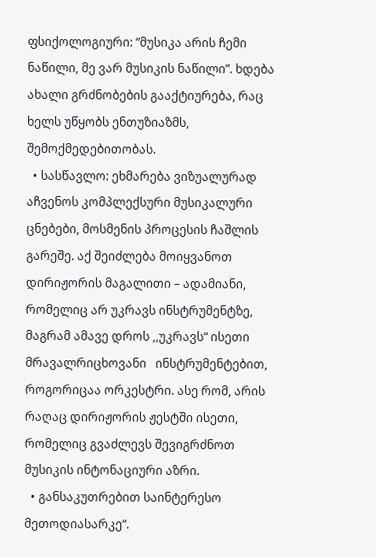ფსიქოლოგიური: “მუსიკა არის ჩემი ნაწილი, მე ვარ მუსიკის ნაწილი”. ხდება ახალი გრძნობების გააქტიურება, რაც ხელს უწყობს ენთუზიაზმს, შემოქმედებითობას.
  • სასწავლო: ეხმარება ვიზუალურად აჩვენოს კომპლექსური მუსიკალური ცნებები, მოსმენის პროცესის ჩაშლის გარეშე. აქ შეიძლება მოიყვანოთ  დირიჟორის მაგალითი – ადამიანი, რომელიც არ უკრავს ინსტრუმენტზე, მაგრამ ამავე დროს ,,უკრავს“ ისეთი მრავალრიცხოვანი   ინსტრუმენტებით, როგორიცაა ორკესტრი. ასე რომ, არის რაღაც დირიჟორის ჟესტში ისეთი, რომელიც გვაძლევს შევიგრძნოთ მუსიკის ინტონაციური აზრი.
  • განსაკუთრებით საინტერესო მეთოდიასარკე“.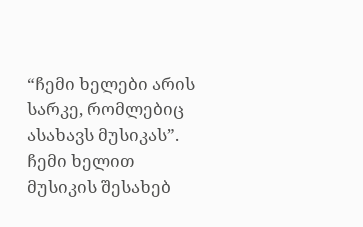“ჩემი ხელები არის სარკე, რომლებიც ასახავს მუსიკას”. ჩემი ხელით მუსიკის შესახებ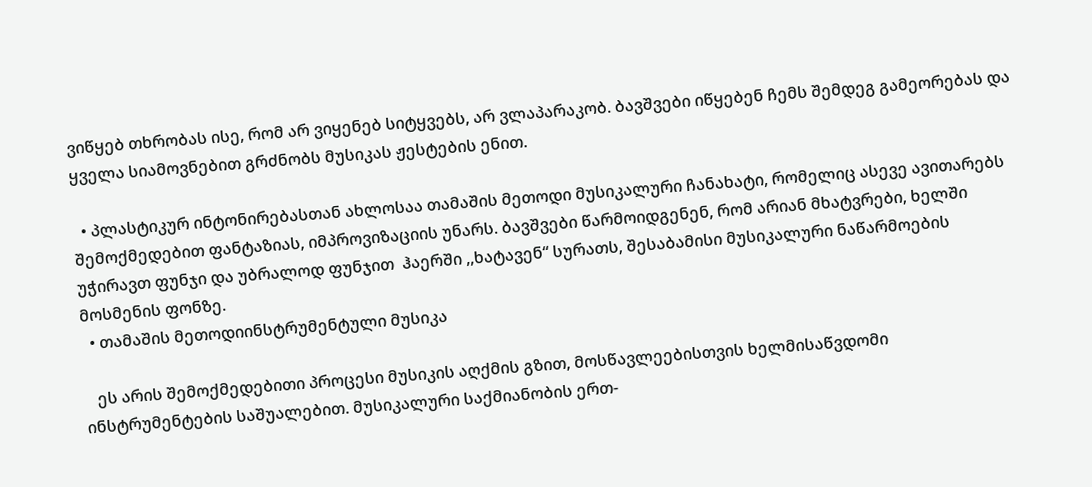ვიწყებ თხრობას ისე, რომ არ ვიყენებ სიტყვებს, არ ვლაპარაკობ. ბავშვები იწყებენ ჩემს შემდეგ გამეორებას და ყველა სიამოვნებით გრძნობს მუსიკას ჟესტების ენით.

  • პლასტიკურ ინტონირებასთან ახლოსაა თამაშის მეთოდი მუსიკალური ჩანახატი, რომელიც ასევე ავითარებს შემოქმედებით ფანტაზიას, იმპროვიზაციის უნარს. ბავშვები წარმოიდგენენ, რომ არიან მხატვრები, ხელში უჭირავთ ფუნჯი და უბრალოდ ფუნჯით  ჰაერში ,,ხატავენ“ სურათს, შესაბამისი მუსიკალური ნაწარმოების მოსმენის ფონზე.
  • თამაშის მეთოდიინსტრუმენტული მუსიკა

   ეს არის შემოქმედებითი პროცესი მუსიკის აღქმის გზით, მოსწავლეებისთვის ხელმისაწვდომი ინსტრუმენტების საშუალებით. მუსიკალური საქმიანობის ერთ-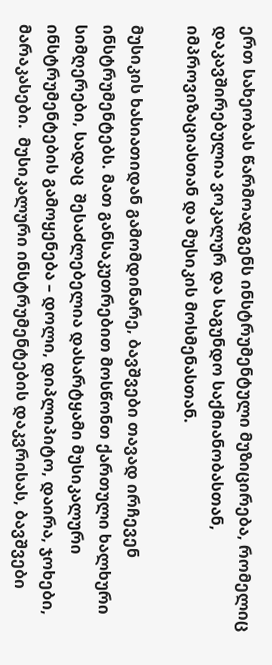ერთ სახეობას წარმოადგენს ინსტრუმენტული მუზიცირება, რომელიც დაკავშირებულია ვოკალურ და საგუნდო საქმიანობასთან, იმპროვიზაციასთან და მუსიკის მოსმენასთან.

მუსიკის ხასიათიდან გამომდინარე, ბავშვები თავად ირჩევენ  ინსტრუმენტებს. მათ განსაკუთრებით მოსწონთ ქართული ხალხური სიმღერები, სადაც  შესაძლებელია დასარტყამი მუსიკალური ინსტრუმენტების გამოყენება – დოლი, დიპლიპიტო, დაირა, ჯოხები, მარაკასები.  მუსიკალური ინსტრუმენტების დაკვრისას, ბავშვები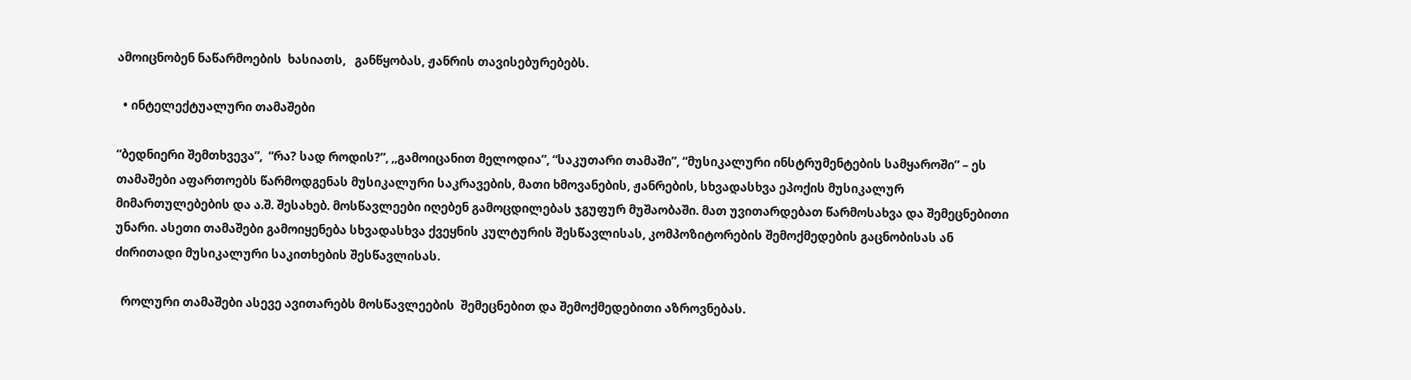ამოიცნობენ ნაწარმოების  ხასიათს,   განწყობას, ჟანრის თავისებურებებს.

  • ინტელექტუალური თამაშები

“ბედნიერი შემთხვევა”,  “რა? სად როდის?”, ,,გამოიცანით მელოდია”, “საკუთარი თამაში”, “მუსიკალური ინსტრუმენტების სამყაროში” – ეს თამაშები აფართოებს წარმოდგენას მუსიკალური საკრავების, მათი ხმოვანების, ჟანრების, სხვადასხვა ეპოქის მუსიკალურ მიმართულებების და ა.შ. შესახებ. მოსწავლეები იღებენ გამოცდილებას ჯგუფურ მუშაობაში. მათ უვითარდებათ წარმოსახვა და შემეცნებითი უნარი. ასეთი თამაშები გამოიყენება სხვადასხვა ქვეყნის კულტურის შესწავლისას, კომპოზიტორების შემოქმედების გაცნობისას ან ძირითადი მუსიკალური საკითხების შესწავლისას.

  როლური თამაშები ასევე ავითარებს მოსწავლეების  შემეცნებით და შემოქმედებითი აზროვნებას.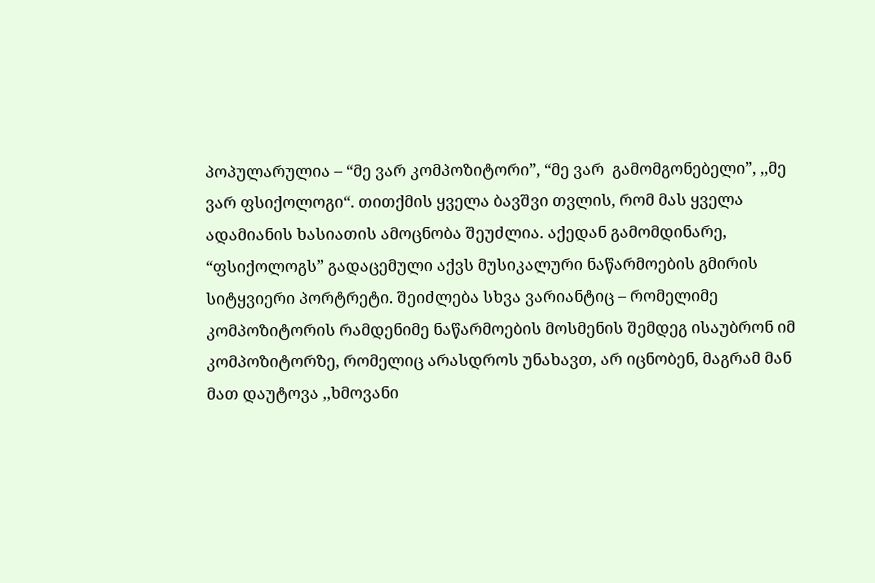პოპულარულია – “მე ვარ კომპოზიტორი”, “მე ვარ  გამომგონებელი”, ,,მე ვარ ფსიქოლოგი“. თითქმის ყველა ბავშვი თვლის, რომ მას ყველა ადამიანის ხასიათის ამოცნობა შეუძლია. აქედან გამომდინარე, “ფსიქოლოგს” გადაცემული აქვს მუსიკალური ნაწარმოების გმირის სიტყვიერი პორტრეტი. შეიძლება სხვა ვარიანტიც – რომელიმე კომპოზიტორის რამდენიმე ნაწარმოების მოსმენის შემდეგ ისაუბრონ იმ კომპოზიტორზე, რომელიც არასდროს უნახავთ, არ იცნობენ, მაგრამ მან მათ დაუტოვა ,,ხმოვანი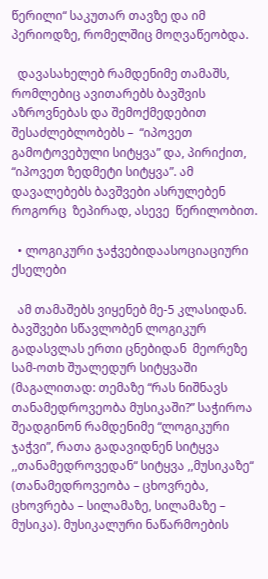წერილი“ საკუთარ თავზე და იმ პერიოდზე, რომელშიც მოღვაწეობდა.

  დავასახელებ რამდენიმე თამაშს, რომლებიც ავითარებს ბავშვის აზროვნებას და შემოქმედებით შესაძლებლობებს –  “იპოვეთ გამოტოვებული სიტყვა” და, პირიქით, “იპოვეთ ზედმეტი სიტყვა”. ამ  დავალებებს ბავშვები ასრულებენ როგორც  ზეპირად, ასევე  წერილობით.

  • ლოგიკური ჯაჭვებიდაასოციაციური ქსელები

  ამ თამაშებს ვიყენებ მე-5 კლასიდან. ბავშვები სწავლობენ ლოგიკურ გადასვლას ერთი ცნებიდან  მეორეზე  სამ-ოთხ შუალედურ სიტყვაში (მაგალითად: თემაზე “რას ნიშნავს  თანამედროვეობა მუსიკაში?” საჭიროა შეადგინონ რამდენიმე “ლოგიკური ჯაჭვი”, რათა გადავიდნენ სიტყვა ,,თანამედროვედან“ სიტყვა ,,მუსიკაზე“ (თანამედროვეობა – ცხოვრება, ცხოვრება – სილამაზე, სილამაზე – მუსიკა). მუსიკალური ნაწარმოების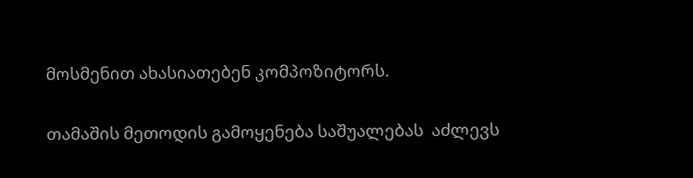მოსმენით ახასიათებენ კომპოზიტორს.

თამაშის მეთოდის გამოყენება საშუალებას  აძლევს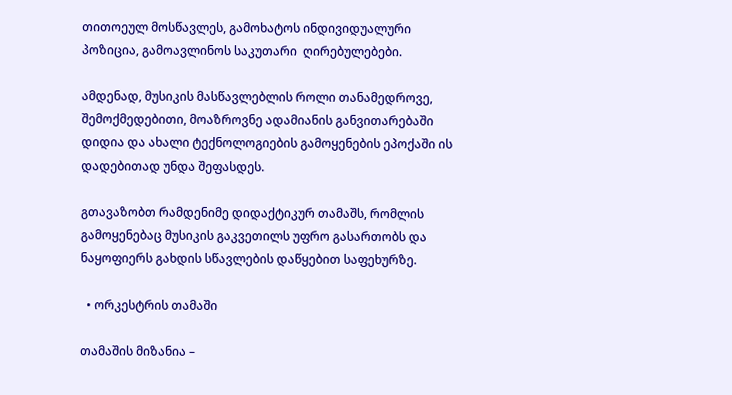თითოეულ მოსწავლეს, გამოხატოს ინდივიდუალური პოზიცია, გამოავლინოს საკუთარი  ღირებულებები.

ამდენად, მუსიკის მასწავლებლის როლი თანამედროვე, შემოქმედებითი, მოაზროვნე ადამიანის განვითარებაში დიდია და ახალი ტექნოლოგიების გამოყენების ეპოქაში ის დადებითად უნდა შეფასდეს.

გთავაზობთ რამდენიმე დიდაქტიკურ თამაშს, რომლის გამოყენებაც მუსიკის გაკვეთილს უფრო გასართობს და ნაყოფიერს გახდის სწავლების დაწყებით საფეხურზე.

  • ორკესტრის თამაში

თამაშის მიზანია –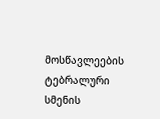მოსწავლეების  ტებრალური სმენის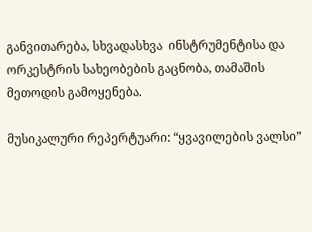განვითარება, სხვადასხვა  ინსტრუმენტისა და ორკესტრის სახეობების გაცნობა, თამაშის მეთოდის გამოყენება.

მუსიკალური რეპერტუარი: “ყვავილების ვალსი”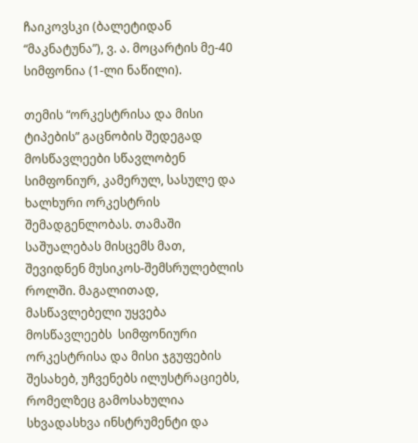ჩაიკოვსკი (ბალეტიდან “მაკნატუნა”), ვ. ა. მოცარტის მე-40 სიმფონია (1-ლი ნაწილი).

თემის “ორკესტრისა და მისი ტიპების” გაცნობის შედეგად მოსწავლეები სწავლობენ სიმფონიურ, კამერულ, სასულე და ხალხური ორკესტრის შემადგენლობას. თამაში საშუალებას მისცემს მათ, შევიდნენ მუსიკოს-შემსრულებლის როლში. მაგალითად, მასწავლებელი უყვება  მოსწავლეებს  სიმფონიური ორკესტრისა და მისი ჯგუფების შესახებ, უჩვენებს ილუსტრაციებს, რომელზეც გამოსახულია სხვადასხვა ინსტრუმენტი და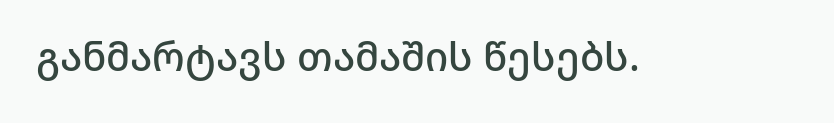განმარტავს თამაშის წესებს.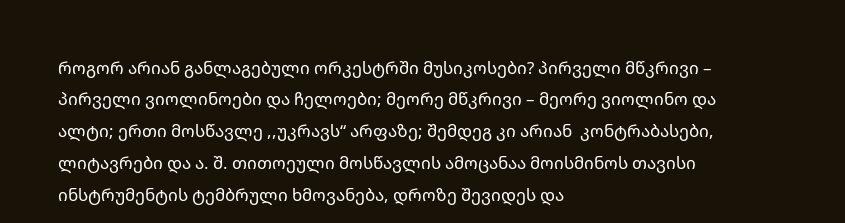როგორ არიან განლაგებული ორკესტრში მუსიკოსები? პირველი მწკრივი – პირველი ვიოლინოები და ჩელოები; მეორე მწკრივი – მეორე ვიოლინო და ალტი; ერთი მოსწავლე ,,უკრავს“ არფაზე; შემდეგ კი არიან  კონტრაბასები, ლიტავრები და ა. შ. თითოეული მოსწავლის ამოცანაა მოისმინოს თავისი ინსტრუმენტის ტემბრული ხმოვანება, დროზე შევიდეს და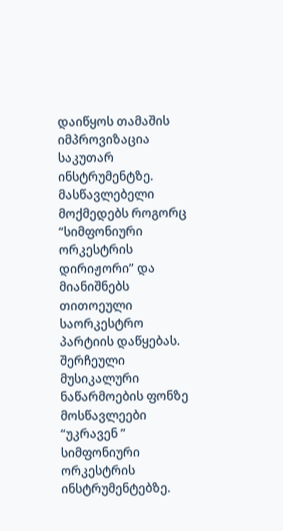დაიწყოს თამაშის იმპროვიზაცია საკუთარ ინსტრუმენტზე. მასწავლებელი მოქმედებს როგორც “სიმფონიური ორკესტრის დირიჟორი” და მიანიშნებს თითოეული საორკესტრო პარტიის დაწყებას. შერჩეული მუსიკალური ნაწარმოების ფონზე მოსწავლეები “უკრავენ ” სიმფონიური ორკესტრის ინსტრუმენტებზე.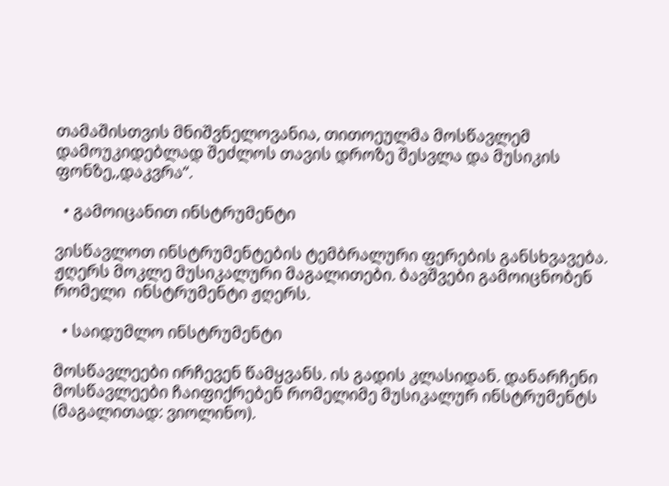თამაშისთვის მნიშვნელოვანია, თითოეულმა მოსწავლემ დამოუკიდებლად შეძლოს თავის დროზე შესვლა და მუსიკის ფონზე,,დაკვრა“.

  • გამოიცანით ინსტრუმენტი

ვისწავლოთ ინსტრუმენტების ტემბრალური ფერების განსხვავება. ჟღერს მოკლე მუსიკალური მაგალითები. ბავშვები გამოიცნობენ რომელი  ინსტრუმენტი ჟღერს.

  • საიდუმლო ინსტრუმენტი

მოსწავლეები ირჩევენ წამყვანს. ის გადის კლასიდან. დანარჩენი მოსწავლეები ჩაიფიქრებენ რომელიმე მუსიკალურ ინსტრუმენტს (მაგალითად: ვიოლინო).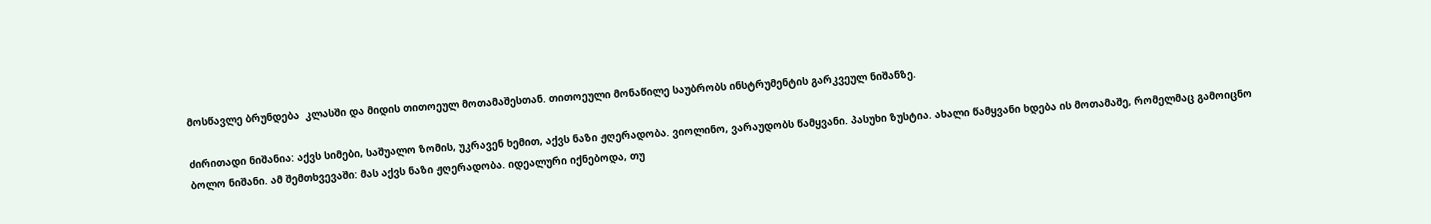მოსწავლე ბრუნდება  კლასში და მიდის თითოეულ მოთამაშესთან. თითოეული მონაწილე საუბრობს ინსტრუმენტის გარკვეულ ნიშანზე.

ძირითადი ნიშანია: აქვს სიმები, საშუალო ზომის, უკრავენ ხემით, აქვს ნაზი ჟღერადობა. ვიოლინო, ვარაუდობს წამყვანი. პასუხი ზუსტია. ახალი წამყვანი ხდება ის მოთამაშე, რომელმაც გამოიცნო ბოლო ნიშანი. ამ შემთხვევაში: მას აქვს ნაზი ჟღერადობა. იდეალური იქნებოდა, თუ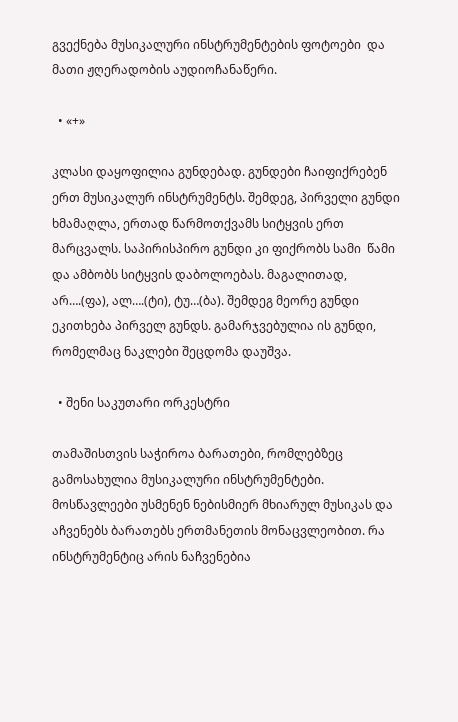გვექნება მუსიკალური ინსტრუმენტების ფოტოები  და მათი ჟღერადობის აუდიოჩანაწერი.

  • «+»

კლასი დაყოფილია გუნდებად. გუნდები ჩაიფიქრებენ ერთ მუსიკალურ ინსტრუმენტს. შემდეგ, პირველი გუნდი ხმამაღლა, ერთად წარმოთქვამს სიტყვის ერთ მარცვალს. საპირისპირო გუნდი კი ფიქრობს სამი  წამი და ამბობს სიტყვის დაბოლოებას. მაგალითად, არ….(ფა), ალ….(ტი), ტუ…(ბა). შემდეგ მეორე გუნდი ეკითხება პირველ გუნდს. გამარჯვებულია ის გუნდი, რომელმაც ნაკლები შეცდომა დაუშვა.

  • შენი საკუთარი ორკესტრი

თამაშისთვის საჭიროა ბარათები, რომლებზეც გამოსახულია მუსიკალური ინსტრუმენტები. მოსწავლეები უსმენენ ნებისმიერ მხიარულ მუსიკას და აჩვენებს ბარათებს ერთმანეთის მონაცვლეობით. რა ინსტრუმენტიც არის ნაჩვენებია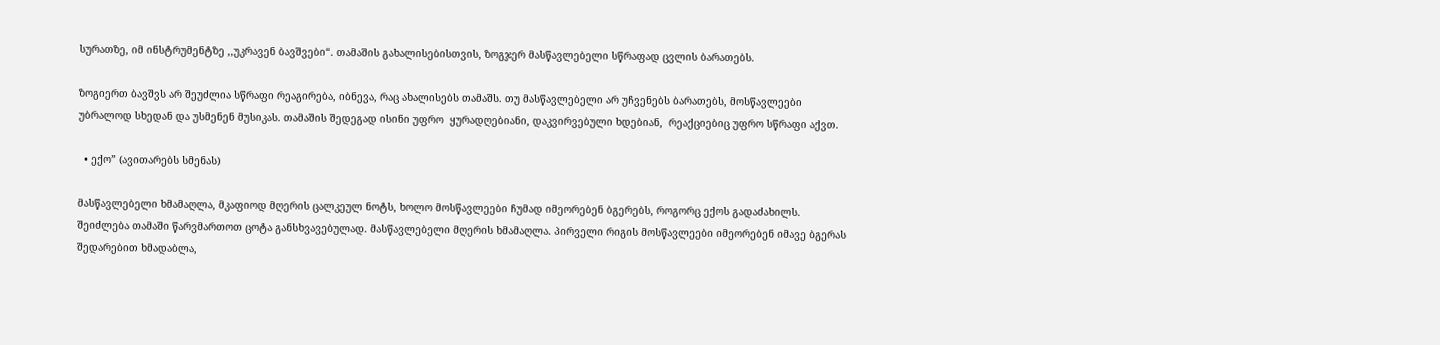სურათზე, იმ ინსტრუმენტზე ,,უკრავენ ბავშვები“. თამაშის გახალისებისთვის, ზოგჯერ მასწავლებელი სწრაფად ცვლის ბარათებს.

ზოგიერთ ბავშვს არ შეუძლია სწრაფი რეაგირება, იბნევა, რაც ახალისებს თამაშს. თუ მასწავლებელი არ უჩვენებს ბარათებს, მოსწავლეები უბრალოდ სხედან და უსმენენ მუსიკას. თამაშის შედეგად ისინი უფრო  ყურადღებიანი, დაკვირვებული ხდებიან,  რეაქციებიც უფრო სწრაფი აქვთ.

  • ექო” (ავითარებს სმენას)

მასწავლებელი ხმამაღლა, მკაფიოდ მღერის ცალკეულ ნოტს, ხოლო მოსწავლეები ჩუმად იმეორებენ ბგერებს, როგორც ექოს გადაძახილს. შეიძლება თამაში წარვმართოთ ცოტა განსხვავებულად. მასწავლებელი მღერის ხმამაღლა. პირველი რიგის მოსწავლეები იმეორებენ იმავე ბგერას შედარებით ხმადაბლა,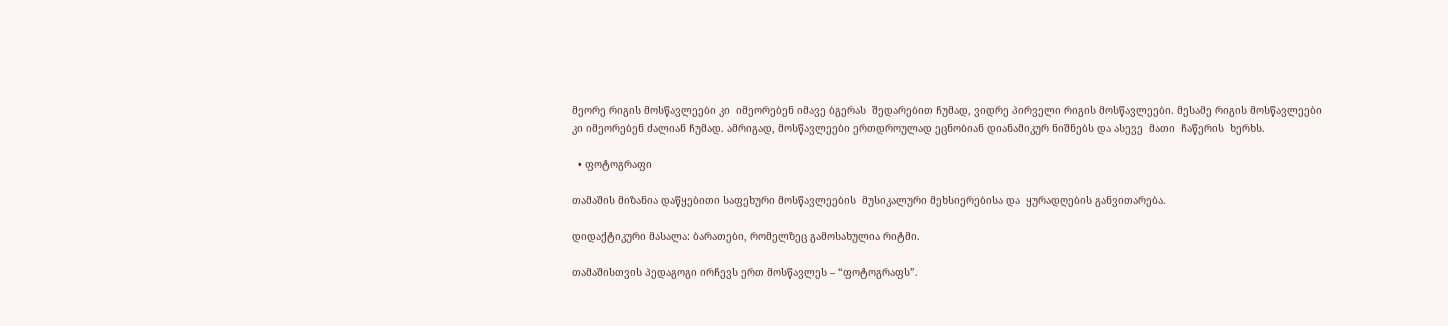მეორე რიგის მოსწავლეები კი  იმეორებენ იმავე ბგერას  შედარებით ჩუმად, ვიდრე პირველი რიგის მოსწავლეები. მესამე რიგის მოსწავლეები კი იმეორებენ ძალიან ჩუმად. ამრიგად, მოსწავლეები ერთდროულად ეცნობიან დიანამიკურ ნიშნებს და ასევე  მათი  ჩაწერის  ხერხს.

  • ფოტოგრაფი

თამაშის მიზანია დაწყებითი საფეხური მოსწავლეების  მუსიკალური მეხსიერებისა და  ყურადღების განვითარება.

დიდაქტიკური მასალა: ბარათები, რომელზეც გამოსახულია რიტმი.

თამაშისთვის პედაგოგი ირჩევს ერთ მოსწავლეს – “ფოტოგრაფს”.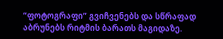“ფოტოგრაფი” გვიჩვენებს და სწრაფად აბრუნებს რიტმის ბარათს მაგიდაზე.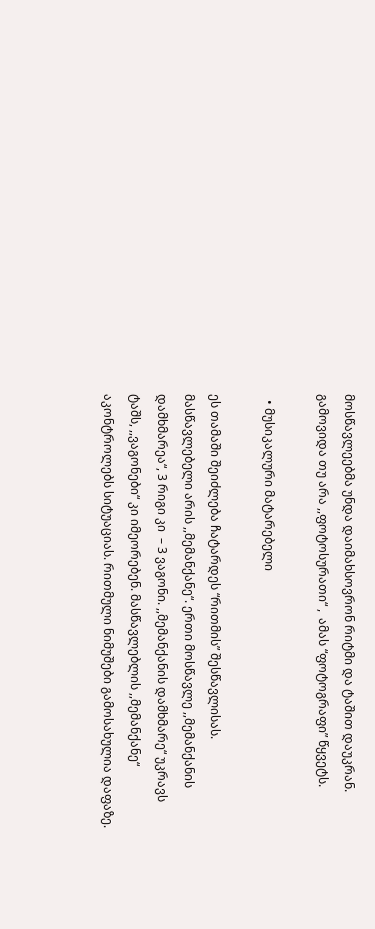მოსწავლეებმა უნდა დაიმახსოვრონ რიტმი და ტაშით დაუკრან. გამოვიდა თუ არა ,,ფოტოსურათი“ ,  ამას “ფოტოგრაფი” წყვეტს.

  • მუსიკალური მატარებელი

ეს თამაში შეიძლება ჩატარდეს “რითმის” შესწავლისას. მასწავლებელი არის ,,მემანქანე“. ერთი მოსწავლე ,,მემანქანის დამხმარეა“, 3 რიგი კი  – 3 ვაგონი. ,,მემანქანის დამხმარე“ უკრავს ტაშს, ,,ვაგონები“ კი იმეორებენ. მასწავლებლის ,,მემანქანე“ აკონტროლებს სიტუაციას. რითმული ნიმუშები გამოსახულია დაფაზე.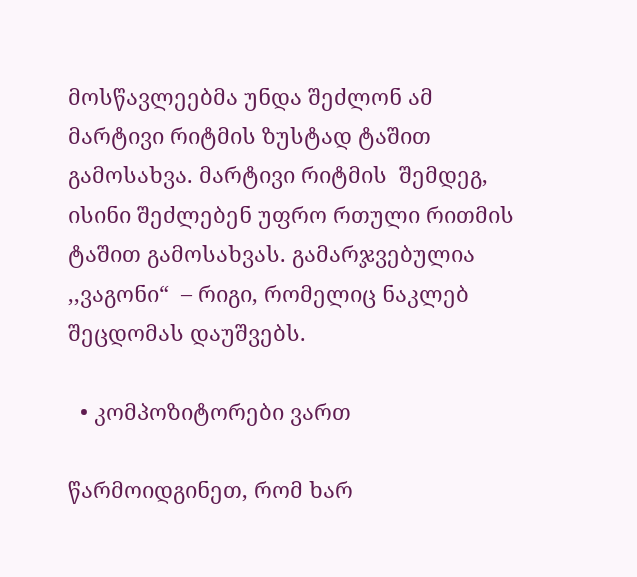მოსწავლეებმა უნდა შეძლონ ამ მარტივი რიტმის ზუსტად ტაშით გამოსახვა. მარტივი რიტმის  შემდეგ, ისინი შეძლებენ უფრო რთული რითმის ტაშით გამოსახვას. გამარჯვებულია  ,,ვაგონი“  – რიგი, რომელიც ნაკლებ შეცდომას დაუშვებს.

  • კომპოზიტორები ვართ

წარმოიდგინეთ, რომ ხარ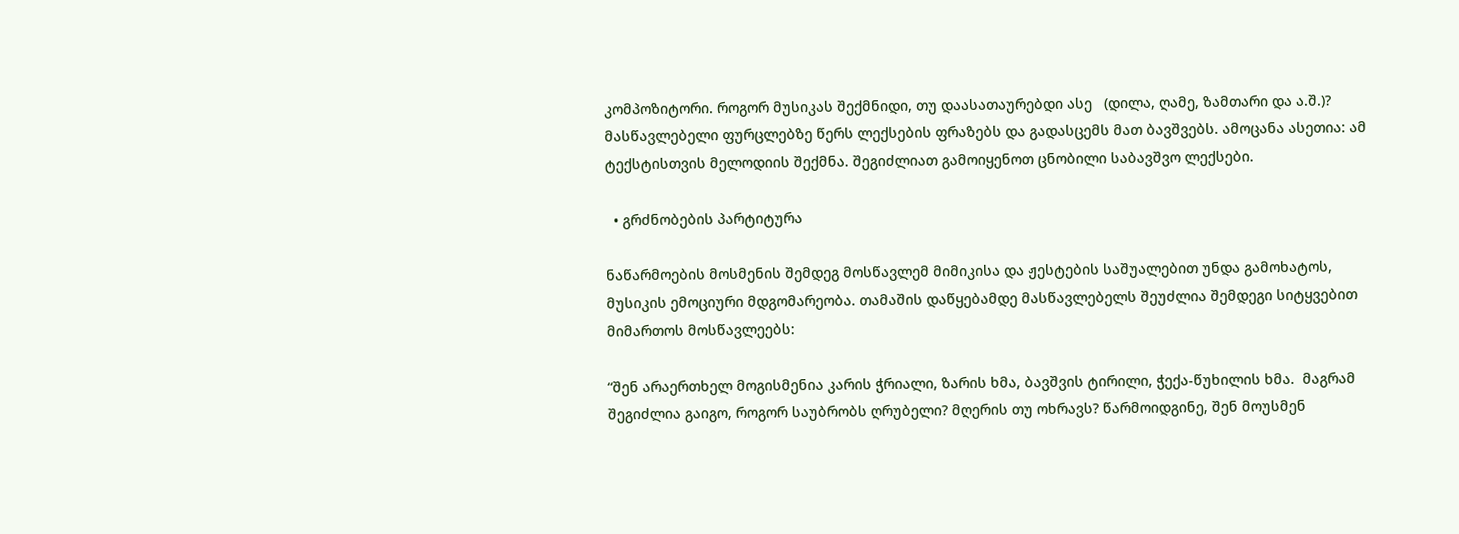კომპოზიტორი. როგორ მუსიკას შექმნიდი, თუ დაასათაურებდი ასე   (დილა, ღამე, ზამთარი და ა.შ.)? მასწავლებელი ფურცლებზე წერს ლექსების ფრაზებს და გადასცემს მათ ბავშვებს. ამოცანა ასეთია: ამ ტექსტისთვის მელოდიის შექმნა. შეგიძლიათ გამოიყენოთ ცნობილი საბავშვო ლექსები.

  • გრძნობების პარტიტურა

ნაწარმოების მოსმენის შემდეგ მოსწავლემ მიმიკისა და ჟესტების საშუალებით უნდა გამოხატოს,  მუსიკის ემოციური მდგომარეობა. თამაშის დაწყებამდე მასწავლებელს შეუძლია შემდეგი სიტყვებით მიმართოს მოსწავლეებს:

“შენ არაერთხელ მოგისმენია კარის ჭრიალი, ზარის ხმა, ბავშვის ტირილი, ჭექა-წუხილის ხმა.  მაგრამ შეგიძლია გაიგო, როგორ საუბრობს ღრუბელი? მღერის თუ ოხრავს? წარმოიდგინე, შენ მოუსმენ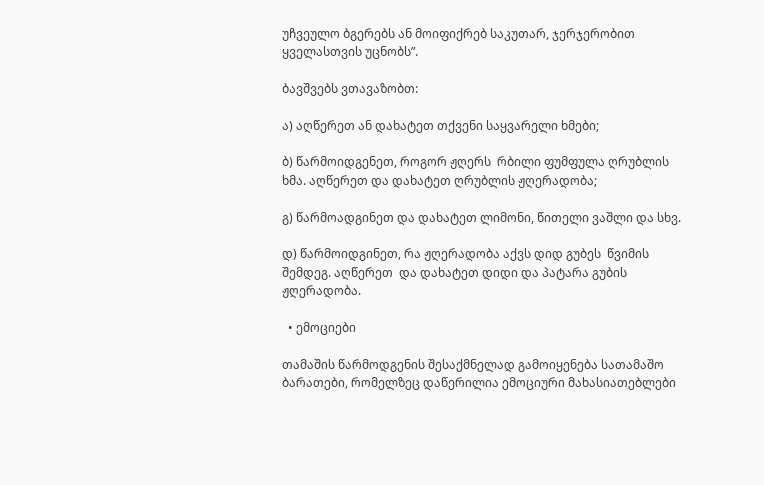უჩვეულო ბგერებს ან მოიფიქრებ საკუთარ, ჯერჯერობით ყველასთვის უცნობს”.

ბავშვებს ვთავაზობთ:

ა) აღწერეთ ან დახატეთ თქვენი საყვარელი ხმები;

ბ) წარმოიდგენეთ, როგორ ჟღერს  რბილი ფუმფულა ღრუბლის ხმა. აღწერეთ და დახატეთ ღრუბლის ჟღერადობა;

გ) წარმოადგინეთ და დახატეთ ლიმონი, წითელი ვაშლი და სხვ.

დ) წარმოიდგინეთ, რა ჟღერადობა აქვს დიდ გუბეს  წვიმის შემდეგ. აღწერეთ  და დახატეთ დიდი და პატარა გუბის  ჟღერადობა.

  • ემოციები

თამაშის წარმოდგენის შესაქმნელად გამოიყენება სათამაშო ბარათები, რომელზეც დაწერილია ემოციური მახასიათებლები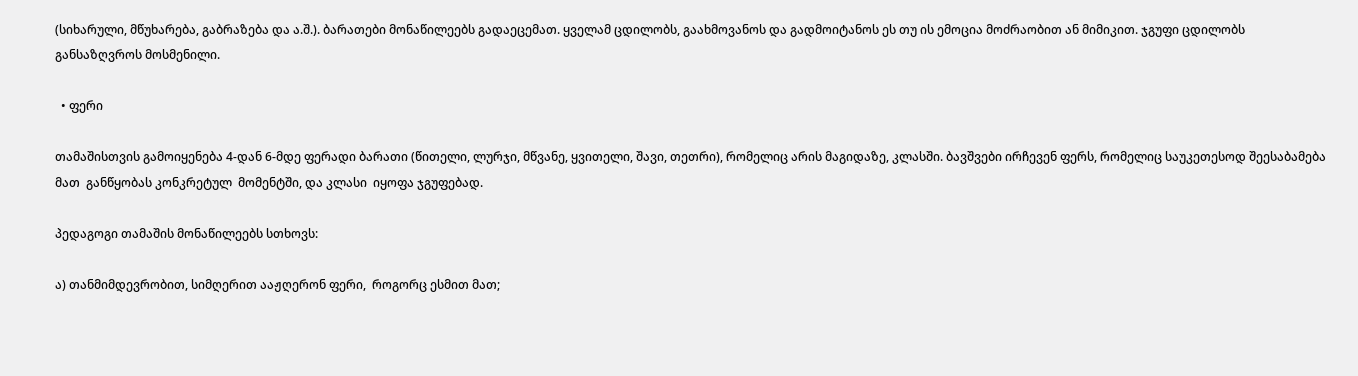(სიხარული, მწუხარება, გაბრაზება და ა.შ.). ბარათები მონაწილეებს გადაეცემათ. ყველამ ცდილობს, გაახმოვანოს და გადმოიტანოს ეს თუ ის ემოცია მოძრაობით ან მიმიკით. ჯგუფი ცდილობს განსაზღვროს მოსმენილი.

  • ფერი

თამაშისთვის გამოიყენება 4-დან 6-მდე ფერადი ბარათი (წითელი, ლურჯი, მწვანე, ყვითელი, შავი, თეთრი), რომელიც არის მაგიდაზე, კლასში. ბავშვები ირჩევენ ფერს, რომელიც საუკეთესოდ შეესაბამება მათ  განწყობას კონკრეტულ  მომენტში, და კლასი  იყოფა ჯგუფებად.

პედაგოგი თამაშის მონაწილეებს სთხოვს:

ა) თანმიმდევრობით, სიმღერით ააჟღერონ ფერი,  როგორც ესმით მათ;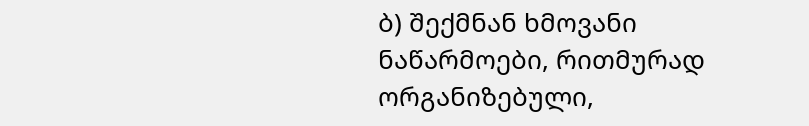ბ) შექმნან ხმოვანი ნაწარმოები, რითმურად ორგანიზებული,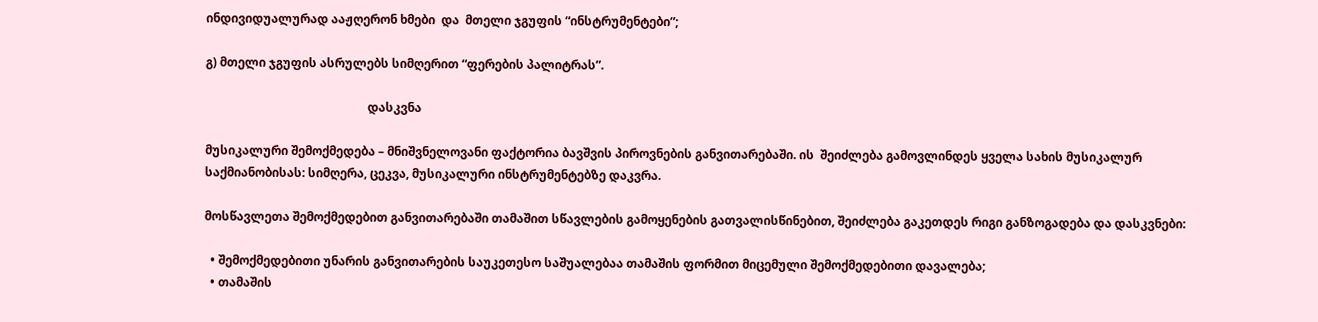ინდივიდუალურად ააჟღერონ ხმები  და  მთელი ჯგუფის “ინსტრუმენტები”;

გ) მთელი ჯგუფის ასრულებს სიმღერით “ფერების პალიტრას”.

                                                      დასკვნა

მუსიკალური შემოქმედება – მნიშვნელოვანი ფაქტორია ბავშვის პიროვნების განვითარებაში. ის  შეიძლება გამოვლინდეს ყველა სახის მუსიკალურ საქმიანობისას: სიმღერა, ცეკვა, მუსიკალური ინსტრუმენტებზე დაკვრა.

მოსწავლეთა შემოქმედებით განვითარებაში თამაშით სწავლების გამოყენების გათვალისწინებით, შეიძლება გაკეთდეს რიგი განზოგადება და დასკვნები:

  • შემოქმედებითი უნარის განვითარების საუკეთესო საშუალებაა თამაშის ფორმით მიცემული შემოქმედებითი დავალება;
  • თამაშის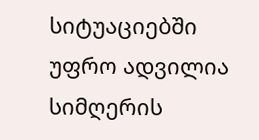სიტუაციებში უფრო ადვილია სიმღერის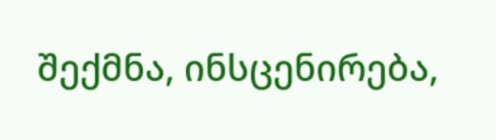შექმნა, ინსცენირება,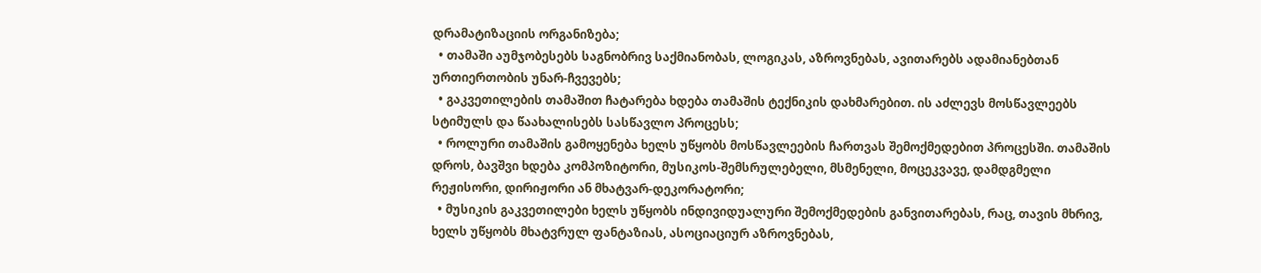დრამატიზაციის ორგანიზება;
  • თამაში აუმჯობესებს საგნობრივ საქმიანობას, ლოგიკას, აზროვნებას, ავითარებს ადამიანებთან ურთიერთობის უნარ-ჩვევებს;
  • გაკვეთილების თამაშით ჩატარება ხდება თამაშის ტექნიკის დახმარებით. ის აძლევს მოსწავლეებს სტიმულს და წაახალისებს სასწავლო პროცესს;
  • როლური თამაშის გამოყენება ხელს უწყობს მოსწავლეების ჩართვას შემოქმედებით პროცესში. თამაშის დროს, ბავშვი ხდება კომპოზიტორი, მუსიკოს-შემსრულებელი, მსმენელი, მოცეკვავე, დამდგმელი რეჟისორი, დირიჟორი ან მხატვარ-დეკორატორი;
  • მუსიკის გაკვეთილები ხელს უწყობს ინდივიდუალური შემოქმედების განვითარებას, რაც, თავის მხრივ, ხელს უწყობს მხატვრულ ფანტაზიას, ასოციაციურ აზროვნებას,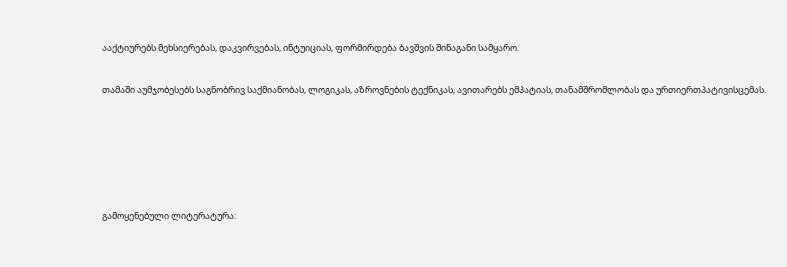ააქტიურებს მეხსიერებას, დაკვირვებას, ინტუიციას, ფორმირდება ბავშვის შინაგანი სამყარო.

თამაში აუმჯობესებს საგნობრივ საქმიანობას, ლოგიკას, აზროვნების ტექნიკას, ავითარებს ემპატიას, თანამშრომლობას და ურთიერთპატივისცემას.





გამოყენებული ლიტერატურა: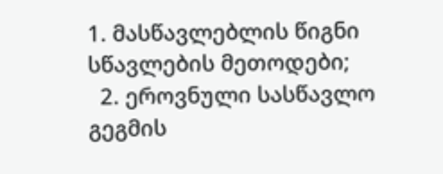1. მასწავლებლის წიგნი სწავლების მეთოდები;
  2. ეროვნული სასწავლო გეგმის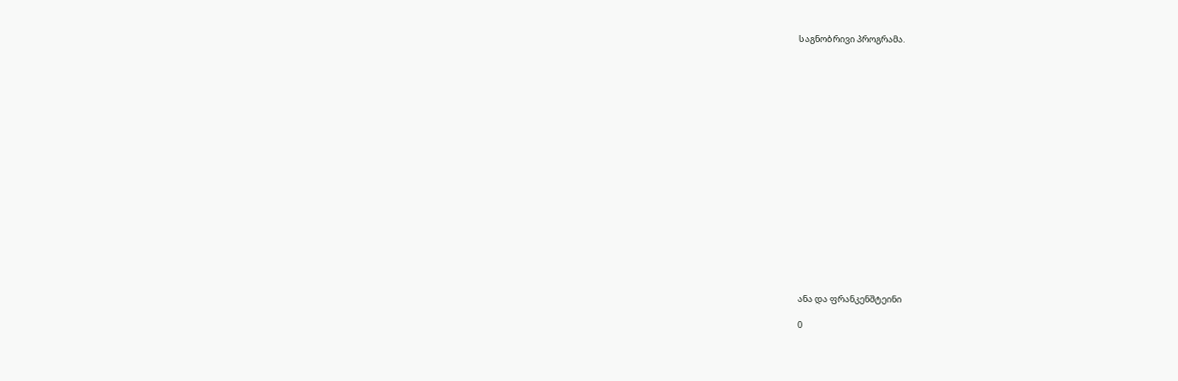საგნობრივი პროგრამა.



















ანა და ფრანკენშტეინი

0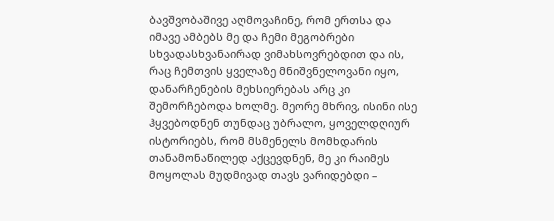ბავშვობაშივე აღმოვაჩინე, რომ ერთსა და იმავე ამბებს მე და ჩემი მეგობრები სხვადასხვანაირად ვიმახსოვრებდით და ის, რაც ჩემთვის ყველაზე მნიშვნელოვანი იყო, დანარჩენების მეხსიერებას არც კი შემორჩებოდა ხოლმე. მეორე მხრივ, ისინი ისე ჰყვებოდნენ თუნდაც უბრალო, ყოველდღიურ ისტორიებს, რომ მსმენელს მომხდარის თანამონაწილედ აქცევდნენ, მე კი რაიმეს მოყოლას მუდმივად თავს ვარიდებდი –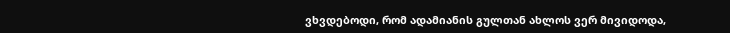ვხვდებოდი, რომ ადამიანის გულთან ახლოს ვერ მივიდოდა,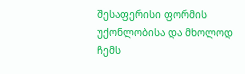შესაფერისი ფორმის უქონლობისა და მხოლოდ ჩემს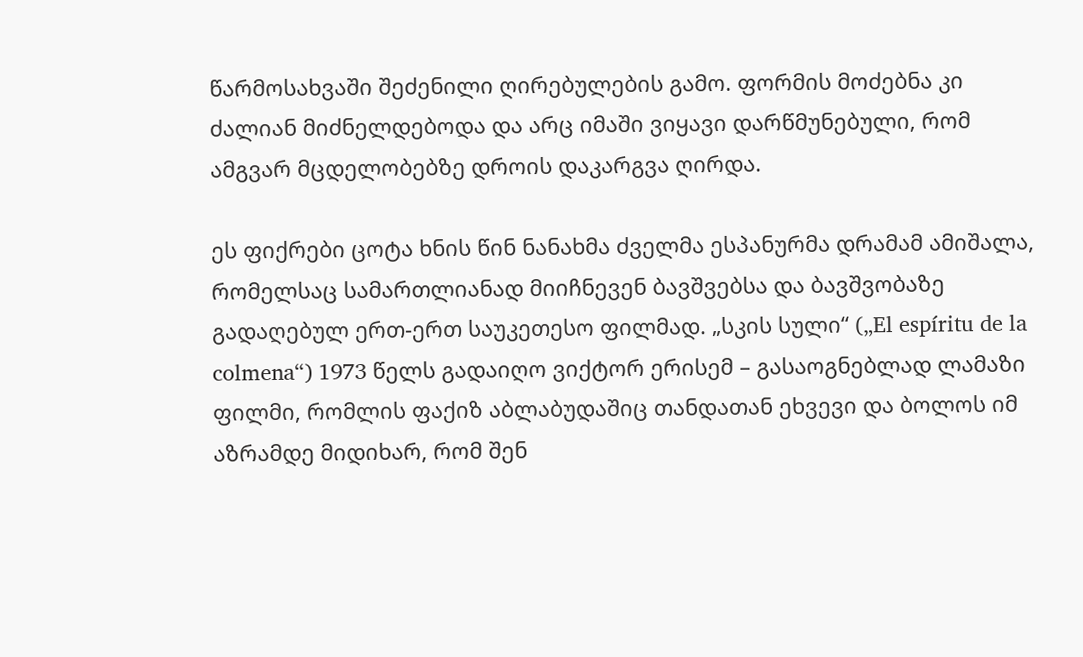წარმოსახვაში შეძენილი ღირებულების გამო. ფორმის მოძებნა კი ძალიან მიძნელდებოდა და არც იმაში ვიყავი დარწმუნებული, რომ ამგვარ მცდელობებზე დროის დაკარგვა ღირდა.

ეს ფიქრები ცოტა ხნის წინ ნანახმა ძველმა ესპანურმა დრამამ ამიშალა, რომელსაც სამართლიანად მიიჩნევენ ბავშვებსა და ბავშვობაზე გადაღებულ ერთ-ერთ საუკეთესო ფილმად. „სკის სული“ („El espíritu de la colmena“) 1973 წელს გადაიღო ვიქტორ ერისემ – გასაოგნებლად ლამაზი ფილმი, რომლის ფაქიზ აბლაბუდაშიც თანდათან ეხვევი და ბოლოს იმ აზრამდე მიდიხარ, რომ შენ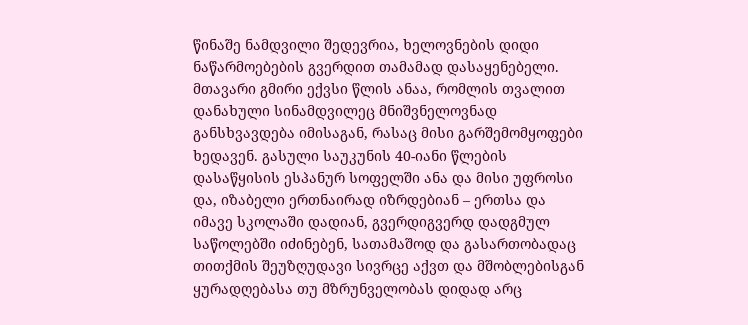წინაშე ნამდვილი შედევრია, ხელოვნების დიდი ნაწარმოებების გვერდით თამამად დასაყენებელი. მთავარი გმირი ექვსი წლის ანაა, რომლის თვალით დანახული სინამდვილეც მნიშვნელოვნად განსხვავდება იმისაგან, რასაც მისი გარშემომყოფები ხედავენ. გასული საუკუნის 40-იანი წლების დასაწყისის ესპანურ სოფელში ანა და მისი უფროსი და, იზაბელი ერთნაირად იზრდებიან – ერთსა და იმავე სკოლაში დადიან, გვერდიგვერდ დადგმულ საწოლებში იძინებენ, სათამაშოდ და გასართობადაც თითქმის შეუზღუდავი სივრცე აქვთ და მშობლებისგან ყურადღებასა თუ მზრუნველობას დიდად არც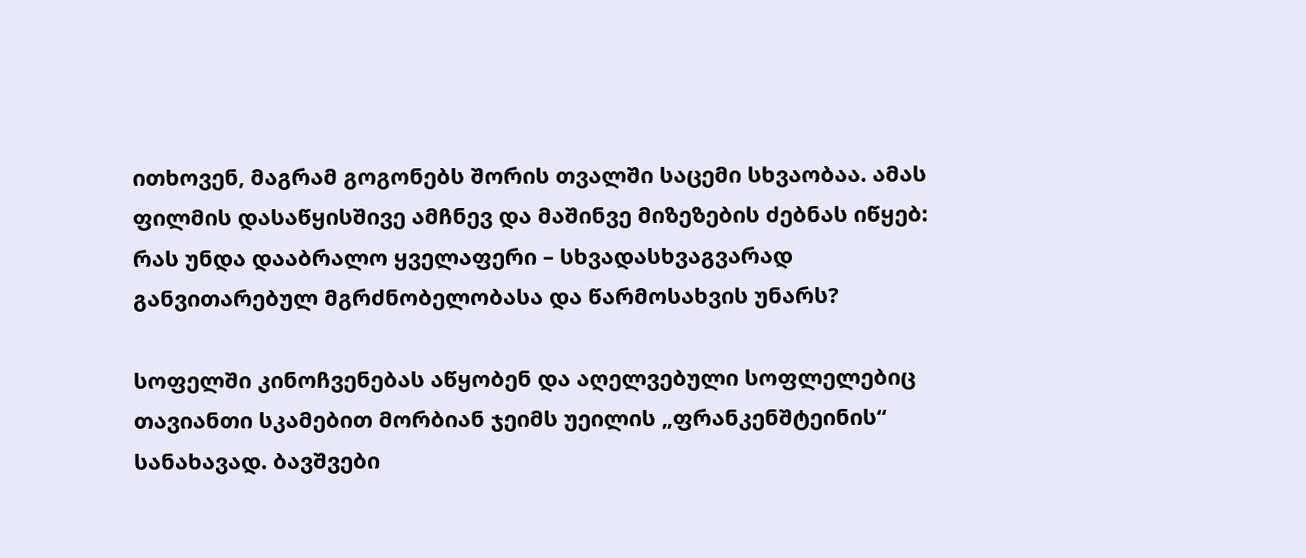ითხოვენ, მაგრამ გოგონებს შორის თვალში საცემი სხვაობაა. ამას ფილმის დასაწყისშივე ამჩნევ და მაშინვე მიზეზების ძებნას იწყებ: რას უნდა დააბრალო ყველაფერი – სხვადასხვაგვარად განვითარებულ მგრძნობელობასა და წარმოსახვის უნარს?

სოფელში კინოჩვენებას აწყობენ და აღელვებული სოფლელებიც თავიანთი სკამებით მორბიან ჯეიმს უეილის „ფრანკენშტეინის“ სანახავად. ბავშვები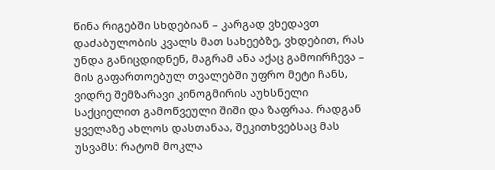წინა რიგებში სხდებიან – კარგად ვხედავთ დაძაბულობის კვალს მათ სახეებზე, ვხდებით, რას უნდა განიცდიდნენ, მაგრამ ანა აქაც გამოირჩევა – მის გაფართოებულ თვალებში უფრო მეტი ჩანს, ვიდრე შემზარავი კინოგმირის აუხსნელი საქციელით გამოწვეული შიში და ზაფრაა. რადგან ყველაზე ახლოს დასთანაა, შეკითხვებსაც მას უსვამს: რატომ მოკლა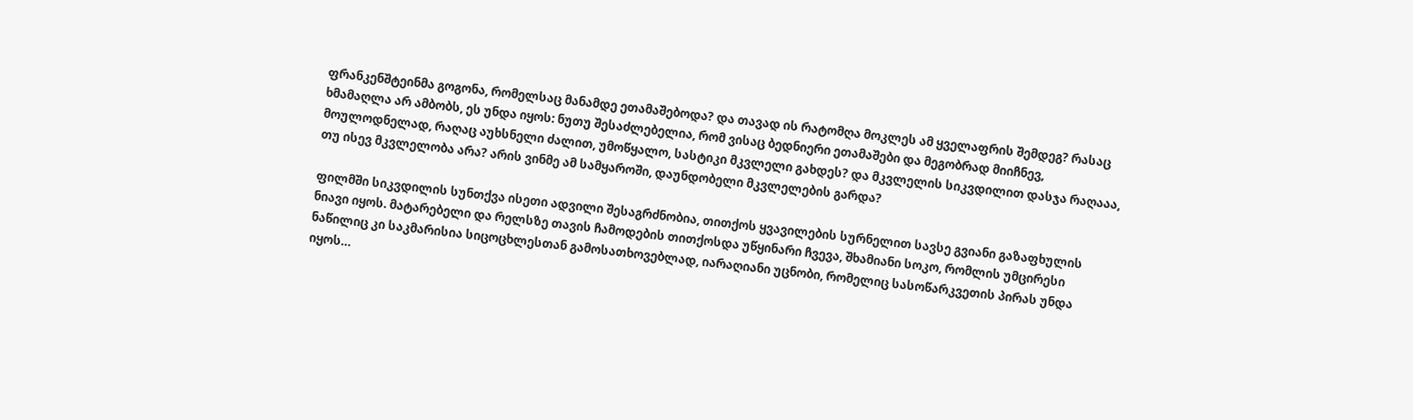ფრანკენშტეინმა გოგონა, რომელსაც მანამდე ეთამაშებოდა? და თავად ის რატომღა მოკლეს ამ ყველაფრის შემდეგ? რასაც ხმამაღლა არ ამბობს, ეს უნდა იყოს: ნუთუ შესაძლებელია, რომ ვისაც ბედნიერი ეთამაშები და მეგობრად მიიჩნევ, მოულოდნელად, რაღაც აუხსნელი ძალით, უმოწყალო, სასტიკი მკვლელი გახდეს? და მკვლელის სიკვდილით დასჯა რაღააა, თუ ისევ მკვლელობა არა? არის ვინმე ამ სამყაროში, დაუნდობელი მკვლელების გარდა?

ფილმში სიკვდილის სუნთქვა ისეთი ადვილი შესაგრძნობია, თითქოს ყვავილების სურნელით სავსე გვიანი გაზაფხულის ნიავი იყოს. მატარებელი და რელსზე თავის ჩამოდების თითქოსდა უწყინარი ჩვევა, შხამიანი სოკო, რომლის უმცირესი ნაწილიც კი საკმარისია სიცოცხლესთან გამოსათხოვებლად, იარაღიანი უცნობი, რომელიც სასოწარკვეთის პირას უნდა იყოს…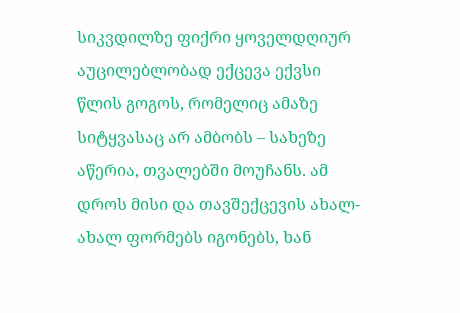სიკვდილზე ფიქრი ყოველდღიურ აუცილებლობად ექცევა ექვსი წლის გოგოს, რომელიც ამაზე სიტყვასაც არ ამბობს – სახეზე აწერია, თვალებში მოუჩანს. ამ დროს მისი და თავშექცევის ახალ-ახალ ფორმებს იგონებს, ხან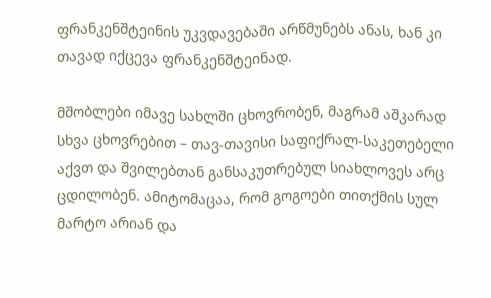ფრანკენშტეინის უკვდავებაში არწმუნებს ანას, ხან კი თავად იქცევა ფრანკენშტეინად.

მშობლები იმავე სახლში ცხოვრობენ, მაგრამ აშკარად სხვა ცხოვრებით – თავ-თავისი საფიქრალ-საკეთებელი აქვთ და შვილებთან განსაკუთრებულ სიახლოვეს არც ცდილობენ. ამიტომაცაა, რომ გოგოები თითქმის სულ მარტო არიან და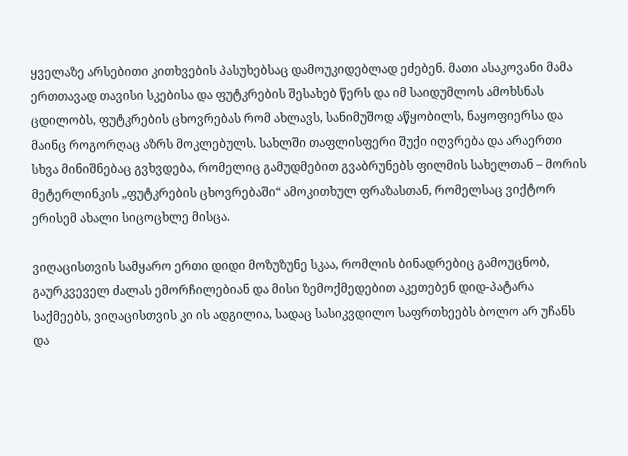ყველაზე არსებითი კითხვების პასუხებსაც დამოუკიდებლად ეძებენ. მათი ასაკოვანი მამა ერთთავად თავისი სკებისა და ფუტკრების შესახებ წერს და იმ საიდუმლოს ამოხსნას ცდილობს, ფუტკრების ცხოვრებას რომ ახლავს, სანიმუშოდ აწყობილს, ნაყოფიერსა და მაინც როგორღაც აზრს მოკლებულს. სახლში თაფლისფერი შუქი იღვრება და არაერთი სხვა მინიშნებაც გვხვდება, რომელიც გამუდმებით გვაბრუნებს ფილმის სახელთან – მორის მეტერლინკის „ფუტკრების ცხოვრებაში“ ამოკითხულ ფრაზასთან, რომელსაც ვიქტორ ერისემ ახალი სიცოცხლე მისცა.

ვიღაცისთვის სამყარო ერთი დიდი მოზუზუნე სკაა, რომლის ბინადრებიც გამოუცნობ, გაურკვეველ ძალას ემორჩილებიან და მისი ზემოქმედებით აკეთებენ დიდ-პატარა საქმეებს, ვიღაცისთვის კი ის ადგილია, სადაც სასიკვდილო საფრთხეებს ბოლო არ უჩანს და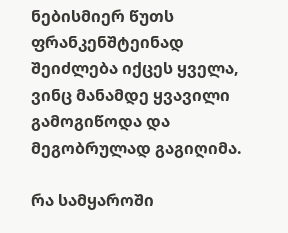ნებისმიერ წუთს ფრანკენშტეინად შეიძლება იქცეს ყველა, ვინც მანამდე ყვავილი გამოგიწოდა და მეგობრულად გაგიღიმა.

რა სამყაროში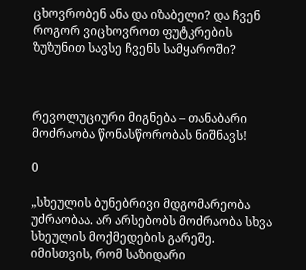ცხოვრობენ ანა და იზაბელი? და ჩვენ როგორ ვიცხოვროთ ფუტკრების ზუზუნით სავსე ჩვენს სამყაროში?



რევოლუციური მიგნება – თანაბარი მოძრაობა წონასწორობას ნიშნავს!

0

„სხეულის ბუნებრივი მდგომარეობა უძრაობაა. არ არსებობს მოძრაობა სხვა სხეულის მოქმედების გარეშე. იმისთვის, რომ საზიდარი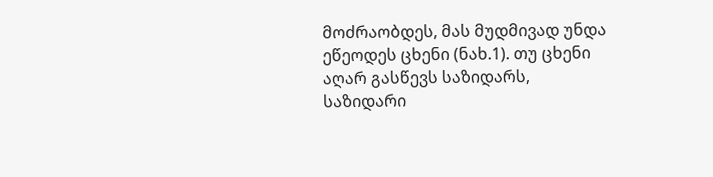მოძრაობდეს, მას მუდმივად უნდა ეწეოდეს ცხენი (ნახ.1). თუ ცხენი აღარ გასწევს საზიდარს, საზიდარი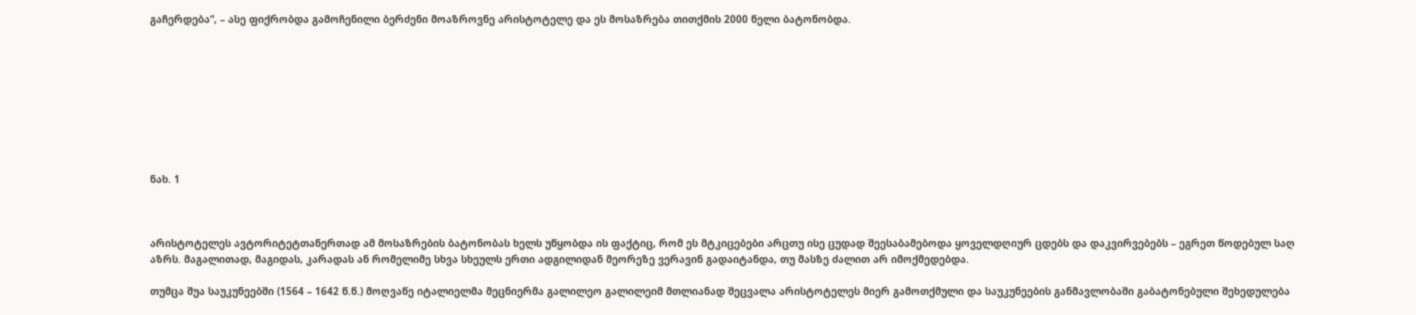გაჩერდება“, – ასე ფიქრობდა გამოჩენილი ბერძენი მოაზროვნე არისტოტელე და ეს მოსაზრება თითქმის 2000 წელი ბატონობდა.









ნახ. 1



არისტოტელეს ავტორიტეტთანერთად ამ მოსაზრების ბატონობას ხელს უწყობდა ის ფაქტიც, რომ ეს მტკიცებები არცთუ ისე ცუდად შეესაბამებოდა ყოველდღიურ ცდებს და დაკვირვებებს – ეგრეთ წოდებულ საღ აზრს. მაგალითად, მაგიდას, კარადას ან რომელიმე სხვა სხეულს ერთი ადგილიდან მეორეზე ვერავინ გადაიტანდა, თუ მასზე ძალით არ იმოქმედებდა.

თუმცა შუა საუკუნეებში (1564 – 1642 წ.წ.) მოღვაწე იტალიელმა მეცნიერმა გალილეო გალილეიმ მთლიანად შეცვალა არისტოტელეს მიერ გამოთქმული და საუკუნეების განმავლობაში გაბატონებული შეხედულება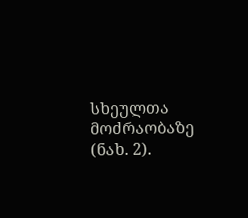სხეულთა მოძრაობაზე (ნახ. 2).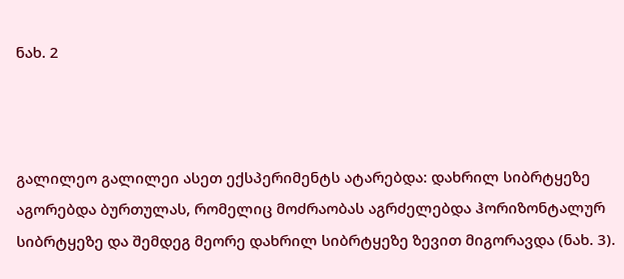ნახ. 2



გალილეო გალილეი ასეთ ექსპერიმენტს ატარებდა: დახრილ სიბრტყეზე აგორებდა ბურთულას, რომელიც მოძრაობას აგრძელებდა ჰორიზონტალურ სიბრტყეზე და შემდეგ მეორე დახრილ სიბრტყეზე ზევით მიგორავდა (ნახ. 3).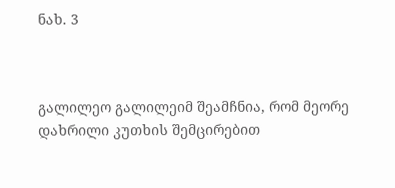ნახ. 3



გალილეო გალილეიმ შეამჩნია, რომ მეორე დახრილი კუთხის შემცირებით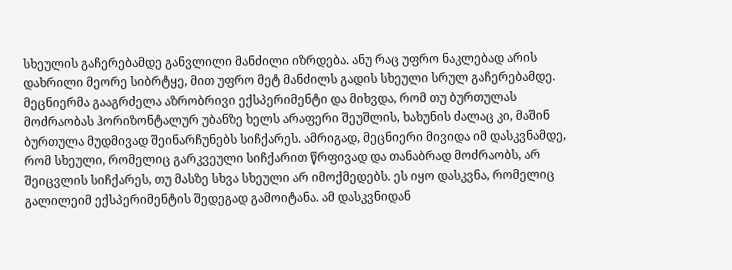სხეულის გაჩერებამდე განვლილი მანძილი იზრდება. ანუ რაც უფრო ნაკლებად არის დახრილი მეორე სიბრტყე, მით უფრო მეტ მანძილს გადის სხეული სრულ გაჩერებამდე. მეცნიერმა გააგრძელა აზრობრივი ექსპერიმენტი და მიხვდა, რომ თუ ბურთულას მოძრაობას ჰორიზონტალურ უბანზე ხელს არაფერი შეუშლის, ხახუნის ძალაც კი, მაშინ ბურთულა მუდმივად შეინარჩუნებს სიჩქარეს. ამრიგად, მეცნიერი მივიდა იმ დასკვნამდე, რომ სხეული, რომელიც გარკვეული სიჩქარით წრფივად და თანაბრად მოძრაობს, არ შეიცვლის სიჩქარეს, თუ მასზე სხვა სხეული არ იმოქმედებს. ეს იყო დასკვნა, რომელიც გალილეიმ ექსპერიმენტის შედეგად გამოიტანა. ამ დასკვნიდან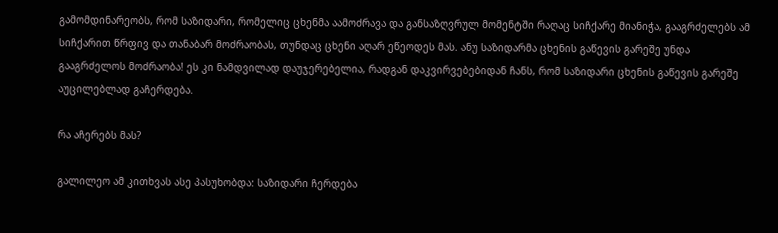გამომდინარეობს, რომ საზიდარი, რომელიც ცხენმა აამოძრავა და განსაზღვრულ მომენტში რაღაც სიჩქარე მიანიჭა, გააგრძელებს ამ სიჩქარით წრფივ და თანაბარ მოძრაობას, თუნდაც ცხენი აღარ ეწეოდეს მას. ანუ საზიდარმა ცხენის გაწევის გარეშე უნდა გააგრძელოს მოძრაობა! ეს კი ნამდვილად დაუჯერებელია, რადგან დაკვირვებებიდან ჩანს, რომ საზიდარი ცხენის გაწევის გარეშე აუცილებლად გაჩერდება.

რა აჩერებს მას?

გალილეო ამ კითხვას ასე პასუხობდა: საზიდარი ჩერდება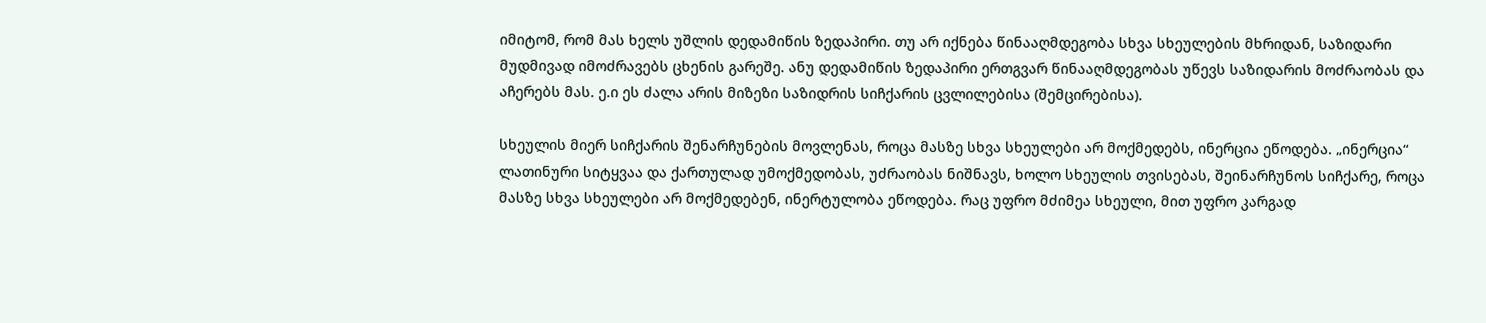იმიტომ, რომ მას ხელს უშლის დედამიწის ზედაპირი. თუ არ იქნება წინააღმდეგობა სხვა სხეულების მხრიდან, საზიდარი მუდმივად იმოძრავებს ცხენის გარეშე. ანუ დედამიწის ზედაპირი ერთგვარ წინააღმდეგობას უწევს საზიდარის მოძრაობას და აჩერებს მას. ე.ი ეს ძალა არის მიზეზი საზიდრის სიჩქარის ცვლილებისა (შემცირებისა).

სხეულის მიერ სიჩქარის შენარჩუნების მოვლენას, როცა მასზე სხვა სხეულები არ მოქმედებს, ინერცია ეწოდება. „ინერცია“ ლათინური სიტყვაა და ქართულად უმოქმედობას, უძრაობას ნიშნავს, ხოლო სხეულის თვისებას, შეინარჩუნოს სიჩქარე, როცა მასზე სხვა სხეულები არ მოქმედებენ, ინერტულობა ეწოდება. რაც უფრო მძიმეა სხეული, მით უფრო კარგად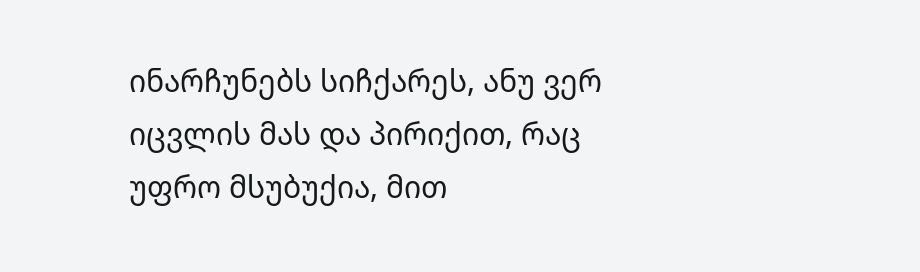ინარჩუნებს სიჩქარეს, ანუ ვერ იცვლის მას და პირიქით, რაც უფრო მსუბუქია, მით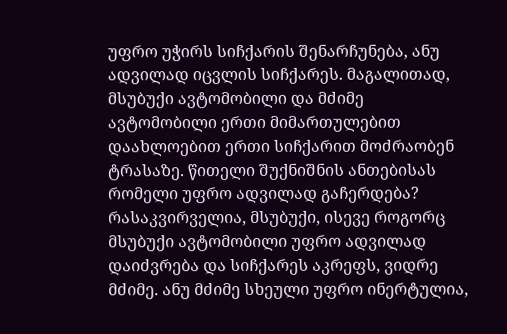უფრო უჭირს სიჩქარის შენარჩუნება, ანუ ადვილად იცვლის სიჩქარეს. მაგალითად, მსუბუქი ავტომობილი და მძიმე ავტომობილი ერთი მიმართულებით დაახლოებით ერთი სიჩქარით მოძრაობენ ტრასაზე. წითელი შუქნიშნის ანთებისას რომელი უფრო ადვილად გაჩერდება? რასაკვირველია, მსუბუქი, ისევე როგორც მსუბუქი ავტომობილი უფრო ადვილად დაიძვრება და სიჩქარეს აკრეფს, ვიდრე მძიმე. ანუ მძიმე სხეული უფრო ინერტულია,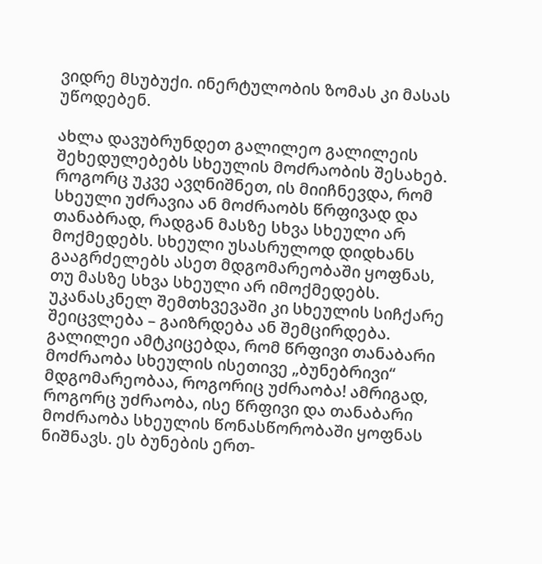ვიდრე მსუბუქი. ინერტულობის ზომას კი მასას უწოდებენ.

ახლა დავუბრუნდეთ გალილეო გალილეის შეხედულებებს სხეულის მოძრაობის შესახებ. როგორც უკვე ავღნიშნეთ, ის მიიჩნევდა, რომ სხეული უძრავია ან მოძრაობს წრფივად და თანაბრად, რადგან მასზე სხვა სხეული არ მოქმედებს. სხეული უსასრულოდ დიდხანს გააგრძელებს ასეთ მდგომარეობაში ყოფნას, თუ მასზე სხვა სხეული არ იმოქმედებს. უკანასკნელ შემთხვევაში კი სხეულის სიჩქარე შეიცვლება – გაიზრდება ან შემცირდება. გალილეი ამტკიცებდა, რომ წრფივი თანაბარი მოძრაობა სხეულის ისეთივე „ბუნებრივი“ მდგომარეობაა, როგორიც უძრაობა! ამრიგად, როგორც უძრაობა, ისე წრფივი და თანაბარი მოძრაობა სხეულის წონასწორობაში ყოფნას ნიშნავს. ეს ბუნების ერთ-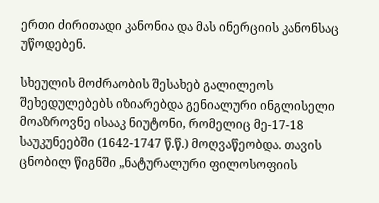ერთი ძირითადი კანონია და მას ინერციის კანონსაც უწოდებენ.

სხეულის მოძრაობის შესახებ გალილეოს შეხედულებებს იზიარებდა გენიალური ინგლისელი მოაზროვნე ისააკ ნიუტონი, რომელიც მე-17-18 საუკუნეებში (1642-1747 წ.წ.) მოღვაწეობდა. თავის ცნობილ წიგნში „ნატურალური ფილოსოფიის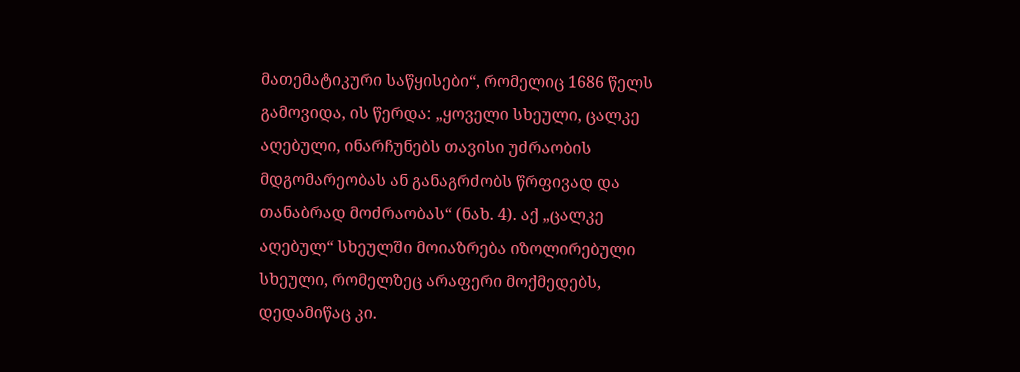მათემატიკური საწყისები“, რომელიც 1686 წელს გამოვიდა, ის წერდა: „ყოველი სხეული, ცალკე აღებული, ინარჩუნებს თავისი უძრაობის მდგომარეობას ან განაგრძობს წრფივად და თანაბრად მოძრაობას“ (ნახ. 4). აქ „ცალკე აღებულ“ სხეულში მოიაზრება იზოლირებული სხეული, რომელზეც არაფერი მოქმედებს, დედამიწაც კი.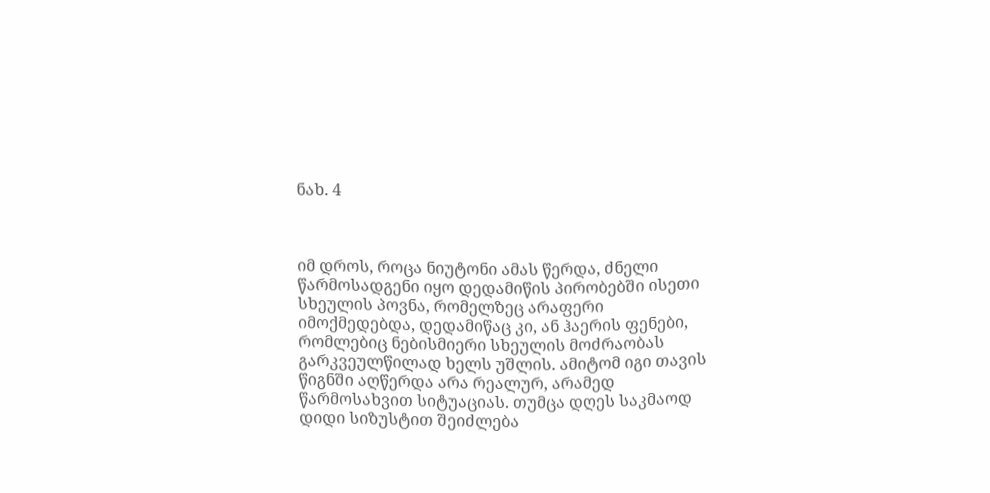ნახ. 4



იმ დროს, როცა ნიუტონი ამას წერდა, ძნელი წარმოსადგენი იყო დედამიწის პირობებში ისეთი სხეულის პოვნა, რომელზეც არაფერი იმოქმედებდა, დედამიწაც კი, ან ჰაერის ფენები, რომლებიც ნებისმიერი სხეულის მოძრაობას გარკვეულწილად ხელს უშლის. ამიტომ იგი თავის წიგნში აღწერდა არა რეალურ, არამედ წარმოსახვით სიტუაციას. თუმცა დღეს საკმაოდ დიდი სიზუსტით შეიძლება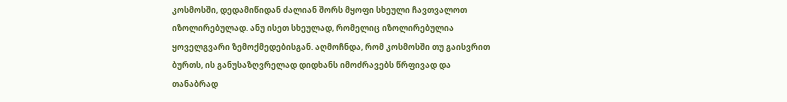კოსმოსში, დედამიწიდან ძალიან შორს მყოფი სხეული ჩავთვალოთ იზოლირებულად. ანუ ისეთ სხეულად, რომელიც იზოლირებულია ყოველგვარი ზემოქმედებისგან. აღმოჩნდა, რომ კოსმოსში თუ გაისვრით ბურთს, ის განუსაზღვრელად დიდხანს იმოძრავებს წრფივად და თანაბრად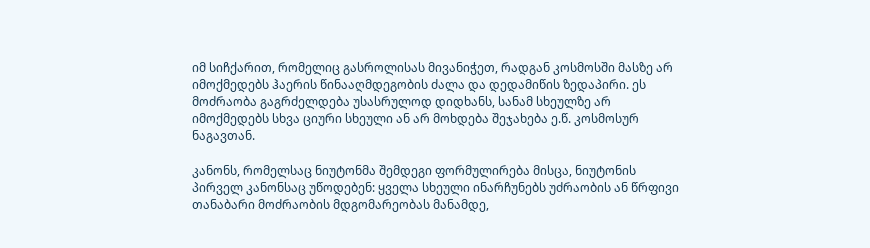იმ სიჩქარით, რომელიც გასროლისას მივანიჭეთ, რადგან კოსმოსში მასზე არ იმოქმედებს ჰაერის წინააღმდეგობის ძალა და დედამიწის ზედაპირი. ეს მოძრაობა გაგრძელდება უსასრულოდ დიდხანს, სანამ სხეულზე არ იმოქმედებს სხვა ციური სხეული ან არ მოხდება შეჯახება ე.წ. კოსმოსურ ნაგავთან.

კანონს, რომელსაც ნიუტონმა შემდეგი ფორმულირება მისცა, ნიუტონის პირველ კანონსაც უწოდებენ: ყველა სხეული ინარჩუნებს უძრაობის ან წრფივი თანაბარი მოძრაობის მდგომარეობას მანამდე,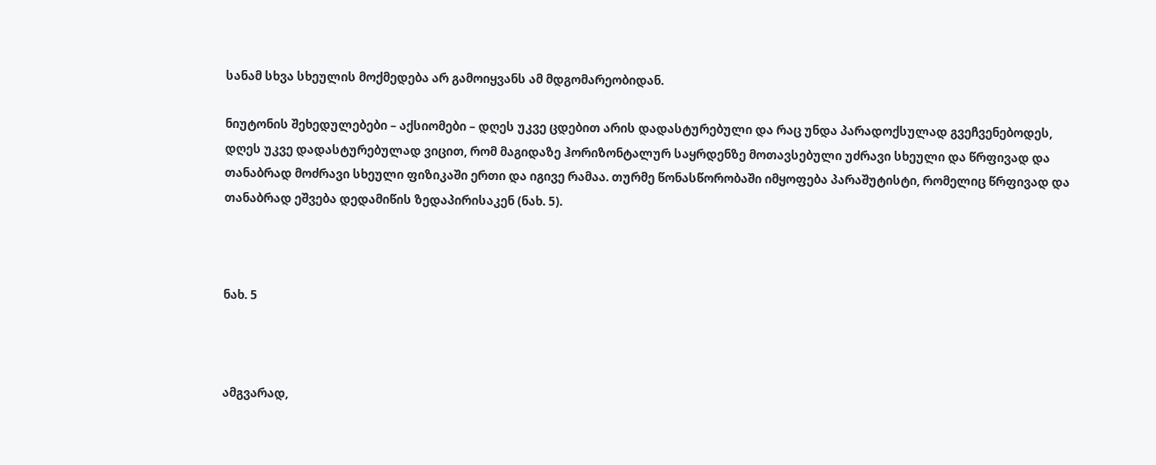სანამ სხვა სხეულის მოქმედება არ გამოიყვანს ამ მდგომარეობიდან.

ნიუტონის შეხედულებები – აქსიომები – დღეს უკვე ცდებით არის დადასტურებული და რაც უნდა პარადოქსულად გვეჩვენებოდეს, დღეს უკვე დადასტურებულად ვიცით, რომ მაგიდაზე ჰორიზონტალურ საყრდენზე მოთავსებული უძრავი სხეული და წრფივად და თანაბრად მოძრავი სხეული ფიზიკაში ერთი და იგივე რამაა. თურმე წონასწორობაში იმყოფება პარაშუტისტი, რომელიც წრფივად და თანაბრად ეშვება დედამიწის ზედაპირისაკენ (ნახ. 5).



ნახ. 5



ამგვარად,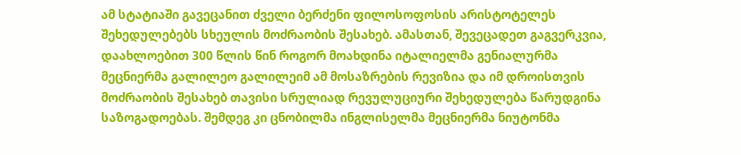ამ სტატიაში გავეცანით ძველი ბერძენი ფილოსოფოსის არისტოტელეს შეხედულებებს სხეულის მოძრაობის შესახებ. ამასთან, შევეცადეთ გაგვერკვია, დაახლოებით 300 წლის წინ როგორ მოახდინა იტალიელმა გენიალურმა მეცნიერმა გალილეო გალილეიმ ამ მოსაზრების რევიზია და იმ დროისთვის მოძრაობის შესახებ თავისი სრულიად რევულუციური შეხედულება წარუდგინა საზოგადოებას. შემდეგ კი ცნობილმა ინგლისელმა მეცნიერმა ნიუტონმა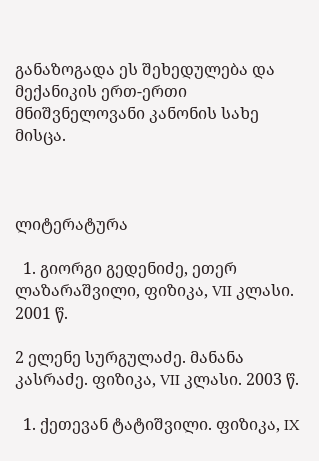განაზოგადა ეს შეხედულება და მექანიკის ერთ-ერთი მნიშვნელოვანი კანონის სახე მისცა.



ლიტერატურა

  1. გიორგი გედენიძე, ეთერ ლაზარაშვილი, ფიზიკა, VII კლასი. 2001 წ.

2 ელენე სურგულაძე. მანანა კასრაძე. ფიზიკა, VII კლასი. 2003 წ.

  1. ქეთევან ტატიშვილი. ფიზიკა, IX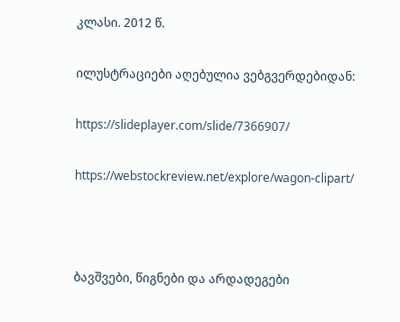კლასი. 2012 წ.

ილუსტრაციები აღებულია ვებგვერდებიდან:

https://slideplayer.com/slide/7366907/

https://webstockreview.net/explore/wagon-clipart/



ბავშვები, წიგნები და არდადეგები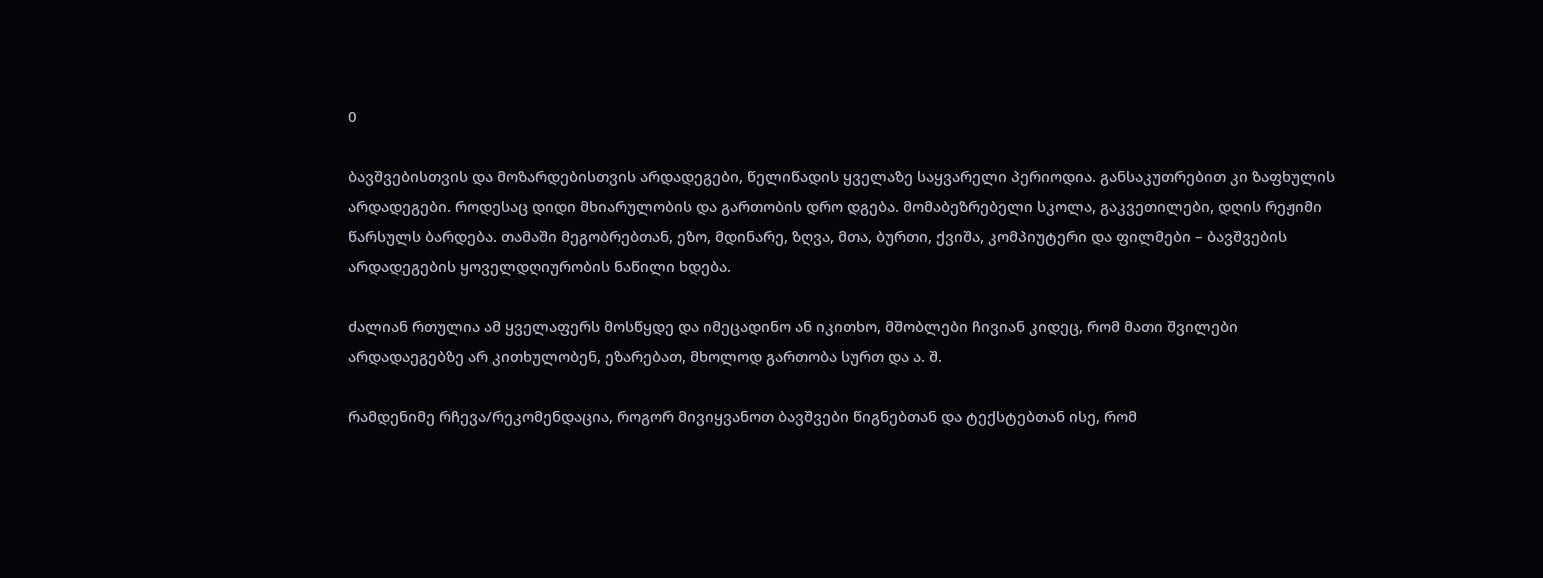0

ბავშვებისთვის და მოზარდებისთვის არდადეგები, წელიწადის ყველაზე საყვარელი პერიოდია. განსაკუთრებით კი ზაფხულის არდადეგები. როდესაც დიდი მხიარულობის და გართობის დრო დგება. მომაბეზრებელი სკოლა, გაკვეთილები, დღის რეჟიმი წარსულს ბარდება. თამაში მეგობრებთან, ეზო, მდინარე, ზღვა, მთა, ბურთი, ქვიშა, კომპიუტერი და ფილმები – ბავშვების არდადეგების ყოველდღიურობის ნაწილი ხდება.

ძალიან რთულია ამ ყველაფერს მოსწყდე და იმეცადინო ან იკითხო, მშობლები ჩივიან კიდეც, რომ მათი შვილები არდადაეგებზე არ კითხულობენ, ეზარებათ, მხოლოდ გართობა სურთ და ა. შ.

რამდენიმე რჩევა/რეკომენდაცია, როგორ მივიყვანოთ ბავშვები წიგნებთან და ტექსტებთან ისე, რომ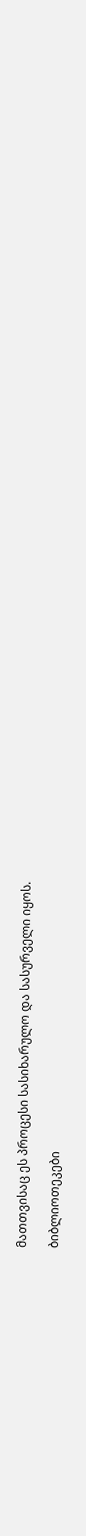მათთვისაც ეს პროცესი სასიხარულო და სასურველი იყოს.

ბიბლიოთეკები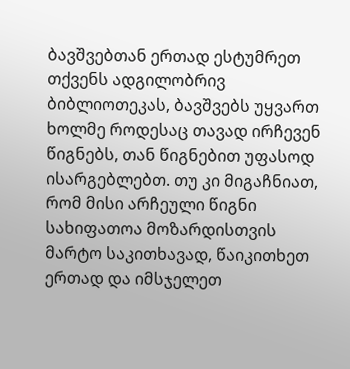ბავშვებთან ერთად ესტუმრეთ თქვენს ადგილობრივ ბიბლიოთეკას, ბავშვებს უყვართ ხოლმე როდესაც თავად ირჩევენ წიგნებს, თან წიგნებით უფასოდ ისარგებლებთ. თუ კი მიგაჩნიათ, რომ მისი არჩეული წიგნი სახიფათოა მოზარდისთვის მარტო საკითხავად, წაიკითხეთ ერთად და იმსჯელეთ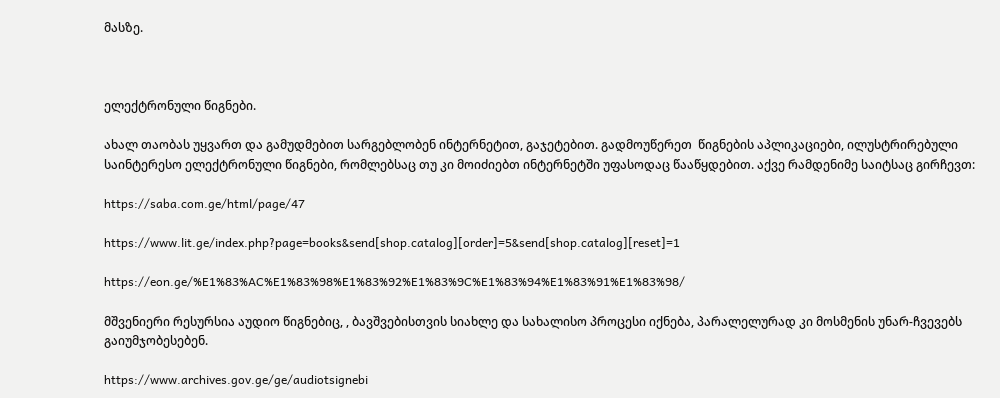მასზე.



ელექტრონული წიგნები.

ახალ თაობას უყვართ და გამუდმებით სარგებლობენ ინტერნეტით, გაჯეტებით. გადმოუწერეთ  წიგნების აპლიკაციები, ილუსტრირებული საინტერესო ელექტრონული წიგნები, რომლებსაც თუ კი მოიძიებთ ინტერნეტში უფასოდაც წააწყდებით. აქვე რამდენიმე საიტსაც გირჩევთ:

https://saba.com.ge/html/page/47

https://www.lit.ge/index.php?page=books&send[shop.catalog][order]=5&send[shop.catalog][reset]=1

https://eon.ge/%E1%83%AC%E1%83%98%E1%83%92%E1%83%9C%E1%83%94%E1%83%91%E1%83%98/

მშვენიერი რესურსია აუდიო წიგნებიც, , ბავშვებისთვის სიახლე და სახალისო პროცესი იქნება, პარალელურად კი მოსმენის უნარ-ჩვევებს გაიუმჯობესებენ.

https://www.archives.gov.ge/ge/audiotsignebi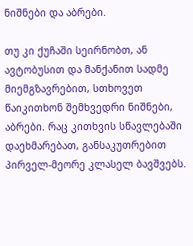ნიშნები და აბრები.

თუ კი ქუჩაში სეირნობთ, ან ავტობუსით და მანქანით სადმე მიემგზავრებით, სთხოვეთ წაიკითხონ შემხვედრი ნიშნები, აბრები. რაც კითხვის სწავლებაში დაეხმარებათ, განსაკუთრებით პირველ-მეორე კლასელ ბავშვებს.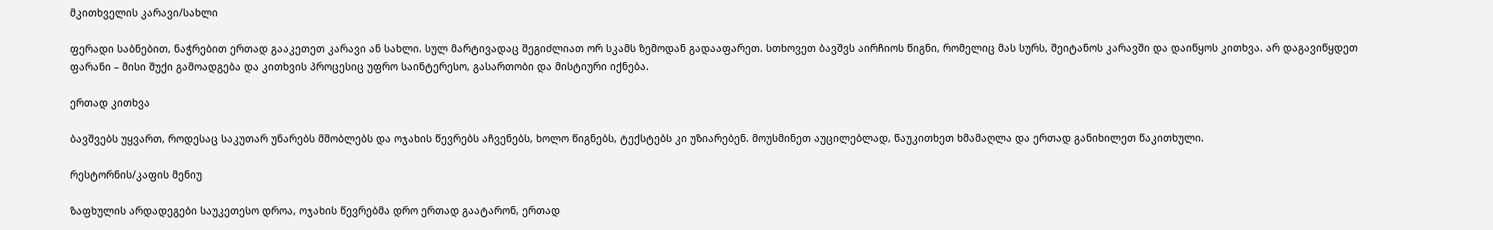მკითხველის კარავი/სახლი

ფერადი საბნებით, ნაჭრებით ერთად გააკეთეთ კარავი ან სახლი. სულ მარტივადაც შეგიძლიათ ორ სკამს ზემოდან გადააფარეთ. სთხოვეთ ბავშვს აირჩიოს წიგნი, რომელიც მას სურს, შეიტანოს კარავში და დაიწყოს კითხვა. არ დაგავიწყდეთ ფარანი – მისი შუქი გამოადგება და კითხვის პროცესიც უფრო საინტერესო, გასართობი და მისტიური იქნება.

ერთად კითხვა

ბავშვებს უყვართ, როდესაც საკუთარ უნარებს მშობლებს და ოჯახის წევრებს აჩვენებს, ხოლო წიგნებს, ტექსტებს კი უზიარებენ. მოუსმინეთ აუცილებლად, წაუკითხეთ ხმამაღლა და ერთად განიხილეთ წაკითხული.

რესტორნის/კაფის მენიუ

ზაფხულის არდადეგები საუკეთესო დროა, ოჯახის წევრებმა დრო ერთად გაატარონ, ერთად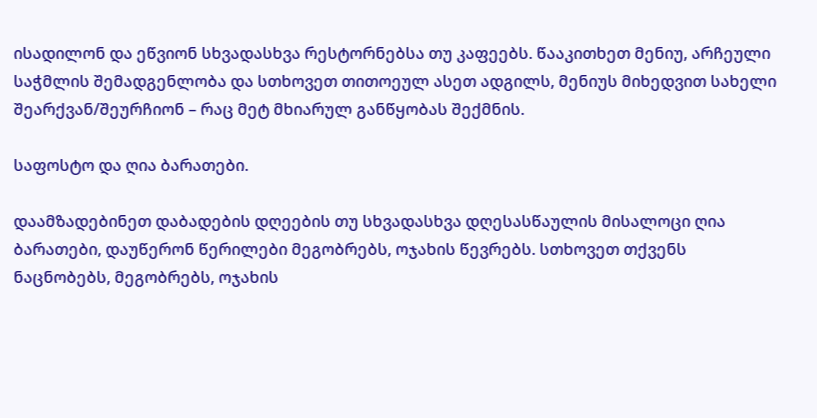ისადილონ და ეწვიონ სხვადასხვა რესტორნებსა თუ კაფეებს. წააკითხეთ მენიუ, არჩეული საჭმლის შემადგენლობა და სთხოვეთ თითოეულ ასეთ ადგილს, მენიუს მიხედვით სახელი შეარქვან/შეურჩიონ – რაც მეტ მხიარულ განწყობას შექმნის.

საფოსტო და ღია ბარათები.

დაამზადებინეთ დაბადების დღეების თუ სხვადასხვა დღესასწაულის მისალოცი ღია ბარათები, დაუწერონ წერილები მეგობრებს, ოჯახის წევრებს. სთხოვეთ თქვენს ნაცნობებს, მეგობრებს, ოჯახის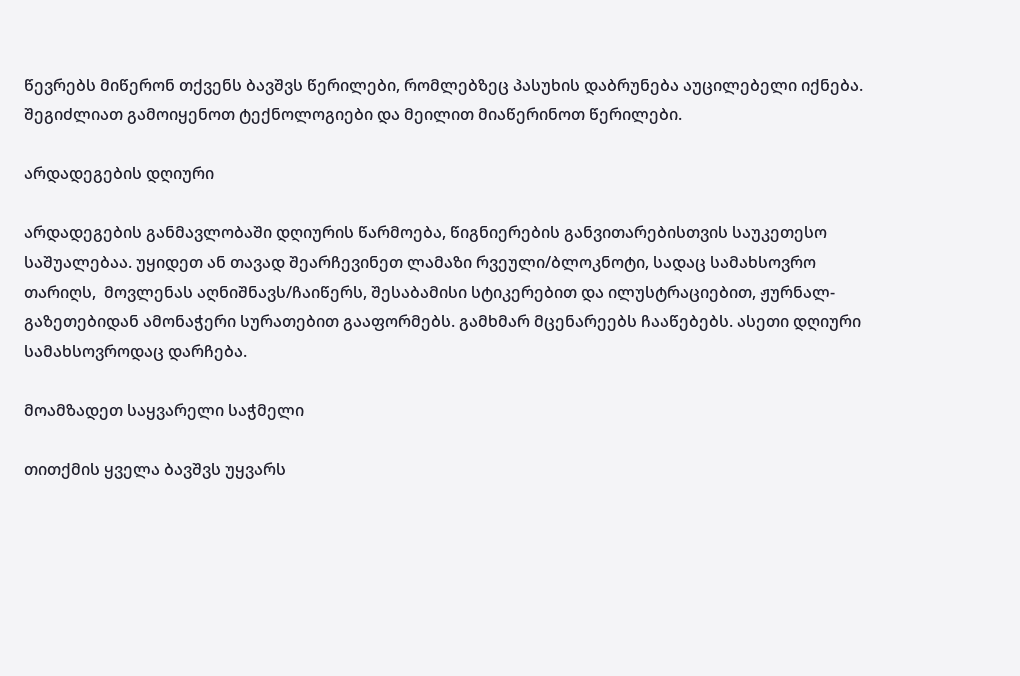წევრებს მიწერონ თქვენს ბავშვს წერილები, რომლებზეც პასუხის დაბრუნება აუცილებელი იქნება. შეგიძლიათ გამოიყენოთ ტექნოლოგიები და მეილით მიაწერინოთ წერილები.

არდადეგების დღიური

არდადეგების განმავლობაში დღიურის წარმოება, წიგნიერების განვითარებისთვის საუკეთესო საშუალებაა. უყიდეთ ან თავად შეარჩევინეთ ლამაზი რვეული/ბლოკნოტი, სადაც სამახსოვრო თარიღს,  მოვლენას აღნიშნავს/ჩაიწერს, შესაბამისი სტიკერებით და ილუსტრაციებით, ჟურნალ-გაზეთებიდან ამონაჭერი სურათებით გააფორმებს. გამხმარ მცენარეებს ჩააწებებს. ასეთი დღიური სამახსოვროდაც დარჩება.

მოამზადეთ საყვარელი საჭმელი

თითქმის ყველა ბავშვს უყვარს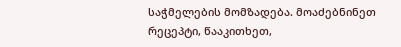საჭმელების მომზადება. მოაძებნინეთ რეცეპტი, წააკითხეთ,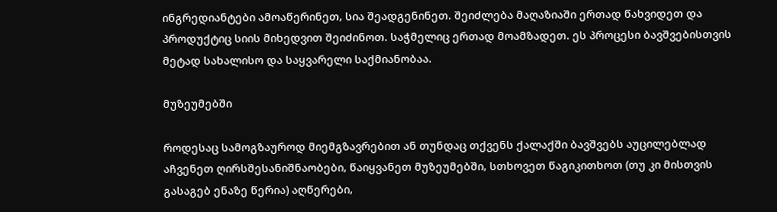ინგრედიანტები ამოაწერინეთ, სია შეადგენინეთ. შეიძლება მაღაზიაში ერთად წახვიდეთ და პროდუქტიც სიის მიხედვით შეიძინოთ. საჭმელიც ერთად მოამზადეთ. ეს პროცესი ბავშვებისთვის მეტად სახალისო და საყვარელი საქმიანობაა.

მუზეუმებში

როდესაც სამოგზაუროდ მიემგზავრებით ან თუნდაც თქვენს ქალაქში ბავშვებს აუცილებლად აჩვენეთ ღირსშესანიშნაობები, წაიყვანეთ მუზეუმებში, სთხოვეთ წაგიკითხოთ (თუ კი მისთვის გასაგებ ენაზე წერია) აღწერები,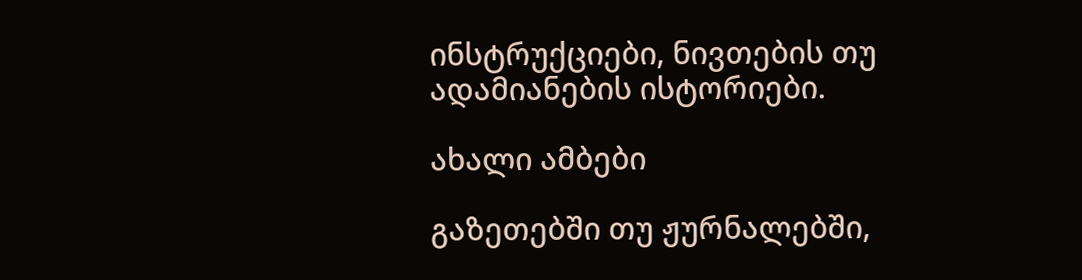ინსტრუქციები, ნივთების თუ ადამიანების ისტორიები.

ახალი ამბები

გაზეთებში თუ ჟურნალებში,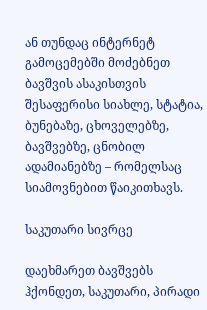ან თუნდაც ინტერნეტ გამოცემებში მოძებნეთ ბავშვის ასაკისთვის შესაფერისი სიახლე, სტატია, ბუნებაზე, ცხოველებზე, ბავშვებზე, ცნობილ ადამიანებზე – რომელსაც სიამოვნებით წაიკითხავს.

საკუთარი სივრცე

დაეხმარეთ ბავშვებს ჰქონდეთ, საკუთარი, პირადი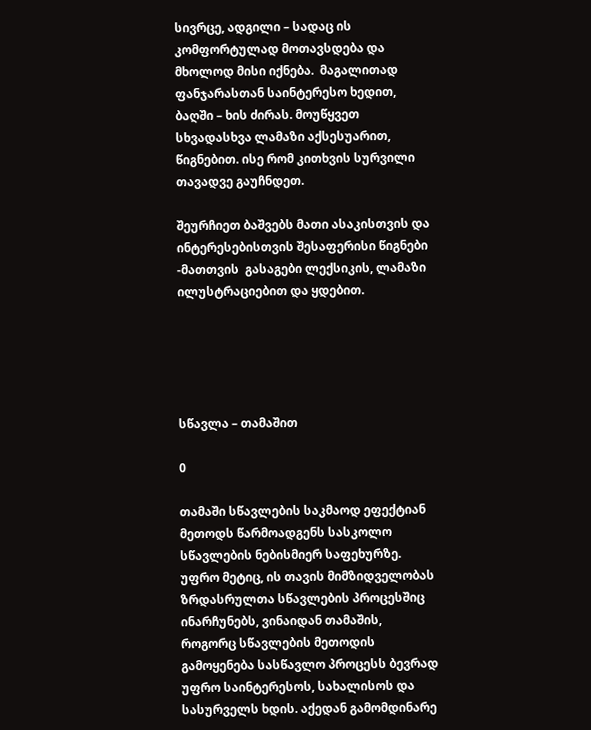სივრცე, ადგილი – სადაც ის კომფორტულად მოთავსდება და მხოლოდ მისი იქნება.  მაგალითად ფანჯარასთან საინტერესო ხედით, ბაღში – ხის ძირას. მოუწყვეთ სხვადასხვა ლამაზი აქსესუარით, წიგნებით. ისე რომ კითხვის სურვილი თავადვე გაუჩნდეთ.

შეურჩიეთ ბაშვებს მათი ასაკისთვის და ინტერესებისთვის შესაფერისი წიგნები -მათთვის  გასაგები ლექსიკის, ლამაზი ილუსტრაციებით და ყდებით.





სწავლა – თამაშით

0

თამაში სწავლების საკმაოდ ეფექტიან მეთოდს წარმოადგენს სასკოლო სწავლების ნებისმიერ საფეხურზე. უფრო მეტიც, ის თავის მიმზიდველობას ზრდასრულთა სწავლების პროცესშიც ინარჩუნებს, ვინაიდან თამაშის, როგორც სწავლების მეთოდის გამოყენება სასწავლო პროცესს ბევრად უფრო საინტერესოს, სახალისოს და სასურველს ხდის. აქედან გამომდინარე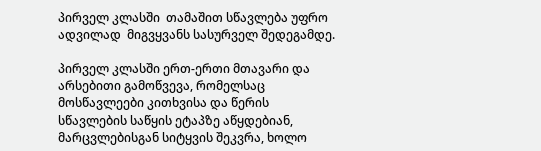პირველ კლასში  თამაშით სწავლება უფრო ადვილად  მიგვყვანს სასურველ შედეგამდე.

პირველ კლასში ერთ-ერთი მთავარი და არსებითი გამოწვევა, რომელსაც მოსწავლეები კითხვისა და წერის  სწავლების საწყის ეტაპზე აწყდებიან, მარცვლებისგან სიტყვის შეკვრა, ხოლო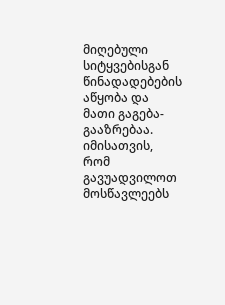მიღებული სიტყვებისგან წინადადებების აწყობა და მათი გაგება-გააზრებაა. იმისათვის, რომ გავუადვილოთ მოსწავლეებს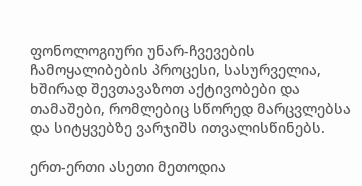ფონოლოგიური უნარ-ჩვევების ჩამოყალიბების პროცესი, სასურველია, ხშირად შევთავაზოთ აქტივობები და თამაშები, რომლებიც სწორედ მარცვლებსა და სიტყვებზე ვარჯიშს ითვალისწინებს.

ერთ-ერთი ასეთი მეთოდია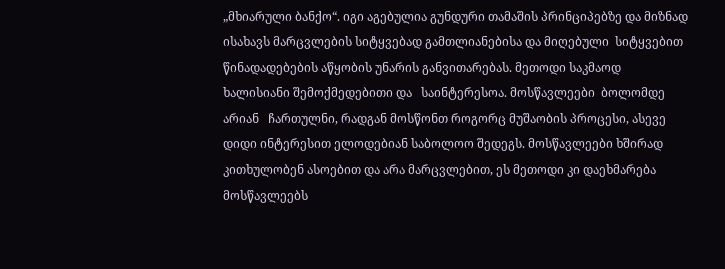„მხიარული ბანქო“. იგი აგებულია გუნდური თამაშის პრინციპებზე და მიზნად ისახავს მარცვლების სიტყვებად გამთლიანებისა და მიღებული  სიტყვებით წინადადებების აწყობის უნარის განვითარებას. მეთოდი საკმაოდ ხალისიანი შემოქმედებითი და   საინტერესოა. მოსწავლეები  ბოლომდე არიან   ჩართულნი, რადგან მოსწონთ როგორც მუშაობის პროცესი, ასევე დიდი ინტერესით ელოდებიან საბოლოო შედეგს. მოსწავლეები ხშირად კითხულობენ ასოებით და არა მარცვლებით, ეს მეთოდი კი დაეხმარება მოსწავლეებს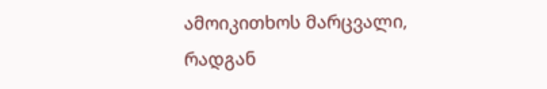ამოიკითხოს მარცვალი, რადგან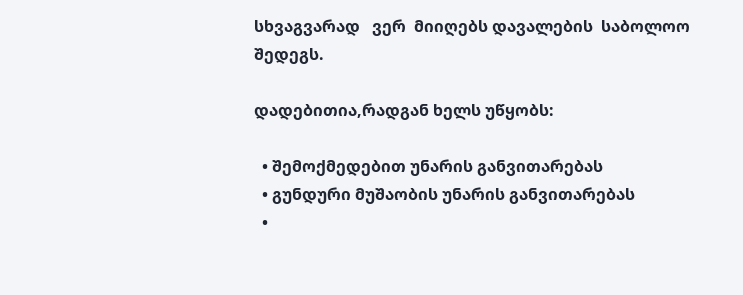სხვაგვარად   ვერ  მიიღებს დავალების  საბოლოო    შედეგს.

დადებითია,რადგან ხელს უწყობს:

  • შემოქმედებით უნარის განვითარებას
  • გუნდური მუშაობის უნარის განვითარებას
  •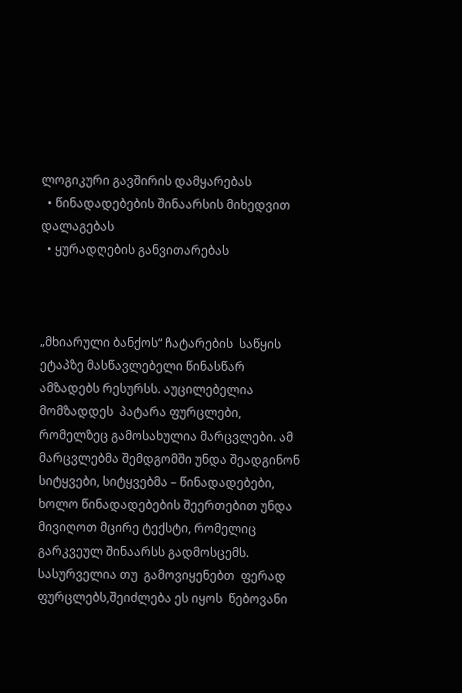ლოგიკური გავშირის დამყარებას
  • წინადადებების შინაარსის მიხედვით დალაგებას
  • ყურადღების განვითარებას



„მხიარული ბანქოს“ ჩატარების  საწყის ეტაპზე მასწავლებელი წინასწარ ამზადებს რესურსს. აუცილებელია მომზადდეს  პატარა ფურცლები, რომელზეც გამოსახულია მარცვლები. ამ მარცვლებმა შემდგომში უნდა შეადგინონ სიტყვები, სიტყვებმა – წინადადებები, ხოლო წინადადებების შეერთებით უნდა მივიღოთ მცირე ტექსტი, რომელიც გარკვეულ შინაარსს გადმოსცემს. სასურველია თუ  გამოვიყენებთ  ფერად  ფურცლებს,შეიძლება ეს იყოს  წებოვანი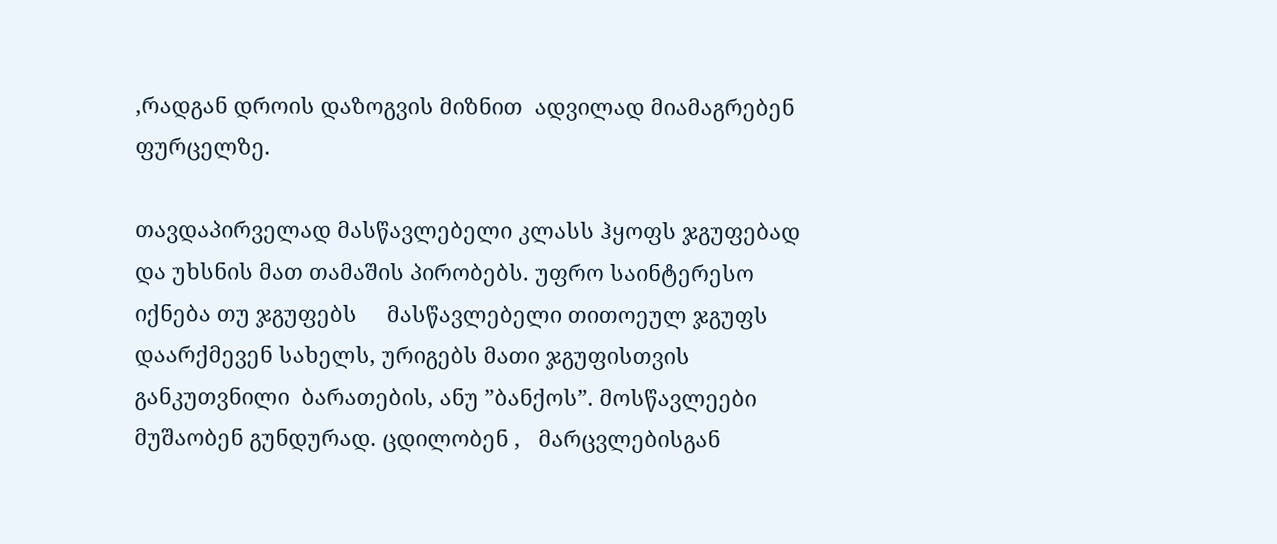,რადგან დროის დაზოგვის მიზნით  ადვილად მიამაგრებენ ფურცელზე.

თავდაპირველად მასწავლებელი კლასს ჰყოფს ჯგუფებად და უხსნის მათ თამაშის პირობებს. უფრო საინტერესო იქნება თუ ჯგუფებს     მასწავლებელი თითოეულ ჯგუფს დაარქმევენ სახელს, ურიგებს მათი ჯგუფისთვის განკუთვნილი  ბარათების, ანუ ”ბანქოს”. მოსწავლეები მუშაობენ გუნდურად. ცდილობენ ,   მარცვლებისგან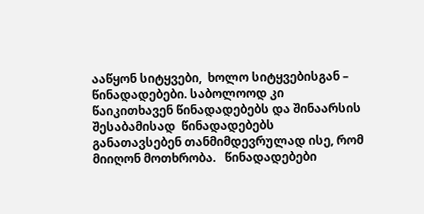ააწყონ სიტყვები,  ხოლო სიტყვებისგან – წინადადებები. საბოლოოდ კი წაიკითხავენ წინადადებებს და შინაარსის შესაბამისად  წინადადებებს  განათავსებენ თანმიმდევრულად ისე, რომ მიიღონ მოთხრობა.   წინადადებები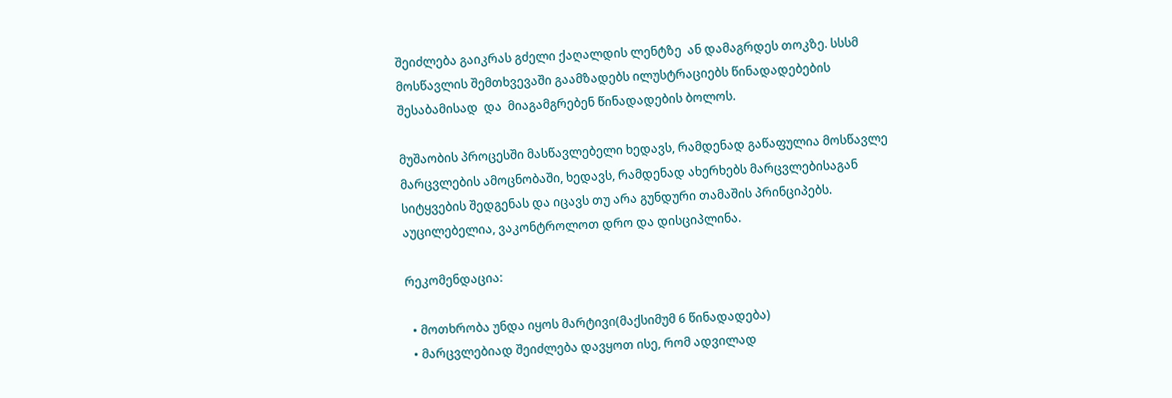შეიძლება გაიკრას გძელი ქაღალდის ლენტზე  ან დამაგრდეს თოკზე. სსსმ მოსწავლის შემთხვევაში გაამზადებს ილუსტრაციებს წინადადებების შესაბამისად  და  მიაგამგრებენ წინადადების ბოლოს.

მუშაობის პროცესში მასწავლებელი ხედავს, რამდენად გაწაფულია მოსწავლე მარცვლების ამოცნობაში, ხედავს, რამდენად ახერხებს მარცვლებისაგან სიტყვების შედგენას და იცავს თუ არა გუნდური თამაშის პრინციპებს. აუცილებელია, ვაკონტროლოთ დრო და დისციპლინა.

რეკომენდაცია:

  • მოთხრობა უნდა იყოს მარტივი(მაქსიმუმ 6 წინადადება)
  • მარცვლებიად შეიძლება დავყოთ ისე, რომ ადვილად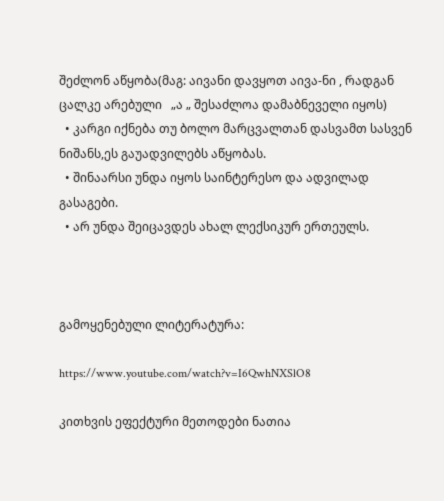შეძლონ აწყობა(მაგ: აივანი დავყოთ აივა-ნი , რადგან ცალკე არებული   „ა „ შესაძლოა დამაბნეველი იყოს)
  • კარგი იქნება თუ ბოლო მარცვალთან დასვამთ სასვენ ნიშანს,ეს გაუადვილებს აწყობას.
  • შინაარსი უნდა იყოს საინტერესო და ადვილად გასაგები.
  • არ უნდა შეიცავდეს ახალ ლექსიკურ ერთეულს.



გამოყენებული ლიტერატურა:

https://www.youtube.com/watch?v=I6QwhNXSlO8

კითხვის ეფექტური მეთოდები ნათია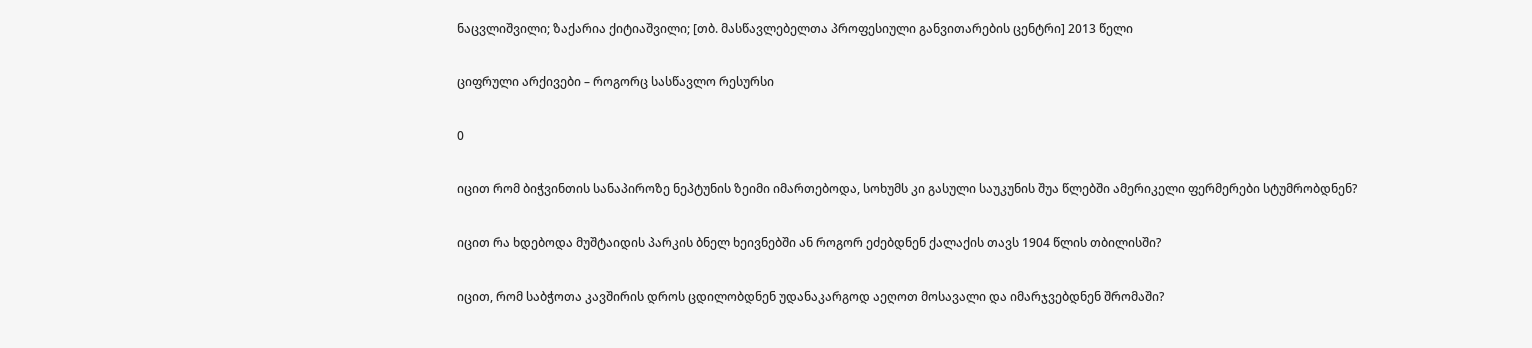ნაცვლიშვილი; ზაქარია ქიტიაშვილი; [თბ. მასწავლებელთა პროფესიული განვითარების ცენტრი] 2013 წელი

ციფრული არქივები – როგორც სასწავლო რესურსი

0

იცით რომ ბიჭვინთის სანაპიროზე ნეპტუნის ზეიმი იმართებოდა, სოხუმს კი გასული საუკუნის შუა წლებში ამერიკელი ფერმერები სტუმრობდნენ?

იცით რა ხდებოდა მუშტაიდის პარკის ბნელ ხეივნებში ან როგორ ეძებდნენ ქალაქის თავს 1904 წლის თბილისში?

იცით, რომ საბჭოთა კავშირის დროს ცდილობდნენ უდანაკარგოდ აეღოთ მოსავალი და იმარჯვებდნენ შრომაში?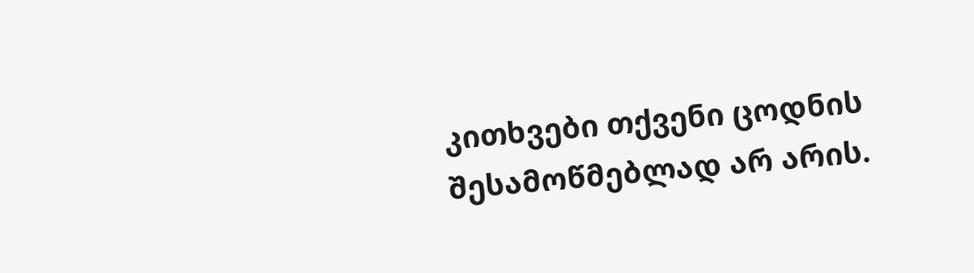კითხვები თქვენი ცოდნის შესამოწმებლად არ არის.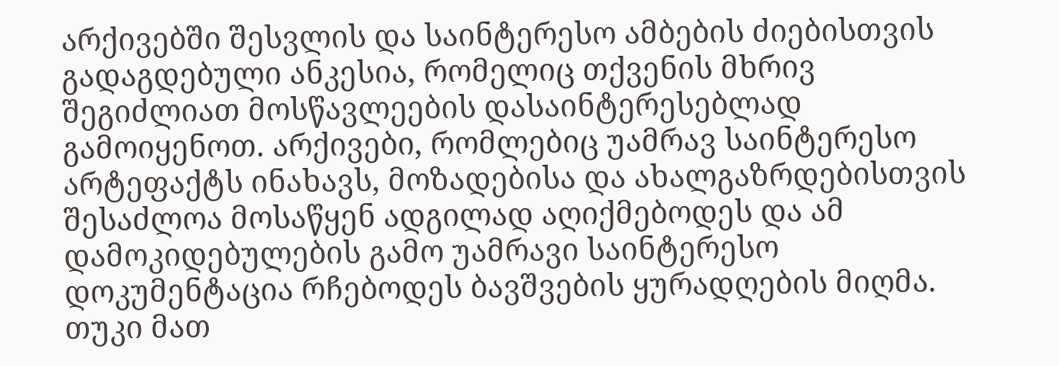არქივებში შესვლის და საინტერესო ამბების ძიებისთვის გადაგდებული ანკესია, რომელიც თქვენის მხრივ შეგიძლიათ მოსწავლეების დასაინტერესებლად გამოიყენოთ. არქივები, რომლებიც უამრავ საინტერესო არტეფაქტს ინახავს, მოზადებისა და ახალგაზრდებისთვის შესაძლოა მოსაწყენ ადგილად აღიქმებოდეს და ამ დამოკიდებულების გამო უამრავი საინტერესო დოკუმენტაცია რჩებოდეს ბავშვების ყურადღების მიღმა. თუკი მათ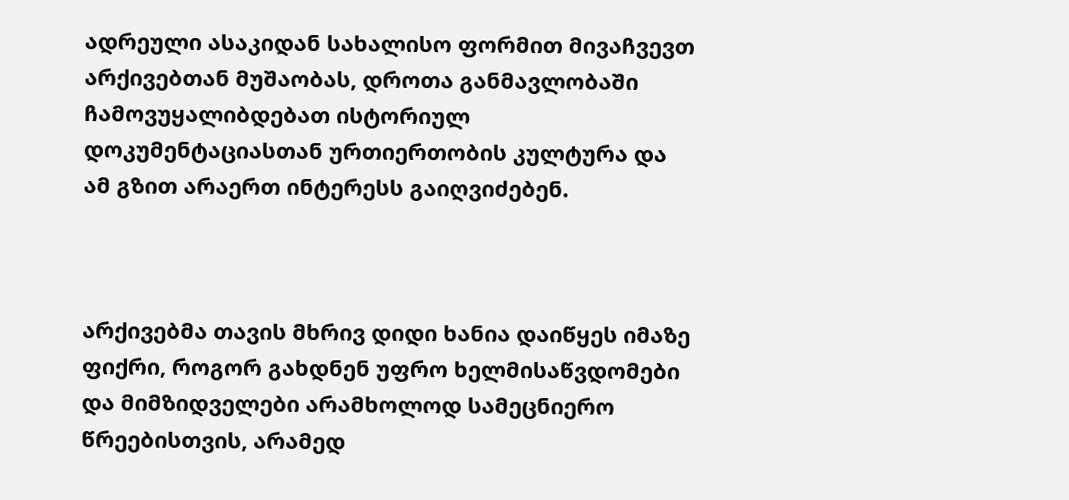ადრეული ასაკიდან სახალისო ფორმით მივაჩვევთ არქივებთან მუშაობას, დროთა განმავლობაში  ჩამოვუყალიბდებათ ისტორიულ დოკუმენტაციასთან ურთიერთობის კულტურა და ამ გზით არაერთ ინტერესს გაიღვიძებენ.



არქივებმა თავის მხრივ დიდი ხანია დაიწყეს იმაზე ფიქრი, როგორ გახდნენ უფრო ხელმისაწვდომები და მიმზიდველები არამხოლოდ სამეცნიერო წრეებისთვის, არამედ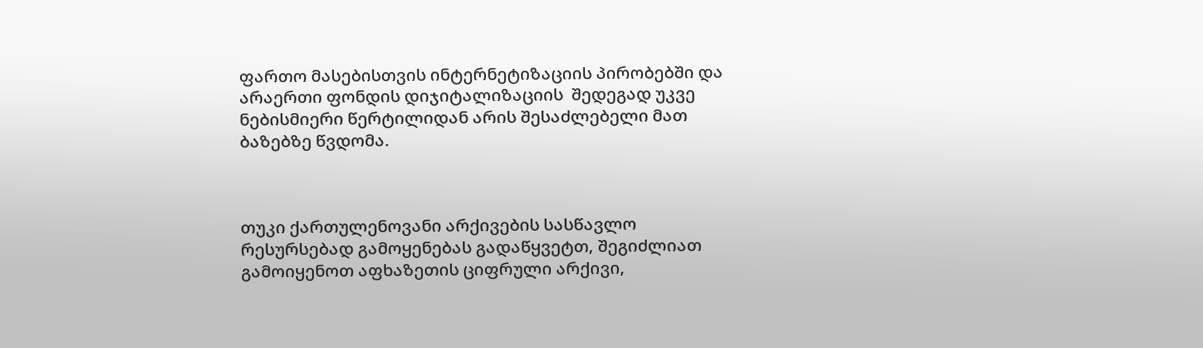ფართო მასებისთვის ინტერნეტიზაციის პირობებში და  არაერთი ფონდის დიჯიტალიზაციის  შედეგად უკვე ნებისმიერი წერტილიდან არის შესაძლებელი მათ ბაზებზე წვდომა.



თუკი ქართულენოვანი არქივების სასწავლო რესურსებად გამოყენებას გადაწყვეტთ, შეგიძლიათ გამოიყენოთ აფხაზეთის ციფრული არქივი,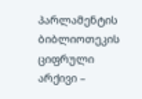პარლამენტის ბიბლიოთეკის ციფრული არქივი –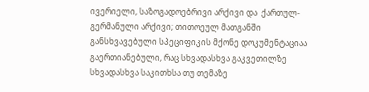ივერიელი, საზოგადოებრივი არქივი და  ქართულ-გერმანული არქივი; თითოეულ მათგანში განსხვავებული სპეციფიკის მქონე დოკუმენტაციაა გაერთიანებული, რაც სხვადასხვა გაკვეთილზე სხვადასხვა საკითხსა თუ თემაზე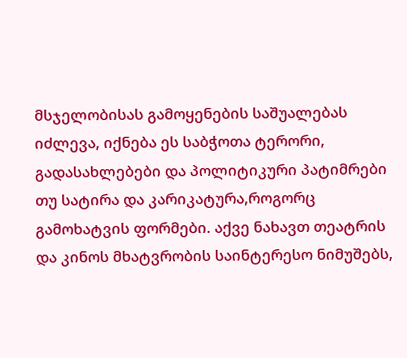მსჯელობისას გამოყენების საშუალებას იძლევა, იქნება ეს საბჭოთა ტერორი, გადასახლებები და პოლიტიკური პატიმრები თუ სატირა და კარიკატურა,როგორც გამოხატვის ფორმები. აქვე ნახავთ თეატრის და კინოს მხატვრობის საინტერესო ნიმუშებს,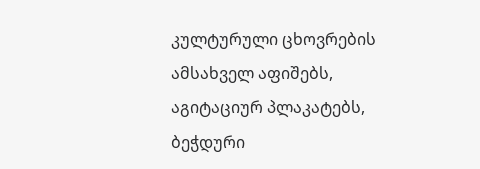კულტურული ცხოვრების ამსახველ აფიშებს, აგიტაციურ პლაკატებს, ბეჭდური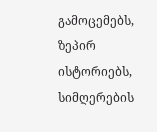გამოცემებს, ზეპირ ისტორიებს, სიმღერების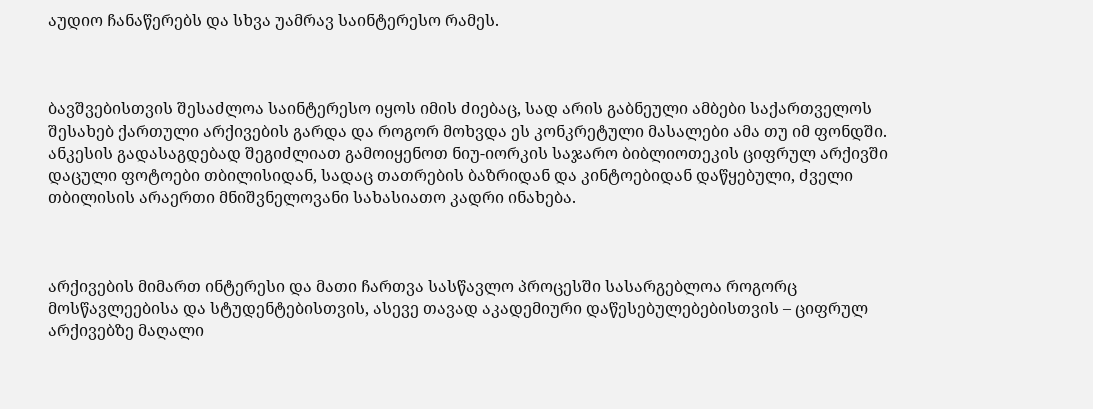აუდიო ჩანაწერებს და სხვა უამრავ საინტერესო რამეს.



ბავშვებისთვის შესაძლოა საინტერესო იყოს იმის ძიებაც, სად არის გაბნეული ამბები საქართველოს შესახებ ქართული არქივების გარდა და როგორ მოხვდა ეს კონკრეტული მასალები ამა თუ იმ ფონდში. ანკესის გადასაგდებად შეგიძლიათ გამოიყენოთ ნიუ-იორკის საჯარო ბიბლიოთეკის ციფრულ არქივში დაცული ფოტოები თბილისიდან, სადაც თათრების ბაზრიდან და კინტოებიდან დაწყებული, ძველი თბილისის არაერთი მნიშვნელოვანი სახასიათო კადრი ინახება.



არქივების მიმართ ინტერესი და მათი ჩართვა სასწავლო პროცესში სასარგებლოა როგორც მოსწავლეებისა და სტუდენტებისთვის, ასევე თავად აკადემიური დაწესებულებებისთვის – ციფრულ არქივებზე მაღალი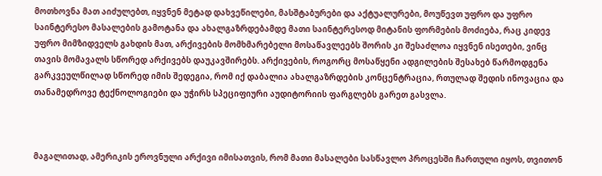მოთხოვნა მათ აიძულებთ, იყვნენ მეტად დახვეწილები, მასშტაბურები და აქტუალურები, მოუწევთ უფრო და უფრო საინტერესო მასალების გამოტანა და ახალგაზრდებამდე მათი საინტერესოდ მიტანის ფორმების მოძიება, რაც კიდევ უფრო მიმზიდველს გახდის მათ, არქივების მომხმარებელი მოსაწავლეებს შორის კი შესაძლოა იყვნენ ისეთები, ვინც თავის მომავალს სწორედ არქივებს დაუკავშირებს. არქივების, როგორც მოსაწყენი ადგილების შესახებ წარმოდგენა გარკვეულწილად სწორედ იმის შედეგია, რომ იქ დაბალია ახალგაზრდების კონცენტრაცია, რთულად შედის ინოვაცია და თანამედროვე ტექნოლოგიები და უჭირს სპეციფიური აუდიტორიის ფარგლებს გარეთ გასვლა.



მაგალითად, ამერიკის ეროვნული არქივი იმისათვის, რომ მათი მასალები სასწავლო პროცესში ჩართული იყოს, თვითონ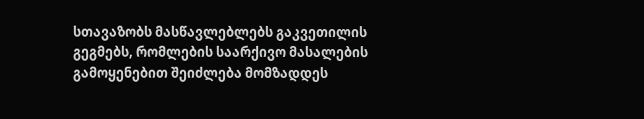სთავაზობს მასწავლებლებს გაკვეთილის გეგმებს, რომლების საარქივო მასალების გამოყენებით შეიძლება მომზადდეს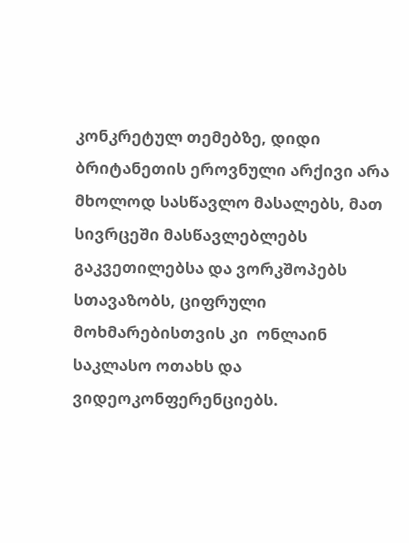კონკრეტულ თემებზე, დიდი ბრიტანეთის ეროვნული არქივი არა მხოლოდ სასწავლო მასალებს, მათ სივრცეში მასწავლებლებს გაკვეთილებსა და ვორკშოპებს სთავაზობს, ციფრული მოხმარებისთვის კი  ონლაინ საკლასო ოთახს და ვიდეოკონფერენციებს.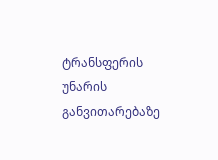ტრანსფერის უნარის განვითარებაზე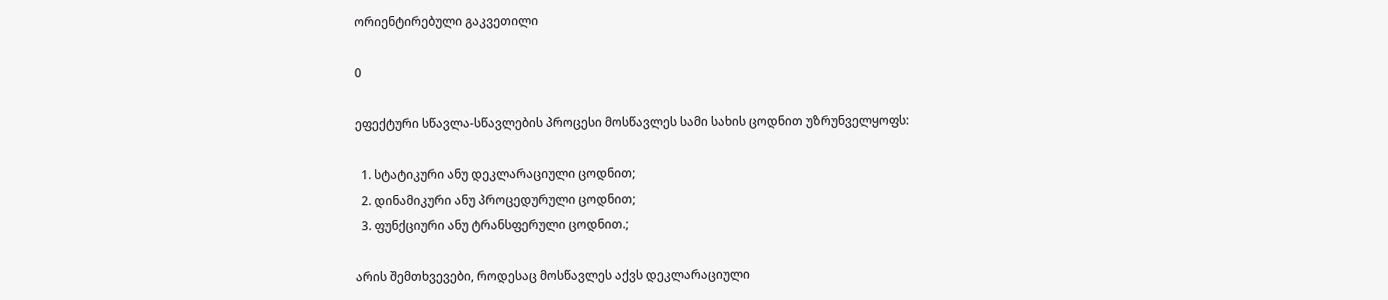ორიენტირებული გაკვეთილი

0

ეფექტური სწავლა-სწავლების პროცესი მოსწავლეს სამი სახის ცოდნით უზრუნველყოფს:

  1. სტატიკური ანუ დეკლარაციული ცოდნით;
  2. დინამიკური ანუ პროცედურული ცოდნით;
  3. ფუნქციური ანუ ტრანსფერული ცოდნით.;

არის შემთხვევები, როდესაც მოსწავლეს აქვს დეკლარაციული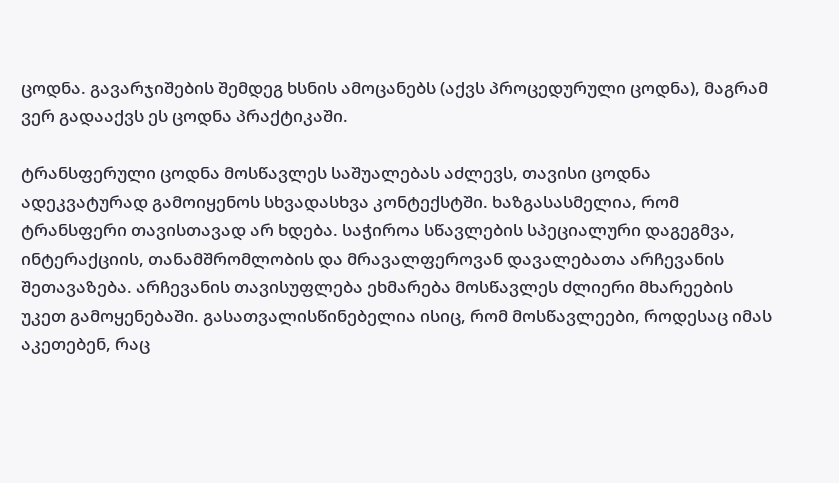ცოდნა. გავარჯიშების შემდეგ ხსნის ამოცანებს (აქვს პროცედურული ცოდნა), მაგრამ ვერ გადააქვს ეს ცოდნა პრაქტიკაში.

ტრანსფერული ცოდნა მოსწავლეს საშუალებას აძლევს, თავისი ცოდნა ადეკვატურად გამოიყენოს სხვადასხვა კონტექსტში. ხაზგასასმელია, რომ ტრანსფერი თავისთავად არ ხდება. საჭიროა სწავლების სპეციალური დაგეგმვა, ინტერაქციის, თანამშრომლობის და მრავალფეროვან დავალებათა არჩევანის შეთავაზება. არჩევანის თავისუფლება ეხმარება მოსწავლეს ძლიერი მხარეების უკეთ გამოყენებაში. გასათვალისწინებელია ისიც, რომ მოსწავლეები, როდესაც იმას აკეთებენ, რაც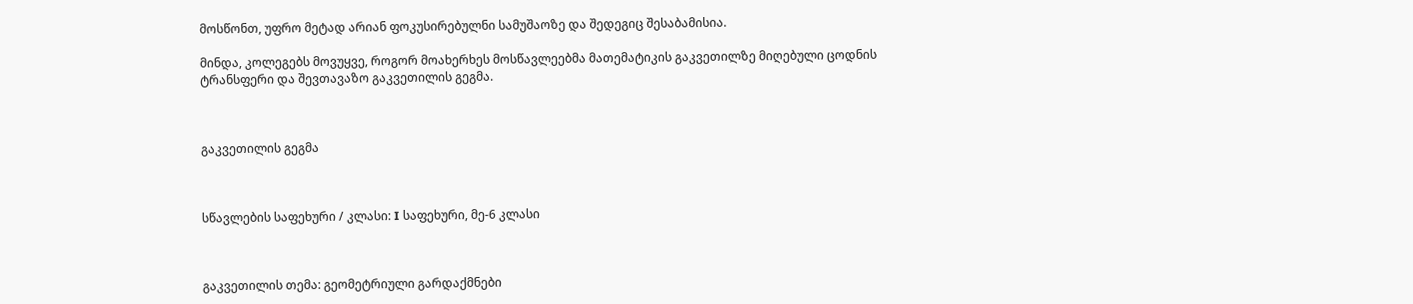მოსწონთ, უფრო მეტად არიან ფოკუსირებულნი სამუშაოზე და შედეგიც შესაბამისია.

მინდა, კოლეგებს მოვუყვე, როგორ მოახერხეს მოსწავლეებმა მათემატიკის გაკვეთილზე მიღებული ცოდნის ტრანსფერი და შევთავაზო გაკვეთილის გეგმა.



გაკვეთილის გეგმა



სწავლების საფეხური / კლასი: I საფეხური, მე-6 კლასი



გაკვეთილის თემა: გეომეტრიული გარდაქმნები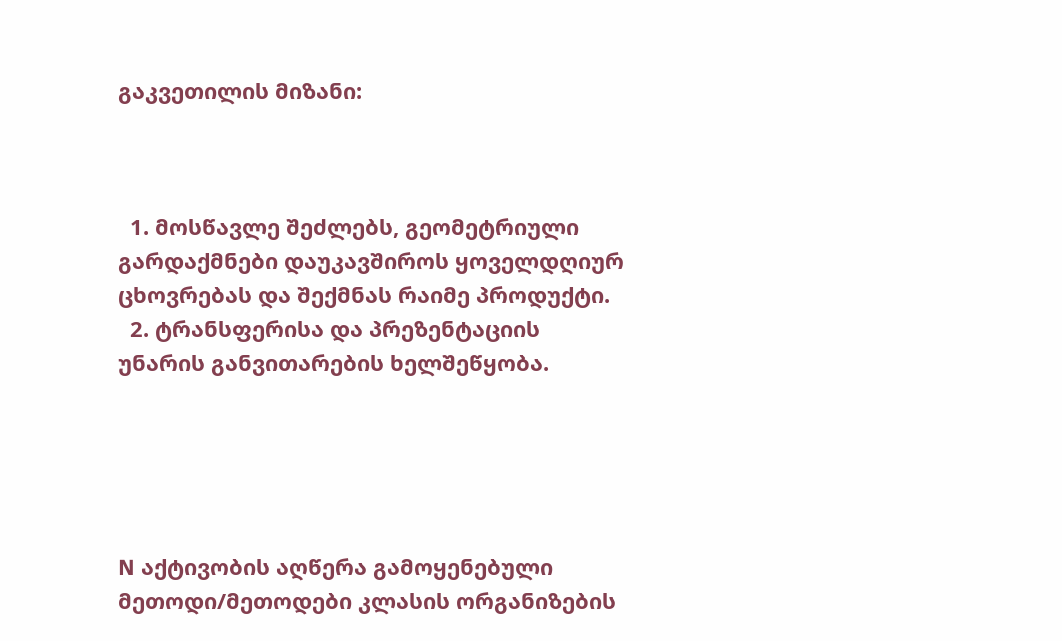გაკვეთილის მიზანი:



  1. მოსწავლე შეძლებს, გეომეტრიული გარდაქმნები დაუკავშიროს ყოველდღიურ ცხოვრებას და შექმნას რაიმე პროდუქტი.
  2. ტრანსფერისა და პრეზენტაციის უნარის განვითარების ხელშეწყობა.





N აქტივობის აღწერა გამოყენებული მეთოდი/მეთოდები კლასის ორგანიზების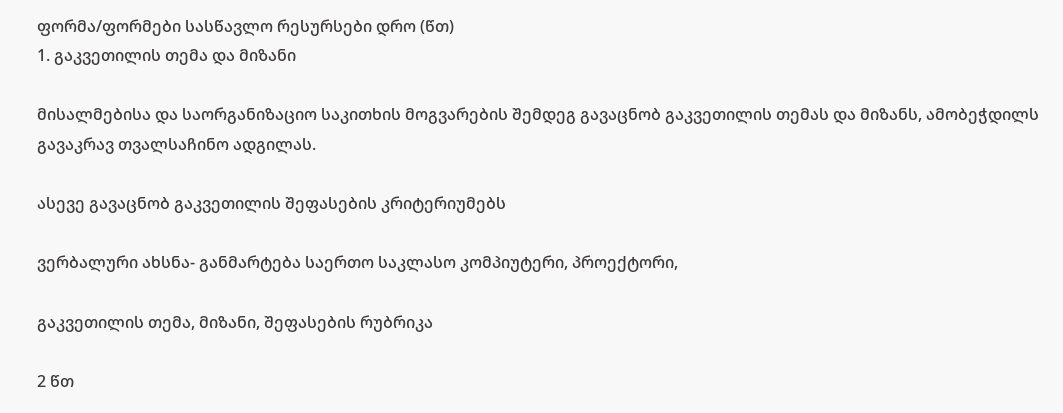ფორმა/ფორმები სასწავლო რესურსები დრო (წთ)
1. გაკვეთილის თემა და მიზანი

მისალმებისა და საორგანიზაციო საკითხის მოგვარების შემდეგ გავაცნობ გაკვეთილის თემას და მიზანს, ამობეჭდილს გავაკრავ თვალსაჩინო ადგილას.

ასევე გავაცნობ გაკვეთილის შეფასების კრიტერიუმებს

ვერბალური ახსნა- განმარტება საერთო საკლასო კომპიუტერი, პროექტორი,

გაკვეთილის თემა, მიზანი, შეფასების რუბრიკა

2 წთ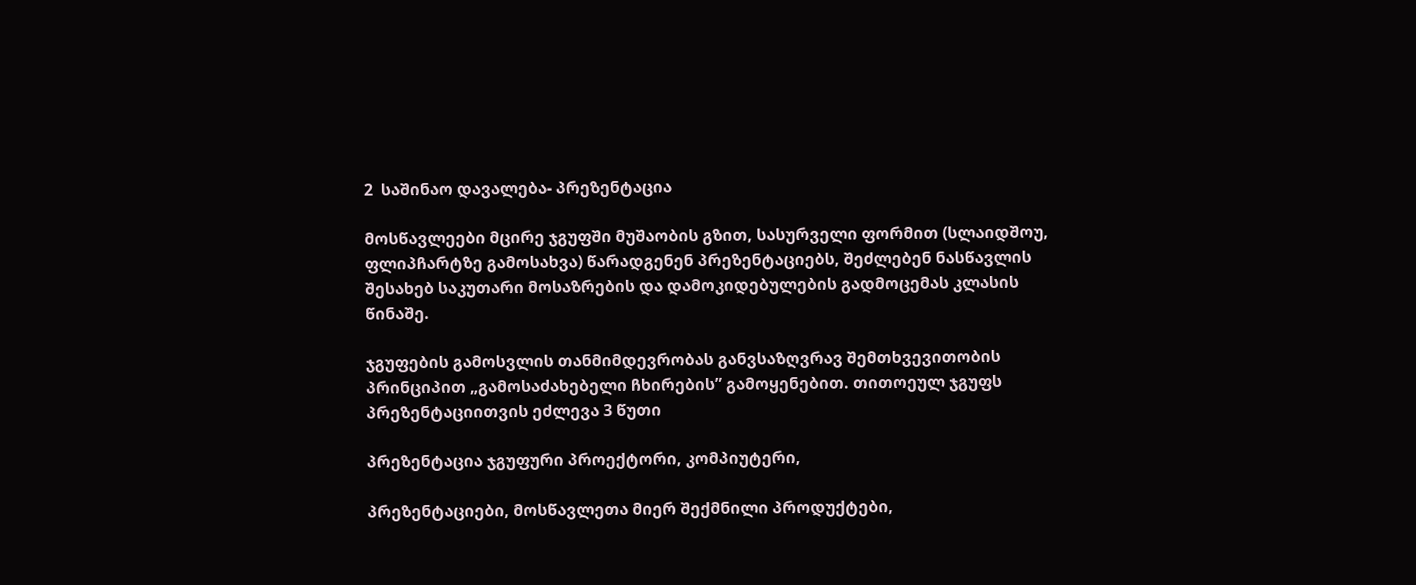2  საშინაო დავალება- პრეზენტაცია

მოსწავლეები მცირე ჯგუფში მუშაობის გზით, სასურველი ფორმით (სლაიდშოუ, ფლიპჩარტზე გამოსახვა) წარადგენენ პრეზენტაციებს, შეძლებენ ნასწავლის შესახებ საკუთარი მოსაზრების და დამოკიდებულების გადმოცემას კლასის წინაშე.

ჯგუფების გამოსვლის თანმიმდევრობას განვსაზღვრავ შემთხვევითობის პრინციპით „გამოსაძახებელი ჩხირების” გამოყენებით. თითოეულ ჯგუფს პრეზენტაციითვის ეძლევა 3 წუთი

პრეზენტაცია ჯგუფური პროექტორი, კომპიუტერი,

პრეზენტაციები, მოსწავლეთა მიერ შექმნილი პროდუქტები,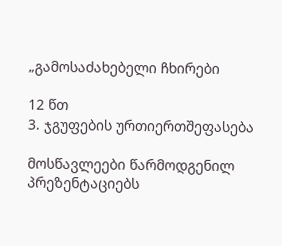„გამოსაძახებელი ჩხირები

12 წთ
3. ჯგუფების ურთიერთშეფასება

მოსწავლეები წარმოდგენილ პრეზენტაციებს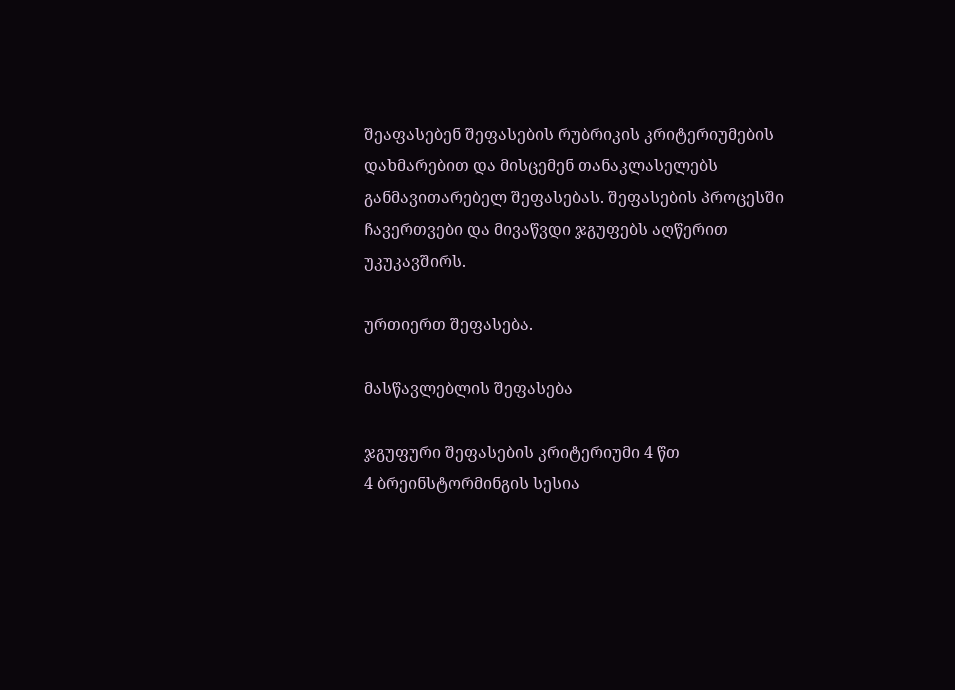შეაფასებენ შეფასების რუბრიკის კრიტერიუმების დახმარებით და მისცემენ თანაკლასელებს განმავითარებელ შეფასებას. შეფასების პროცესში ჩავერთვები და მივაწვდი ჯგუფებს აღწერით უკუკავშირს.

ურთიერთ შეფასება.

მასწავლებლის შეფასება

ჯგუფური შეფასების კრიტერიუმი 4 წთ
4 ბრეინსტორმინგის სესია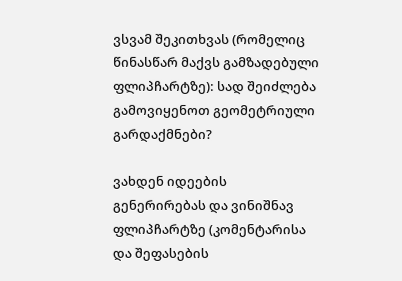ვსვამ შეკითხვას (რომელიც წინასწარ მაქვს გამზადებული ფლიპჩარტზე): სად შეიძლება გამოვიყენოთ გეომეტრიული გარდაქმნები?

ვახდენ იდეების გენერირებას და ვინიშნავ ფლიპჩარტზე (კომენტარისა და შეფასების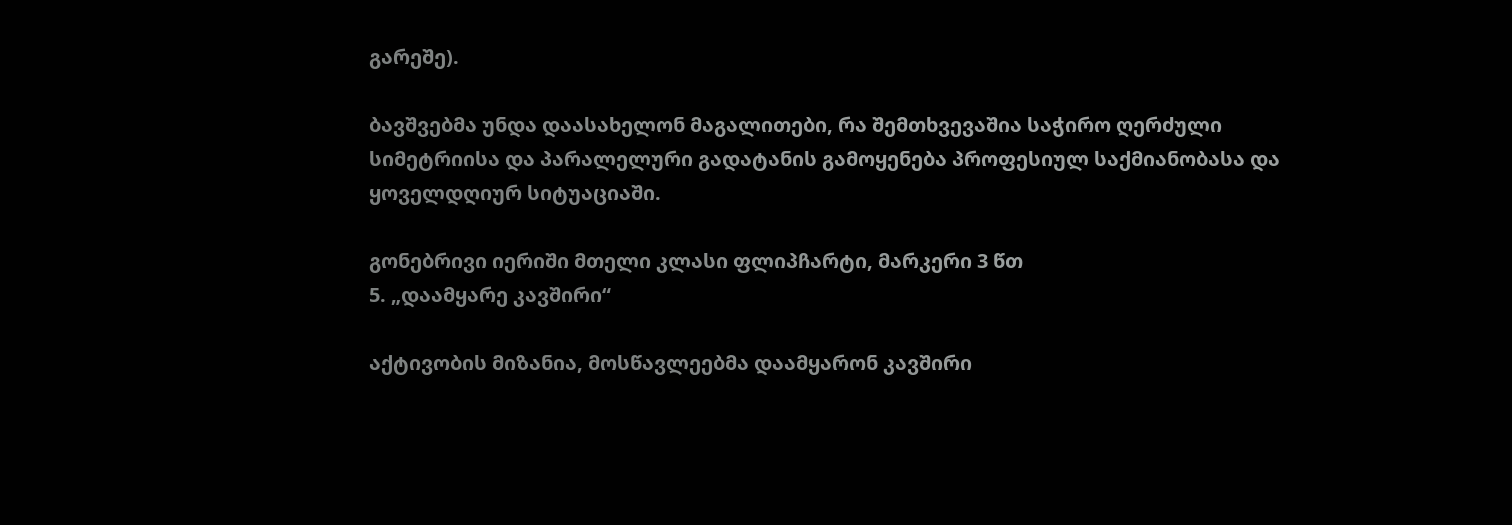გარეშე).

ბავშვებმა უნდა დაასახელონ მაგალითები, რა შემთხვევაშია საჭირო ღერძული სიმეტრიისა და პარალელური გადატანის გამოყენება პროფესიულ საქმიანობასა და ყოველდღიურ სიტუაციაში.

გონებრივი იერიში მთელი კლასი ფლიპჩარტი, მარკერი 3 წთ
5. „დაამყარე კავშირი“

აქტივობის მიზანია, მოსწავლეებმა დაამყარონ კავშირი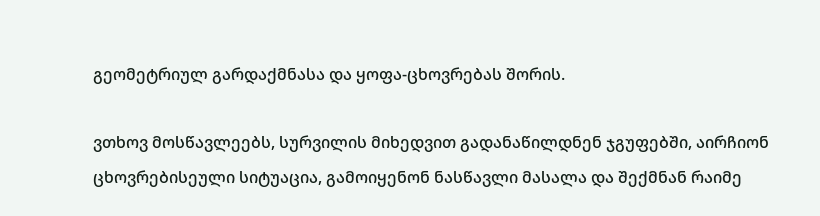გეომეტრიულ გარდაქმნასა და ყოფა-ცხოვრებას შორის.

ვთხოვ მოსწავლეებს, სურვილის მიხედვით გადანაწილდნენ ჯგუფებში, აირჩიონ ცხოვრებისეული სიტუაცია, გამოიყენონ ნასწავლი მასალა და შექმნან რაიმე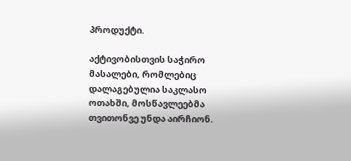პროდუქტი.

აქტივობისთვის საჭირო მასალები, რომლებიც დალაგებულია საკლასო ოთახში, მოსწავლეებმა თვითონვე უნდა აირჩიონ.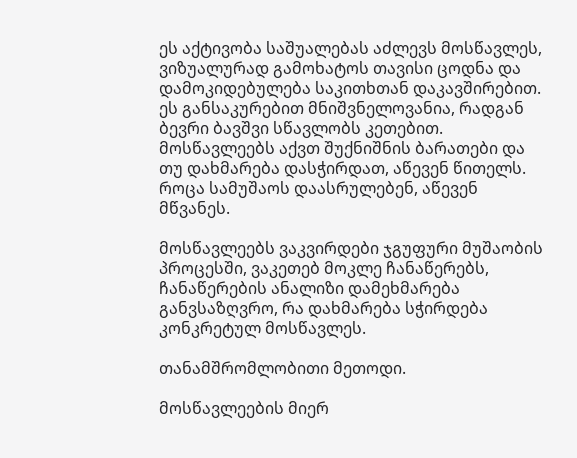ეს აქტივობა საშუალებას აძლევს მოსწავლეს, ვიზუალურად გამოხატოს თავისი ცოდნა და დამოკიდებულება საკითხთან დაკავშირებით. ეს განსაკურებით მნიშვნელოვანია, რადგან ბევრი ბავშვი სწავლობს კეთებით. მოსწავლეებს აქვთ შუქნიშნის ბარათები და თუ დახმარება დასჭირდათ, აწევენ წითელს. როცა სამუშაოს დაასრულებენ, აწევენ მწვანეს.

მოსწავლეებს ვაკვირდები ჯგუფური მუშაობის პროცესში, ვაკეთებ მოკლე ჩანაწერებს, ჩანაწერების ანალიზი დამეხმარება განვსაზღვრო, რა დახმარება სჭირდება კონკრეტულ მოსწავლეს.

თანამშრომლობითი მეთოდი.

მოსწავლეების მიერ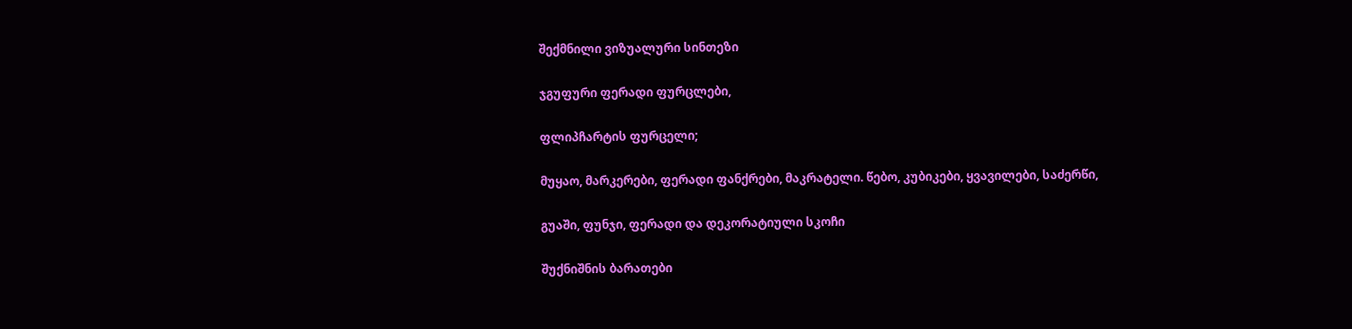შექმნილი ვიზუალური სინთეზი

ჯგუფური ფერადი ფურცლები,

ფლიპჩარტის ფურცელი;

მუყაო, მარკერები, ფერადი ფანქრები, მაკრატელი. წებო, კუბიკები, ყვავილები, საძერწი,

გუაში, ფუნჯი, ფერადი და დეკორატიული სკოჩი

შუქნიშნის ბარათები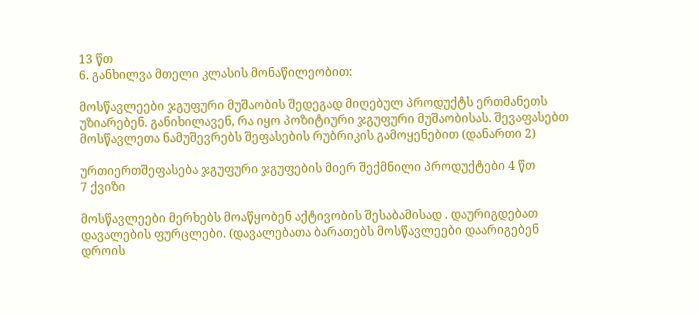13 წთ
6. განხილვა მთელი კლასის მონაწილეობით:

მოსწავლეები ჯგუფური მუშაობის შედეგად მიღებულ პროდუქტს ერთმანეთს უზიარებენ. განიხილავენ, რა იყო პოზიტიური ჯგუფური მუშაობისას. შევაფასებთ მოსწავლეთა ნამუშევრებს შეფასების რუბრიკის გამოყენებით (დანართი 2)

ურთიერთშეფასება ჯგუფური ჯგუფების მიერ შექმნილი პროდუქტები 4 წთ
7 ქვიზი

მოსწავლეები მერხებს მოაწყობენ აქტივობის შესაბამისად . დაურიგდებათ დავალების ფურცლები. (დავალებათა ბარათებს მოსწავლეები დაარიგებენ დროის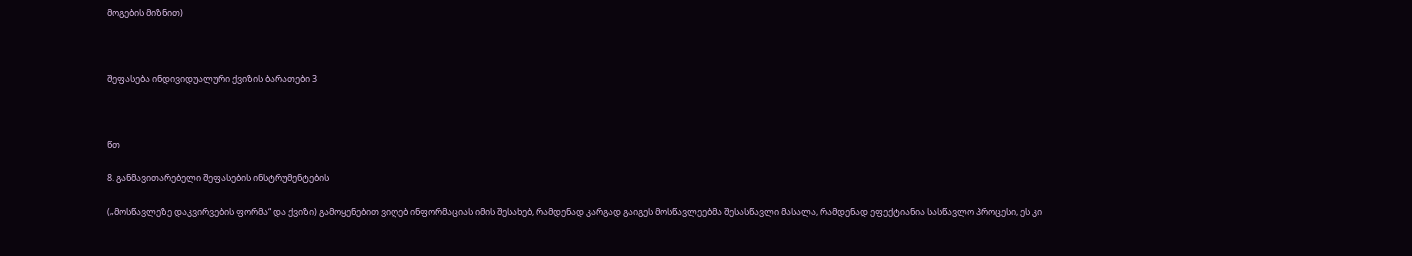მოგების მიზნით)



შეფასება ინდივიდუალური ქვიზის ბარათები 3



წთ

8. განმავითარებელი შეფასების ინსტრუმენტების

(„მოსწავლეზე დაკვირვების ფორმა“ და ქვიზი) გამოყენებით ვიღებ ინფორმაციას იმის შესახებ, რამდენად კარგად გაიგეს მოსწავლეებმა შესასწავლი მასალა, რამდენად ეფექტიანია სასწავლო პროცესი, ეს კი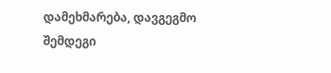დამეხმარება, დავგეგმო შემდეგი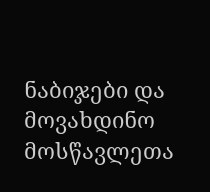ნაბიჯები და მოვახდინო მოსწავლეთა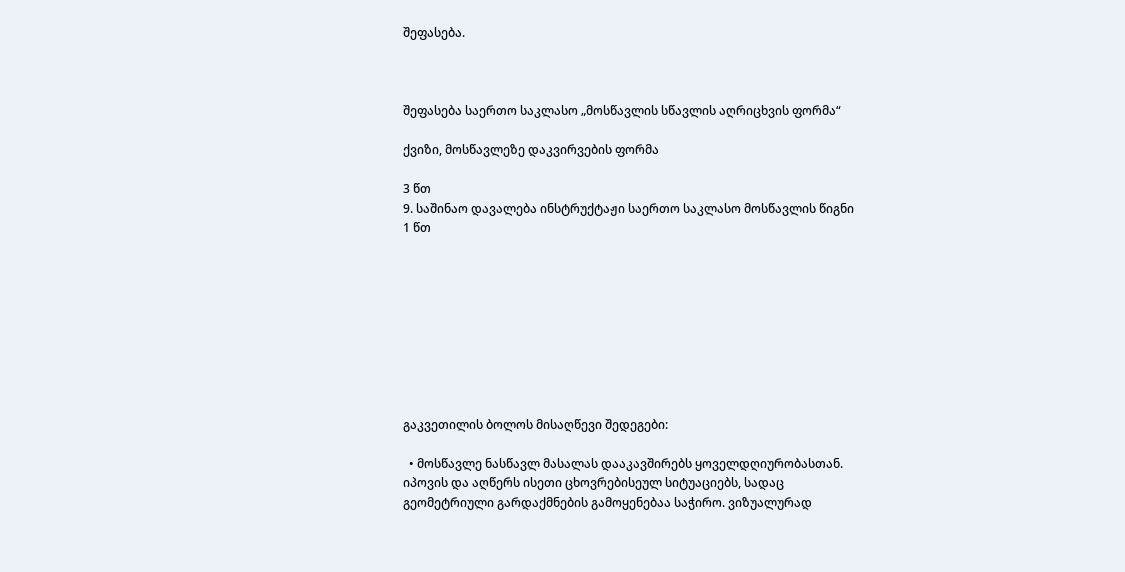შეფასება.



შეფასება საერთო საკლასო „მოსწავლის სწავლის აღრიცხვის ფორმა“

ქვიზი, მოსწავლეზე დაკვირვების ფორმა

3 წთ
9. საშინაო დავალება ინსტრუქტაჟი საერთო საკლასო მოსწავლის წიგნი 1 წთ









გაკვეთილის ბოლოს მისაღწევი შედეგები:

  • მოსწავლე ნასწავლ მასალას დააკავშირებს ყოველდღიურობასთან. იპოვის და აღწერს ისეთი ცხოვრებისეულ სიტუაციებს, სადაც გეომეტრიული გარდაქმნების გამოყენებაა საჭირო. ვიზუალურად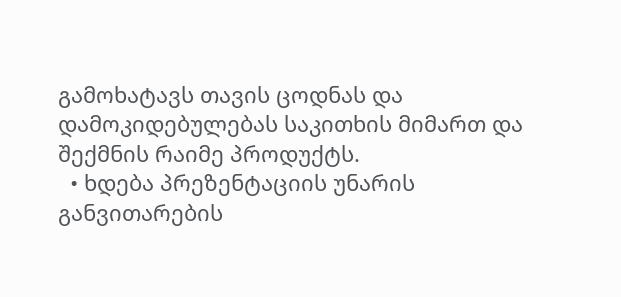გამოხატავს თავის ცოდნას და დამოკიდებულებას საკითხის მიმართ და შექმნის რაიმე პროდუქტს.
  • ხდება პრეზენტაციის უნარის განვითარების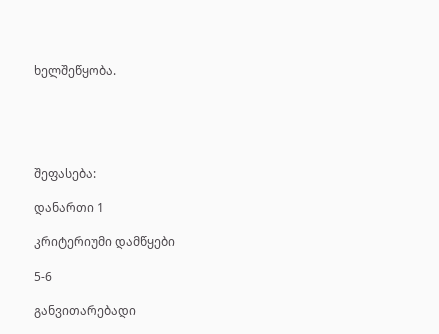ხელშეწყობა.





შეფასება:

დანართი 1

კრიტერიუმი დამწყები

5-6

განვითარებადი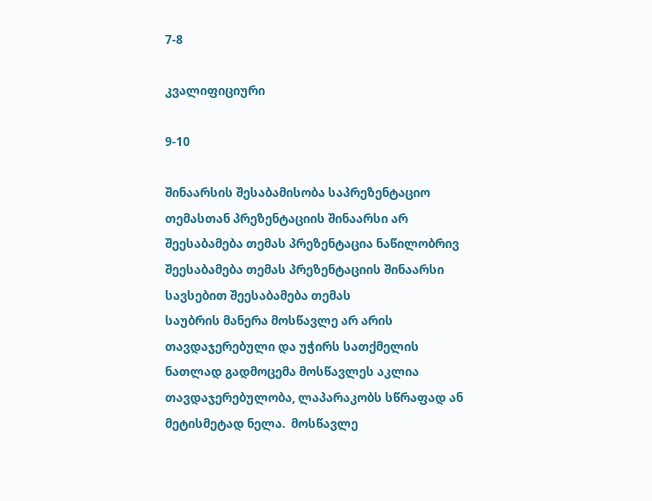7-8

კვალიფიციური

9-10

შინაარსის შესაბამისობა საპრეზენტაციო თემასთან პრეზენტაციის შინაარსი არ შეესაბამება თემას პრეზენტაცია ნაწილობრივ შეესაბამება თემას პრეზენტაციის შინაარსი სავსებით შეესაბამება თემას
საუბრის მანერა მოსწავლე არ არის თავდაჯერებული და უჭირს სათქმელის ნათლად გადმოცემა მოსწავლეს აკლია თავდაჯერებულობა, ლაპარაკობს სწრაფად ან მეტისმეტად ნელა.  მოსწავლე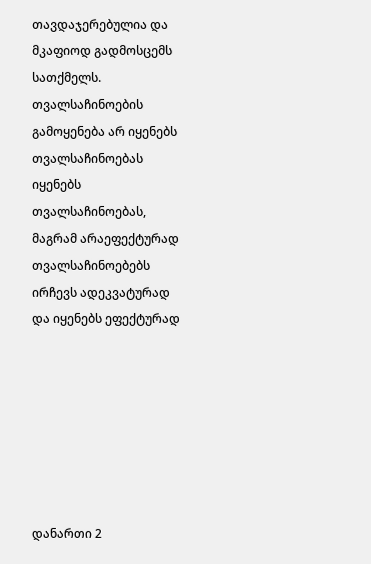თავდაჯერებულია და მკაფიოდ გადმოსცემს სათქმელს.
თვალსაჩინოების გამოყენება არ იყენებს თვალსაჩინოებას იყენებს თვალსაჩინოებას, მაგრამ არაეფექტურად თვალსაჩინოებებს ირჩევს ადეკვატურად და იყენებს ეფექტურად







დანართი 2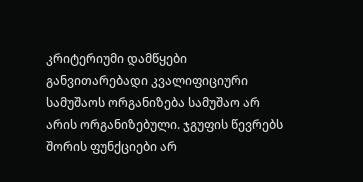კრიტერიუმი დამწყები განვითარებადი კვალიფიციური
სამუშაოს ორგანიზება სამუშაო არ არის ორგანიზებული. ჯგუფის წევრებს შორის ფუნქციები არ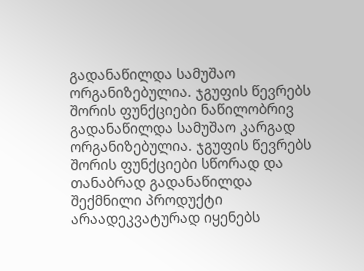გადანაწილდა სამუშაო ორგანიზებულია. ჯგუფის წევრებს შორის ფუნქციები ნაწილობრივ გადანაწილდა სამუშაო კარგად ორგანიზებულია. ჯგუფის წევრებს შორის ფუნქციები სწორად და თანაბრად გადანაწილდა
შექმნილი პროდუქტი არაადეკვატურად იყენებს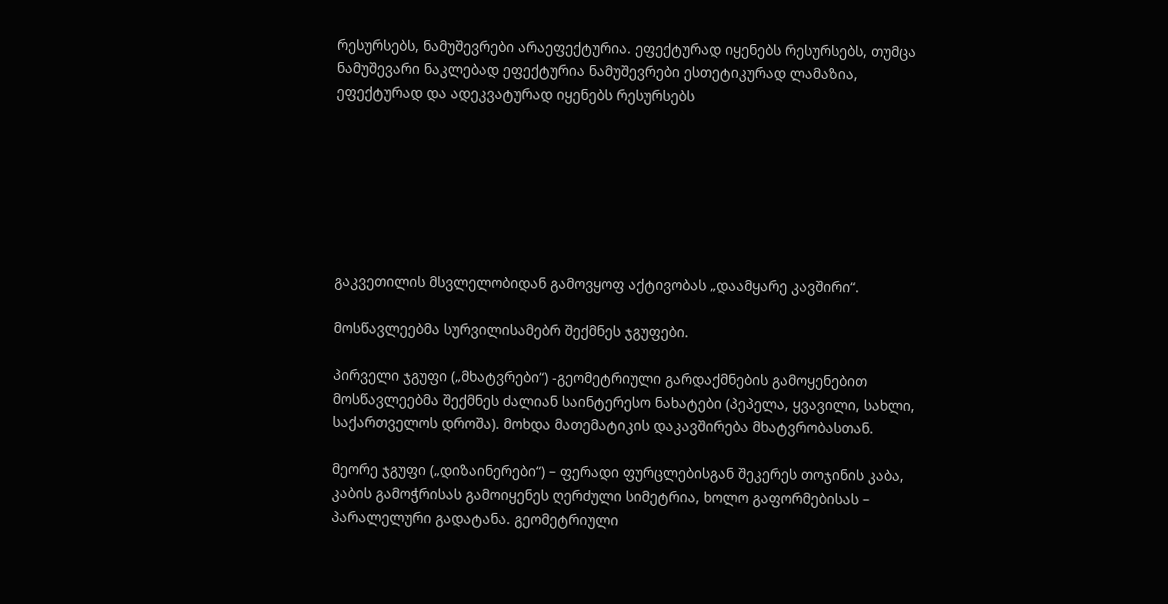რესურსებს, ნამუშევრები არაეფექტურია. ეფექტურად იყენებს რესურსებს, თუმცა ნამუშევარი ნაკლებად ეფექტურია ნამუშევრები ესთეტიკურად ლამაზია, ეფექტურად და ადეკვატურად იყენებს რესურსებს







გაკვეთილის მსვლელობიდან გამოვყოფ აქტივობას „დაამყარე კავშირი“.

მოსწავლეებმა სურვილისამებრ შექმნეს ჯგუფები.

პირველი ჯგუფი („მხატვრები“) -გეომეტრიული გარდაქმნების გამოყენებით მოსწავლეებმა შექმნეს ძალიან საინტერესო ნახატები (პეპელა, ყვავილი, სახლი, საქართველოს დროშა). მოხდა მათემატიკის დაკავშირება მხატვრობასთან.

მეორე ჯგუფი („დიზაინერები“) – ფერადი ფურცლებისგან შეკერეს თოჯინის კაბა, კაბის გამოჭრისას გამოიყენეს ღერძული სიმეტრია, ხოლო გაფორმებისას – პარალელური გადატანა. გეომეტრიული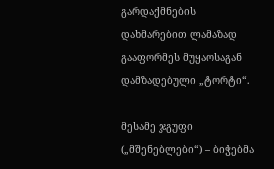გარდაქმნების დახმარებით ლამაზად გააფორმეს მუყაოსაგან დამზადებული „ტორტი“.

მესამე ჯგუფი („მშენებლები“) – ბიჭებმა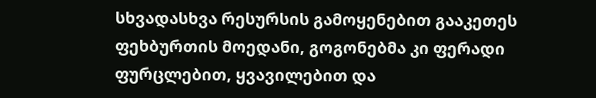სხვადასხვა რესურსის გამოყენებით გააკეთეს ფეხბურთის მოედანი, გოგონებმა კი ფერადი ფურცლებით, ყვავილებით და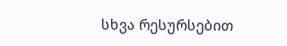სხვა რესურსებით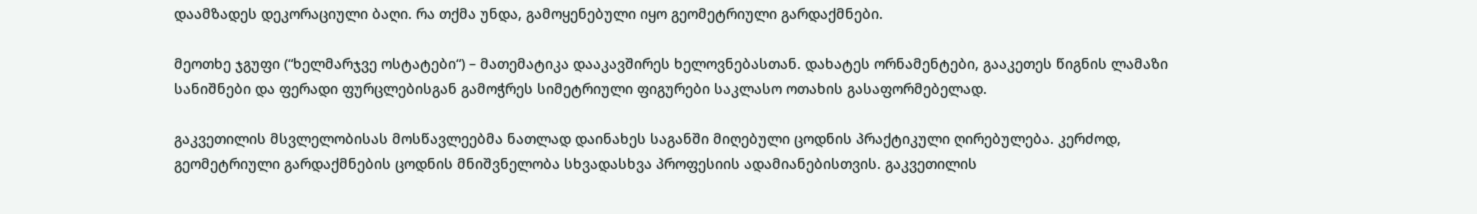დაამზადეს დეკორაციული ბაღი. რა თქმა უნდა, გამოყენებული იყო გეომეტრიული გარდაქმნები.

მეოთხე ჯგუფი (“ხელმარჯვე ოსტატები“) – მათემატიკა დააკავშირეს ხელოვნებასთან. დახატეს ორნამენტები, გააკეთეს წიგნის ლამაზი სანიშნები და ფერადი ფურცლებისგან გამოჭრეს სიმეტრიული ფიგურები საკლასო ოთახის გასაფორმებელად.

გაკვეთილის მსვლელობისას მოსწავლეებმა ნათლად დაინახეს საგანში მიღებული ცოდნის პრაქტიკული ღირებულება. კერძოდ, გეომეტრიული გარდაქმნების ცოდნის მნიშვნელობა სხვადასხვა პროფესიის ადამიანებისთვის. გაკვეთილის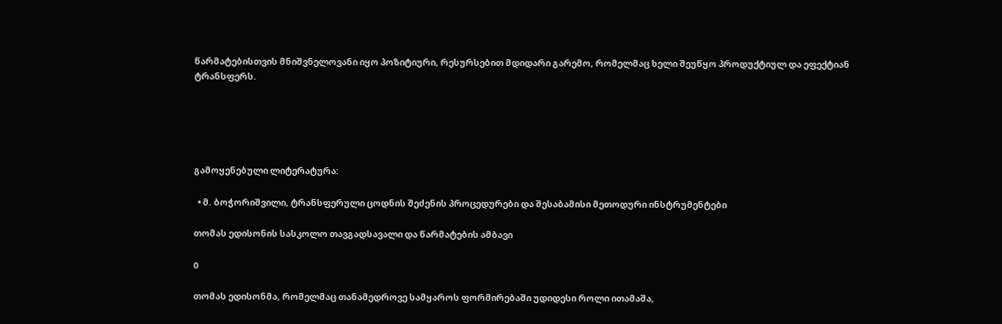წარმატებისთვის მნიშვნელოვანი იყო პოზიტიური, რესურსებით მდიდარი გარემო, რომელმაც ხელი შეუწყო პროდუქტიულ და ეფექტიან ტრანსფერს.





გამოყენებული ლიტერატურა:

  • მ. ბოჭორიშვილი, ტრანსფერული ცოდნის შეძენის პროცედურები და შესაბამისი მეთოდური ინსტრუმენტები

თომას ედისონის სასკოლო თავგადსავალი და წარმატების ამბავი

0

თომას ედისონმა, რომელმაც თანამედროვე სამყაროს ფორმირებაში უდიდესი როლი ითამაშა,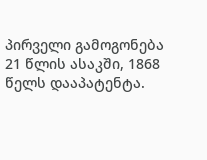პირველი გამოგონება 21 წლის ასაკში, 1868 წელს დააპატენტა.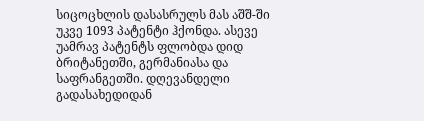სიცოცხლის დასასრულს მას აშშ-ში უკვე 1093 პატენტი ჰქონდა. ასევე უამრავ პატენტს ფლობდა დიდ ბრიტანეთში, გერმანიასა და საფრანგეთში. დღევანდელი გადასახედიდან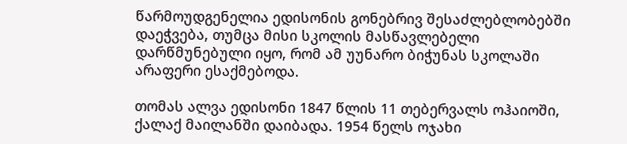წარმოუდგენელია ედისონის გონებრივ შესაძლებლობებში დაეჭვება, თუმცა მისი სკოლის მასწავლებელი დარწმუნებული იყო, რომ ამ უუნარო ბიჭუნას სკოლაში არაფერი ესაქმებოდა.

თომას ალვა ედისონი 1847 წლის 11 თებერვალს ოჰაიოში, ქალაქ მაილანში დაიბადა. 1954 წელს ოჯახი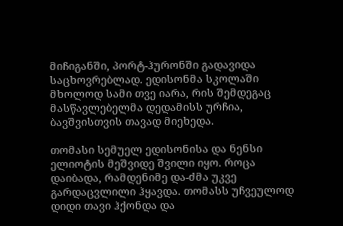მიჩიგანში, პორტ-ჰურონში გადავიდა საცხოვრებლად. ედისონმა სკოლაში მხოლოდ სამი თვე იარა, რის შემდეგაც მასწავლებელმა დედამისს ურჩია, ბავშვისთვის თავად მიეხედა.

თომასი სემუელ ედისონისა და ნენსი ელიოტის მეშვიდე შვილი იყო. როცა დაიბადა, რამდენიმე და-ძმა უკვე გარდაცვლილი ჰყავდა. თომასს უჩვეულოდ დიდი თავი ჰქონდა და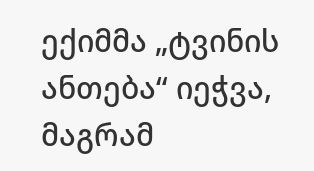ექიმმა „ტვინის ანთება“ იეჭვა, მაგრამ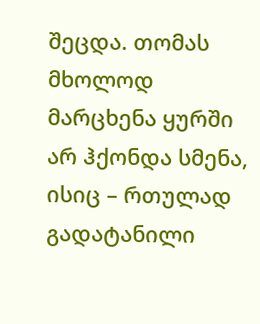შეცდა. თომას მხოლოდ მარცხენა ყურში არ ჰქონდა სმენა, ისიც – რთულად გადატანილი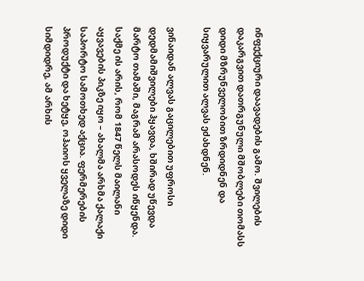ინფექციური დაავადების გამო. შვილების დაკარგვით დათრგუნული მშობლები თომასს დიდი მზრუნველობით ზრდიდნენ და სიყვარულით ალვას ეძახდნენ.

ვინაიდან ალვას გაცილებით უფროსი დედმამიშვილები ჰყავდა, ხშირად უწევდა მარტო თამაში, მაგრამ არასოდეს იწყენდა. საქმე ის არის, რომ 1847 წელს მაილანი აყვავების პიკზე იყო – ახალმა არხმა ქალაქი საპორტო სამოთხედ აქცია. ფერმერების პროდუქტი და ხეტყე, ოჰაიოს ყველაზე დიდი სიმდიდრე, ამ არხის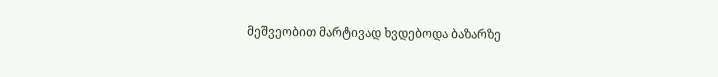მეშვეობით მარტივად ხვდებოდა ბაზარზე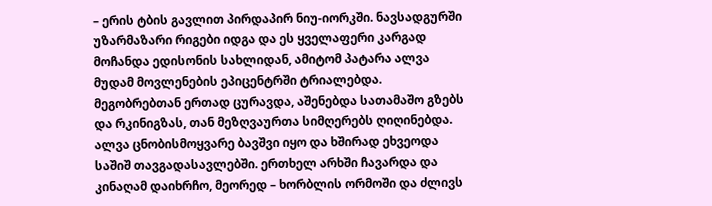– ერის ტბის გავლით პირდაპირ ნიუ-იორკში. ნავსადგურში უზარმაზარი რიგები იდგა და ეს ყველაფერი კარგად მოჩანდა ედისონის სახლიდან, ამიტომ პატარა ალვა მუდამ მოვლენების ეპიცენტრში ტრიალებდა. მეგობრებთან ერთად ცურავდა, აშენებდა სათამაშო გზებს და რკინიგზას, თან მეზღვაურთა სიმღერებს ღიღინებდა. ალვა ცნობისმოყვარე ბავშვი იყო და ხშირად ეხვეოდა საშიშ თავგადასავლებში. ერთხელ არხში ჩავარდა და კინაღამ დაიხრჩო, მეორედ – ხორბლის ორმოში და ძლივს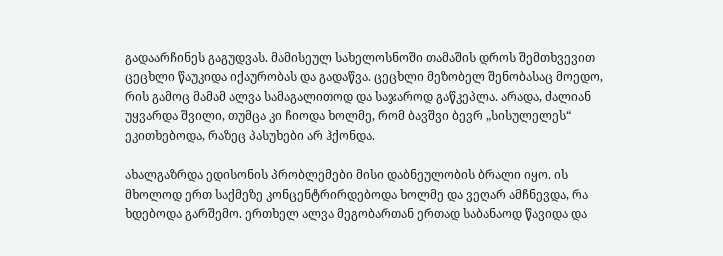გადაარჩინეს გაგუდვას. მამისეულ სახელოსნოში თამაშის დროს შემთხვევით ცეცხლი წაუკიდა იქაურობას და გადაწვა. ცეცხლი მეზობელ შენობასაც მოედო, რის გამოც მამამ ალვა სამაგალითოდ და საჯაროდ გაწკეპლა. არადა, ძალიან უყვარდა შვილი, თუმცა კი ჩიოდა ხოლმე, რომ ბავშვი ბევრ „სისულელეს“ ეკითხებოდა, რაზეც პასუხები არ ჰქონდა.

ახალგაზრდა ედისონის პრობლემები მისი დაბნეულობის ბრალი იყო. ის მხოლოდ ერთ საქმეზე კონცენტრირდებოდა ხოლმე და ვეღარ ამჩნევდა, რა ხდებოდა გარშემო. ერთხელ ალვა მეგობართან ერთად საბანაოდ წავიდა და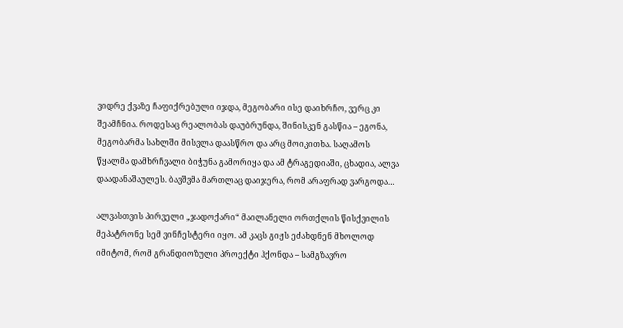ვიდრე ქვაზე ჩაფიქრებული იჯდა, მეგობარი ისე დაიხრჩო, ვერც კი შეამჩნია. როდესაც რეალობას დაუბრუნდა, შინისკენ გასწია – ეგონა, მეგობარმა სახლში მისვლა დაასწრო და არც მოიკითხა. საღამოს წყალმა დამხრჩვალი ბიჭუნა გამორიყა და ამ ტრაგედიაში, ცხადია, ალვა დაადანაშაულეს. ბავშვმა მართლაც დაიჯერა, რომ არაფრად ვარგოდა…

ალვასთვის პირველი „ჯადოქარი“ მაილანელი ორთქლის წისქვილის მეპატრონე სემ ვინჩესტერი იყო. ამ კაცს გიჟს ეძახდნენ მხოლოდ იმიტომ, რომ გრანდიოზული პროექტი ჰქონდა – სამგზავრო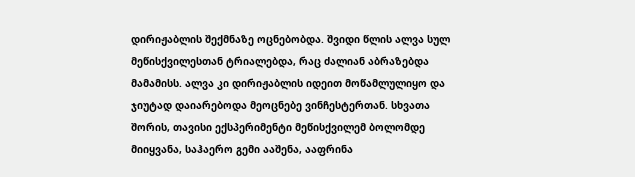დირიჟაბლის შექმნაზე ოცნებობდა. შვიდი წლის ალვა სულ მეწისქვილესთან ტრიალებდა, რაც ძალიან აბრაზებდა მამამისს. ალვა კი დირიჟაბლის იდეით მოწამლულიყო და ჯიუტად დაიარებოდა მეოცნებე ვინჩესტერთან. სხვათა შორის, თავისი ექსპერიმენტი მეწისქვილემ ბოლომდე მიიყვანა, საჰაერო გემი ააშენა, ააფრინა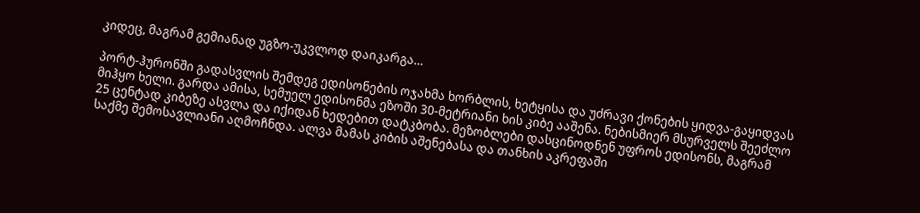კიდეც, მაგრამ გემიანად უგზო-უკვლოდ დაიკარგა…

პორტ-ჰურონში გადასვლის შემდეგ ედისონების ოჯახმა ხორბლის, ხეტყისა და უძრავი ქონების ყიდვა-გაყიდვას მიჰყო ხელი. გარდა ამისა, სემუელ ედისონმა ეზოში 30-მეტრიანი ხის კიბე ააშენა. ნებისმიერ მსურველს შეეძლო 25 ცენტად კიბეზე ასვლა და იქიდან ხედებით დატკბობა. მეზობლები დასცინოდნენ უფროს ედისონს, მაგრამ საქმე შემოსავლიანი აღმოჩნდა. ალვა მამას კიბის აშენებასა და თანხის აკრეფაში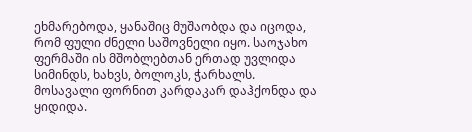ეხმარებოდა, ყანაშიც მუშაობდა და იცოდა, რომ ფული ძნელი საშოვნელი იყო. საოჯახო ფერმაში ის მშობლებთან ერთად უვლიდა სიმინდს, ხახვს, ბოლოკს, ჭარხალს. მოსავალი ფორნით კარდაკარ დაჰქონდა და ყიდიდა.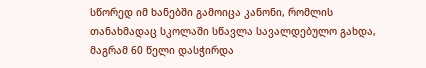სწორედ იმ ხანებში გამოიცა კანონი, რომლის თანახმადაც სკოლაში სწავლა სავალდებულო გახდა, მაგრამ 60 წელი დასჭირდა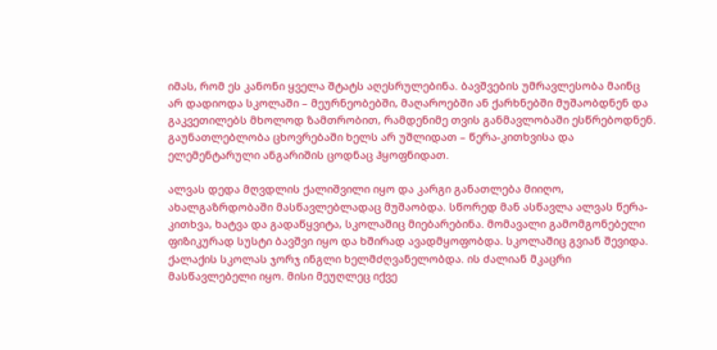იმას, რომ ეს კანონი ყველა შტატს აღესრულებინა. ბავშვების უმრავლესობა მაინც არ დადიოდა სკოლაში – მეურნეობებში, მაღაროებში ან ქარხნებში მუშაობდნენ და გაკვეთილებს მხოლოდ ზამთრობით, რამდენიმე თვის განმავლობაში ესწრებოდნენ. გაუნათლებლობა ცხოვრებაში ხელს არ უშლიდათ – წერა-კითხვისა და ელემენტარული ანგარიშის ცოდნაც ჰყოფნიდათ.

ალვას დედა მღვდლის ქალიშვილი იყო და კარგი განათლება მიიღო, ახალგაზრდობაში მასწავლებლადაც მუშაობდა. სწორედ მან ასწავლა ალვას წერა-კითხვა, ხატვა და გადაწყვიტა, სკოლაშიც მიებარებინა. მომავალი გამომგონებელი ფიზიკურად სუსტი ბავშვი იყო და ხშირად ავადმყოფობდა. სკოლაშიც გვიან შევიდა. ქალაქის სკოლას ჯორჯ ინგლი ხელმძღვანელობდა. ის ძალიან მკაცრი მასწავლებელი იყო. მისი მეუღლეც იქვე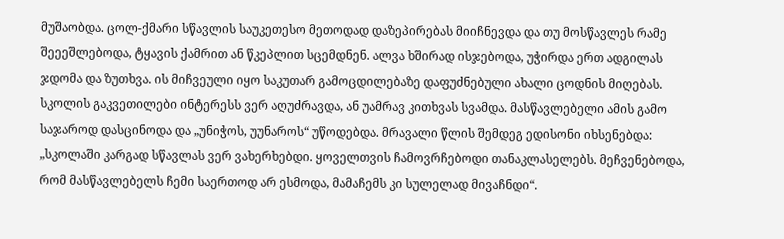მუშაობდა. ცოლ-ქმარი სწავლის საუკეთესო მეთოდად დაზეპირებას მიიჩნევდა და თუ მოსწავლეს რამე შეეეშლებოდა, ტყავის ქამრით ან წკეპლით სცემდნენ. ალვა ხშირად ისჯებოდა, უჭირდა ერთ ადგილას ჯდომა და ზუთხვა. ის მიჩვეული იყო საკუთარ გამოცდილებაზე დაფუძნებული ახალი ცოდნის მიღებას. სკოლის გაკვეთილები ინტერესს ვერ აღუძრავდა, ან უამრავ კითხვას სვამდა. მასწავლებელი ამის გამო საჯაროდ დასცინოდა და „უნიჭოს, უუნაროს“ უწოდებდა. მრავალი წლის შემდეგ ედისონი იხსენებდა: „სკოლაში კარგად სწავლას ვერ ვახერხებდი. ყოველთვის ჩამოვრჩებოდი თანაკლასელებს. მეჩვენებოდა, რომ მასწავლებელს ჩემი საერთოდ არ ესმოდა, მამაჩემს კი სულელად მივაჩნდი“.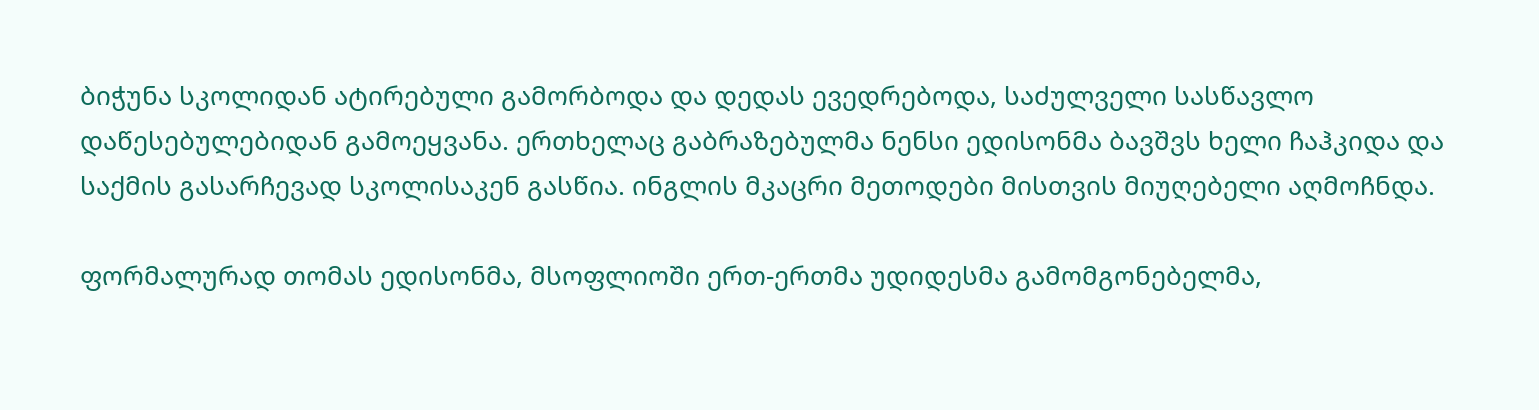ბიჭუნა სკოლიდან ატირებული გამორბოდა და დედას ევედრებოდა, საძულველი სასწავლო დაწესებულებიდან გამოეყვანა. ერთხელაც გაბრაზებულმა ნენსი ედისონმა ბავშვს ხელი ჩაჰკიდა და საქმის გასარჩევად სკოლისაკენ გასწია. ინგლის მკაცრი მეთოდები მისთვის მიუღებელი აღმოჩნდა.

ფორმალურად თომას ედისონმა, მსოფლიოში ერთ-ერთმა უდიდესმა გამომგონებელმა,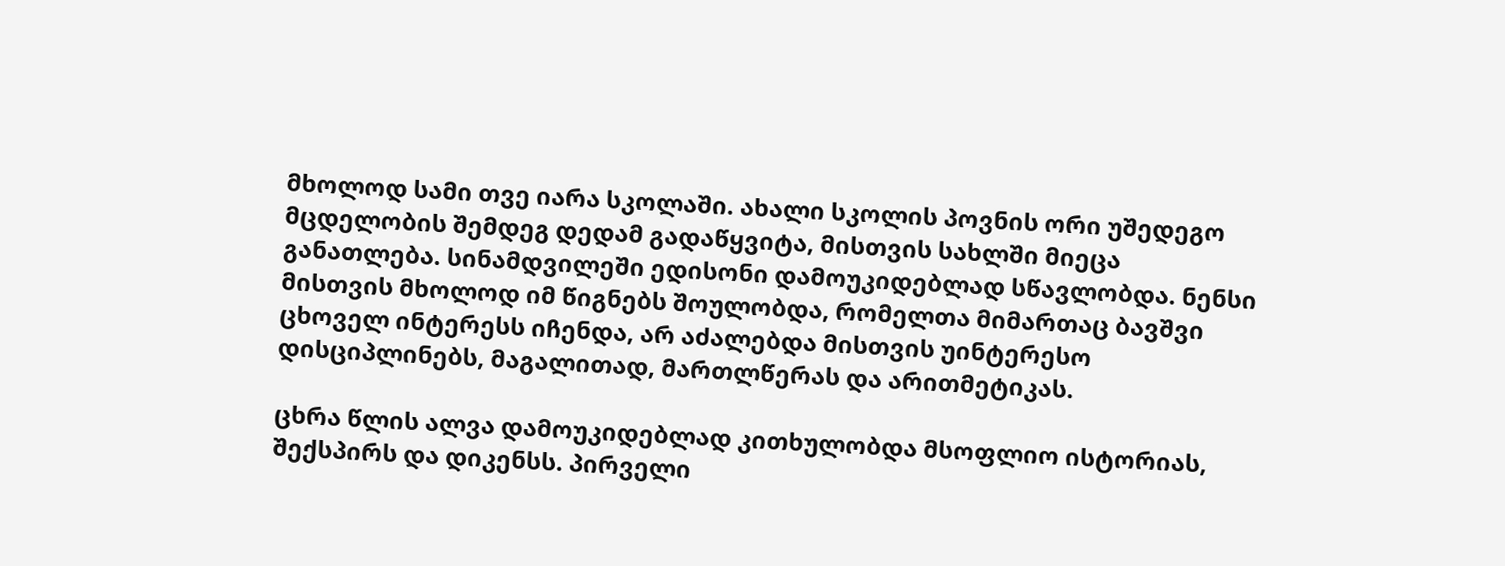მხოლოდ სამი თვე იარა სკოლაში. ახალი სკოლის პოვნის ორი უშედეგო მცდელობის შემდეგ დედამ გადაწყვიტა, მისთვის სახლში მიეცა განათლება. სინამდვილეში ედისონი დამოუკიდებლად სწავლობდა. ნენსი მისთვის მხოლოდ იმ წიგნებს შოულობდა, რომელთა მიმართაც ბავშვი ცხოველ ინტერესს იჩენდა, არ აძალებდა მისთვის უინტერესო დისციპლინებს, მაგალითად, მართლწერას და არითმეტიკას.

ცხრა წლის ალვა დამოუკიდებლად კითხულობდა მსოფლიო ისტორიას, შექსპირს და დიკენსს. პირველი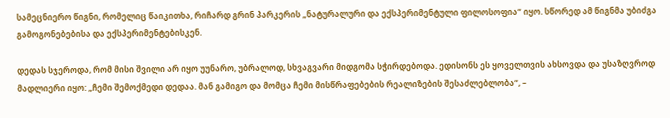სამეცნიერო წიგნი, რომელიც წაიკითხა, რიჩარდ გრინ პარკერის „ნატურალური და ექსპერიმენტული ფილოსოფია“ იყო. სწორედ ამ წიგნმა უბიძგა გამოგონებებისა და ექსპერიმენტებისკენ.

დედას სჯეროდა, რომ მისი შვილი არ იყო უუნარო, უბრალოდ, სხვაგვარი მიდგომა სჭირდებოდა. ედისონს ეს ყოველთვის ახსოვდა და უსაზღვროდ მადლიერი იყო: „ჩემი შემოქმედი დედაა. მან გამიგო და მომცა ჩემი მისწრაფებების რეალიზების შესაძლებლობა“, –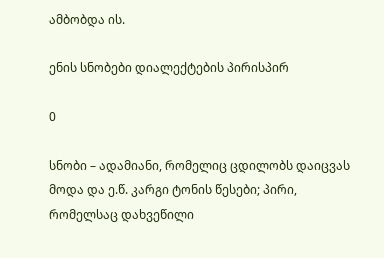ამბობდა ის.

ენის სნობები დიალექტების პირისპირ

0

სნობი – ადამიანი, რომელიც ცდილობს დაიცვას მოდა და ე.წ. კარგი ტონის წესები; პირი, რომელსაც დახვეწილი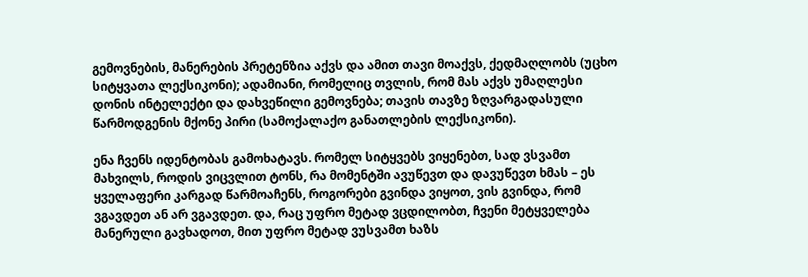გემოვნების, მანერების პრეტენზია აქვს და ამით თავი მოაქვს, ქედმაღლობს (უცხო სიტყვათა ლექსიკონი); ადამიანი, რომელიც თვლის, რომ მას აქვს უმაღლესი დონის ინტელექტი და დახვეწილი გემოვნება; თავის თავზე ზღვარგადასული წარმოდგენის მქონე პირი (სამოქალაქო განათლების ლექსიკონი).

ენა ჩვენს იდენტობას გამოხატავს. რომელ სიტყვებს ვიყენებთ, სად ვსვამთ მახვილს, როდის ვიცვლით ტონს, რა მომენტში ავუწევთ და დავუწევთ ხმას – ეს ყველაფერი კარგად წარმოაჩენს, როგორები გვინდა ვიყოთ, ვის გვინდა, რომ ვგავდეთ ან არ ვგავდეთ. და, რაც უფრო მეტად ვცდილობთ, ჩვენი მეტყველება მანერული გავხადოთ, მით უფრო მეტად ვუსვამთ ხაზს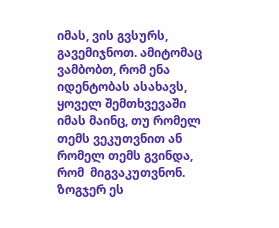იმას, ვის გვსურს, გავემიჯნოთ. ამიტომაც ვამბობთ, რომ ენა იდენტობას ასახავს, ყოველ შემთხვევაში იმას მაინც, თუ რომელ თემს ვეკუთვნით ან რომელ თემს გვინდა, რომ  მიგვაკუთვნონ. ზოგჯერ ეს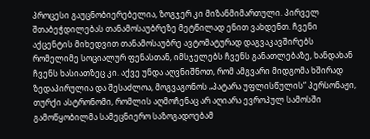პროცესი გაუცნობიერებელია, ზოგჯერ კი მიზანმიმართული. პირველ შთაბეჭდილებას თანამოსაუბრეზე მეტწილად ენით ვახდენთ. ჩვენი აქცენტის მიხედვით თანამოსაუბრე ავტომატურად დაგვაკავშირებს რომელიმე სოციალურ ფენასთან, იმსჯელებს ჩვენს განათლებაზე, ხანდახან ჩვენს ხასიათზეც კი. აქვე უნდა აღვნიშნოთ, რომ ამგვარი მიდგომა ხშირად ზედაპირულია და შესაძლოა, მოგვაგონოს „პატარა უფლისწულის“ პერსონაჟი, თურქი ასტრონომი, რომლის აღმოჩენაც არ აღიარა ევროპულ სამოსში გამოწყობილმა სამეცნიერო საზოგადოებამ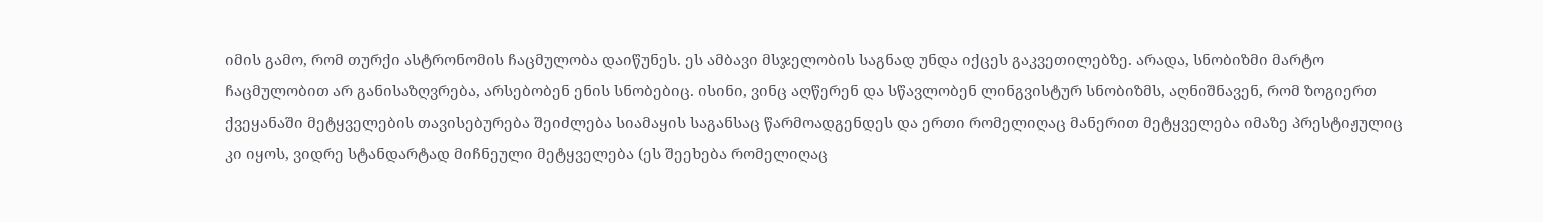იმის გამო, რომ თურქი ასტრონომის ჩაცმულობა დაიწუნეს. ეს ამბავი მსჯელობის საგნად უნდა იქცეს გაკვეთილებზე. არადა, სნობიზმი მარტო ჩაცმულობით არ განისაზღვრება, არსებობენ ენის სნობებიც. ისინი, ვინც აღწერენ და სწავლობენ ლინგვისტურ სნობიზმს, აღნიშნავენ, რომ ზოგიერთ ქვეყანაში მეტყველების თავისებურება შეიძლება სიამაყის საგანსაც წარმოადგენდეს და ერთი რომელიღაც მანერით მეტყველება იმაზე პრესტიჟულიც კი იყოს, ვიდრე სტანდარტად მიჩნეული მეტყველება (ეს შეეხება რომელიღაც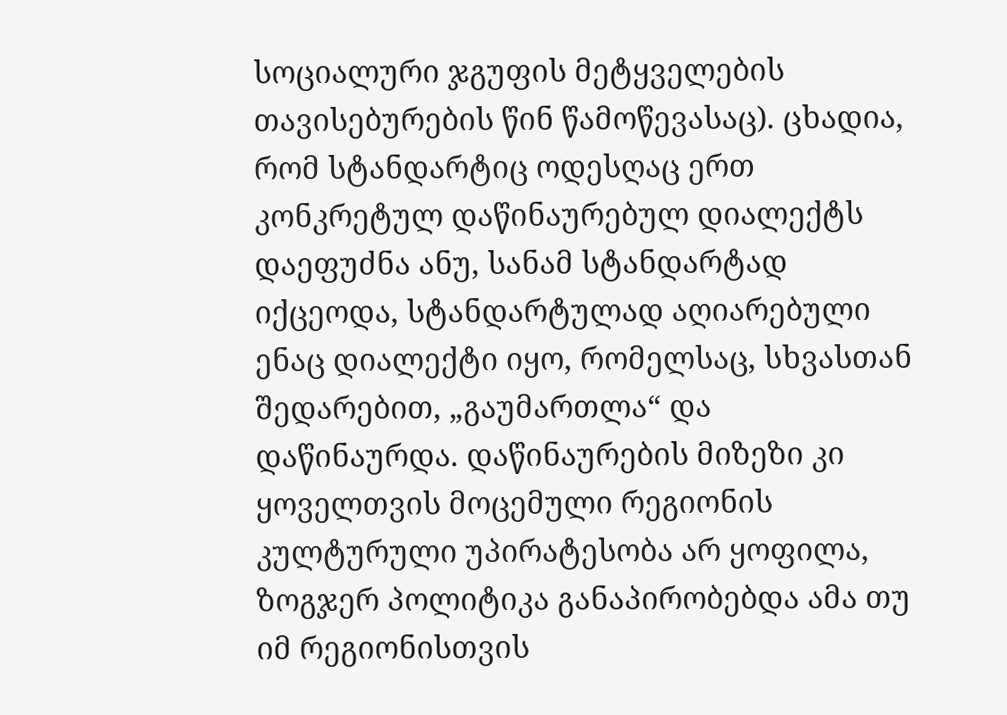სოციალური ჯგუფის მეტყველების თავისებურების წინ წამოწევასაც). ცხადია, რომ სტანდარტიც ოდესღაც ერთ კონკრეტულ დაწინაურებულ დიალექტს დაეფუძნა ანუ, სანამ სტანდარტად იქცეოდა, სტანდარტულად აღიარებული ენაც დიალექტი იყო, რომელსაც, სხვასთან შედარებით, „გაუმართლა“ და დაწინაურდა. დაწინაურების მიზეზი კი ყოველთვის მოცემული რეგიონის კულტურული უპირატესობა არ ყოფილა, ზოგჯერ პოლიტიკა განაპირობებდა ამა თუ იმ რეგიონისთვის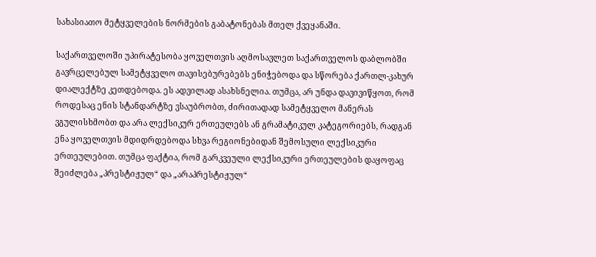სახასიათო მეტყველების ნორმების გაბატონებას მთელ ქვეყანაში.

საქართველოში უპირატესობა ყოველთვის აღმოსავლეთ საქართველოს დაბლობში გავრცელებულ სამეტყველო თავისებურებებს ენიჭებოდა და სწორება ქართლ-კახურ დიალექტზე კეთდებოდა. ეს ადვილად ასახსნელია. თუმცა, არ უნდა დავივიწყოთ, რომ როდესაც ენის სტანდარტზე ვსაუბრობთ, ძირითადად სამეტყველო მანერას ვგულისხმობთ და არა ლექსიკურ ერთეულებს ან გრამატიკულ კატეგორიებს, რადგან ენა ყოველთვის მდიდრდებოდა სხვა რეგიონებიდან შემოსული ლექსიკური ერთეულებით. თუმცა ფაქტია, რომ გარკვეული ლექსიკური ერთეულების დაყოფაც შეიძლება „პრესტიჟულ“ და „არაპრესტიჟულ“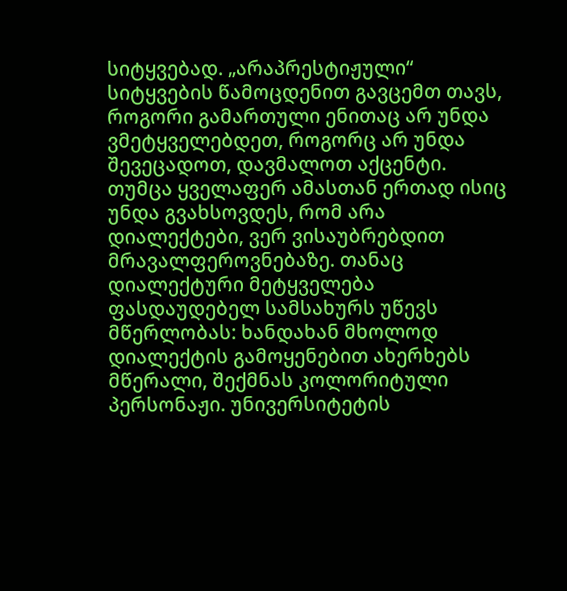სიტყვებად. „არაპრესტიჟული“ სიტყვების წამოცდენით გავცემთ თავს, როგორი გამართული ენითაც არ უნდა ვმეტყველებდეთ, როგორც არ უნდა შევეცადოთ, დავმალოთ აქცენტი. თუმცა ყველაფერ ამასთან ერთად ისიც უნდა გვახსოვდეს, რომ არა დიალექტები, ვერ ვისაუბრებდით მრავალფეროვნებაზე. თანაც დიალექტური მეტყველება ფასდაუდებელ სამსახურს უწევს მწერლობას: ხანდახან მხოლოდ დიალექტის გამოყენებით ახერხებს მწერალი, შექმნას კოლორიტული პერსონაჟი. უნივერსიტეტის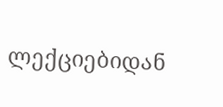ლექციებიდან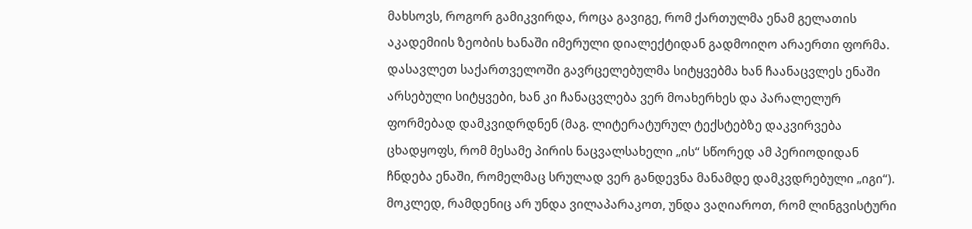მახსოვს, როგორ გამიკვირდა, როცა გავიგე, რომ ქართულმა ენამ გელათის აკადემიის ზეობის ხანაში იმერული დიალექტიდან გადმოიღო არაერთი ფორმა. დასავლეთ საქართველოში გავრცელებულმა სიტყვებმა ხან ჩაანაცვლეს ენაში არსებული სიტყვები, ხან კი ჩანაცვლება ვერ მოახერხეს და პარალელურ ფორმებად დამკვიდრდნენ (მაგ. ლიტერატურულ ტექსტებზე დაკვირვება ცხადყოფს, რომ მესამე პირის ნაცვალსახელი „ის“ სწორედ ამ პერიოდიდან ჩნდება ენაში, რომელმაც სრულად ვერ განდევნა მანამდე დამკვდრებული „იგი“). მოკლედ, რამდენიც არ უნდა ვილაპარაკოთ, უნდა ვაღიაროთ, რომ ლინგვისტური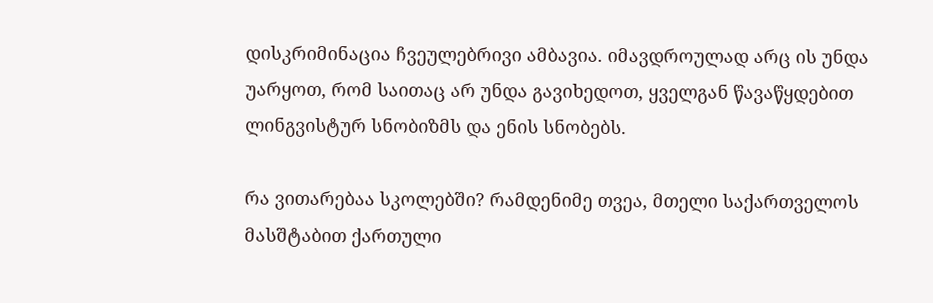დისკრიმინაცია ჩვეულებრივი ამბავია. იმავდროულად არც ის უნდა უარყოთ, რომ საითაც არ უნდა გავიხედოთ, ყველგან წავაწყდებით ლინგვისტურ სნობიზმს და ენის სნობებს.

რა ვითარებაა სკოლებში? რამდენიმე თვეა, მთელი საქართველოს მასშტაბით ქართული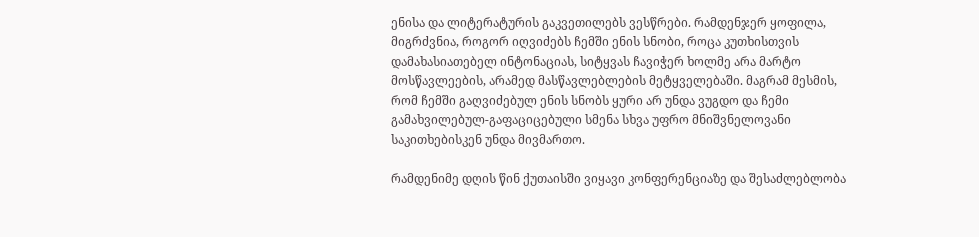ენისა და ლიტერატურის გაკვეთილებს ვესწრები. რამდენჯერ ყოფილა, მიგრძვნია, როგორ იღვიძებს ჩემში ენის სნობი, როცა კუთხისთვის დამახასიათებელ ინტონაციას, სიტყვას ჩავიჭერ ხოლმე არა მარტო მოსწავლეების, არამედ მასწავლებლების მეტყველებაში. მაგრამ მესმის, რომ ჩემში გაღვიძებულ ენის სნობს ყური არ უნდა ვუგდო და ჩემი გამახვილებულ-გაფაციცებული სმენა სხვა უფრო მნიშვნელოვანი საკითხებისკენ უნდა მივმართო.

რამდენიმე დღის წინ ქუთაისში ვიყავი კონფერენციაზე და შესაძლებლობა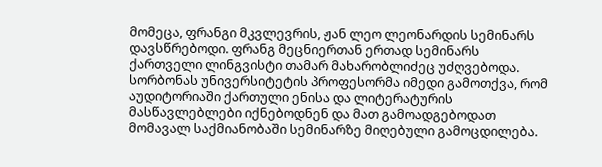მომეცა, ფრანგი მკვლევრის, ჟან ლეო ლეონარდის სემინარს დავსწრებოდი. ფრანგ მეცნიერთან ერთად სემინარს ქართველი ლინგვისტი თამარ მახარობლიძეც უძღვებოდა. სორბონას უნივერსიტეტის პროფესორმა იმედი გამოთქვა, რომ აუდიტორიაში ქართული ენისა და ლიტერატურის მასწავლებლები იქნებოდნენ და მათ გამოადგებოდათ მომავალ საქმიანობაში სემინარზე მიღებული გამოცდილება.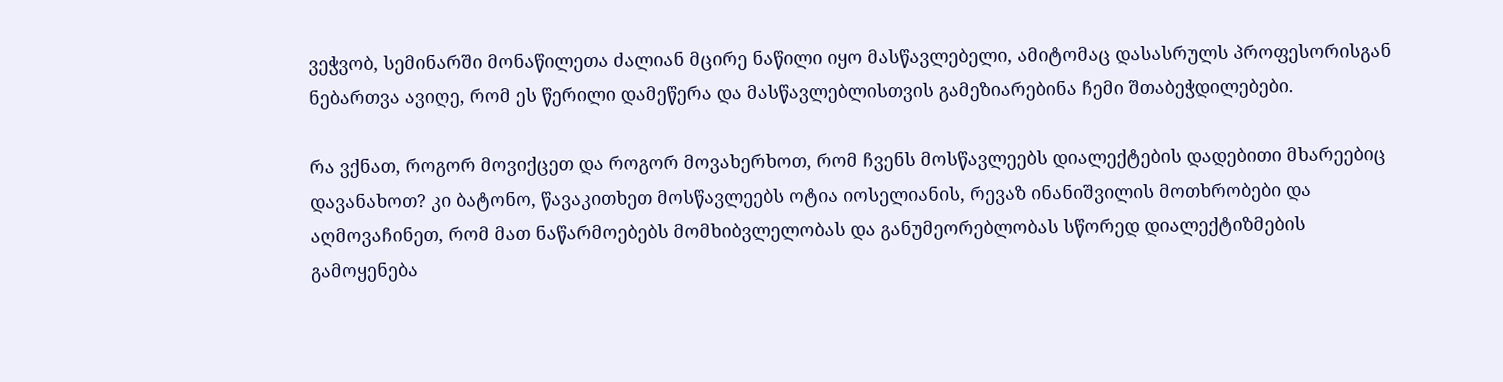ვეჭვობ, სემინარში მონაწილეთა ძალიან მცირე ნაწილი იყო მასწავლებელი, ამიტომაც დასასრულს პროფესორისგან ნებართვა ავიღე, რომ ეს წერილი დამეწერა და მასწავლებლისთვის გამეზიარებინა ჩემი შთაბეჭდილებები.

რა ვქნათ, როგორ მოვიქცეთ და როგორ მოვახერხოთ, რომ ჩვენს მოსწავლეებს დიალექტების დადებითი მხარეებიც დავანახოთ? კი ბატონო, წავაკითხეთ მოსწავლეებს ოტია იოსელიანის, რევაზ ინანიშვილის მოთხრობები და აღმოვაჩინეთ, რომ მათ ნაწარმოებებს მომხიბვლელობას და განუმეორებლობას სწორედ დიალექტიზმების გამოყენება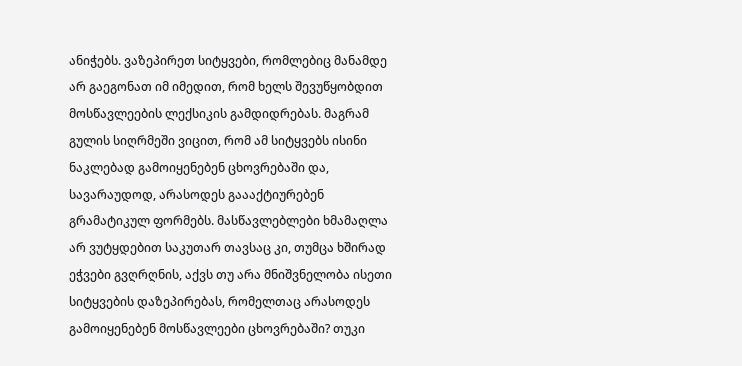ანიჭებს. ვაზეპირეთ სიტყვები, რომლებიც მანამდე არ გაეგონათ იმ იმედით, რომ ხელს შევუწყობდით მოსწავლეების ლექსიკის გამდიდრებას. მაგრამ გულის სიღრმეში ვიცით, რომ ამ სიტყვებს ისინი ნაკლებად გამოიყენებენ ცხოვრებაში და, სავარაუდოდ, არასოდეს გაააქტიურებენ გრამატიკულ ფორმებს. მასწავლებლები ხმამაღლა არ ვუტყდებით საკუთარ თავსაც კი, თუმცა ხშირად ეჭვები გვღრღნის, აქვს თუ არა მნიშვნელობა ისეთი სიტყვების დაზეპირებას, რომელთაც არასოდეს გამოიყენებენ მოსწავლეები ცხოვრებაში? თუკი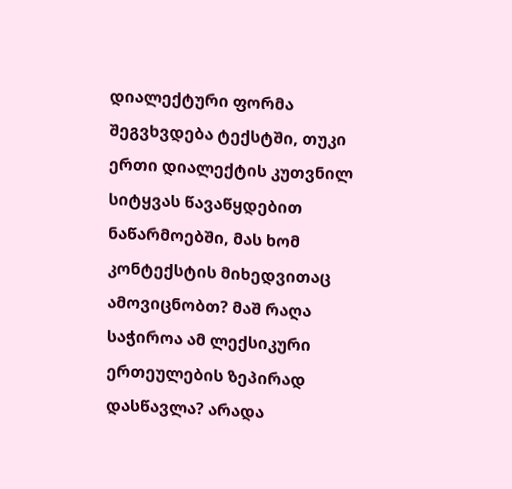დიალექტური ფორმა შეგვხვდება ტექსტში, თუკი ერთი დიალექტის კუთვნილ სიტყვას წავაწყდებით ნაწარმოებში, მას ხომ კონტექსტის მიხედვითაც ამოვიცნობთ? მაშ რაღა საჭიროა ამ ლექსიკური ერთეულების ზეპირად დასწავლა? არადა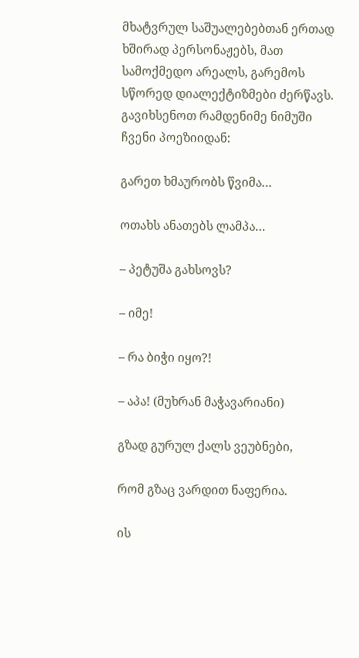მხატვრულ საშუალებებთან ერთად ხშირად პერსონაჟებს, მათ სამოქმედო არეალს, გარემოს სწორედ დიალექტიზმები ძერწავს. გავიხსენოთ რამდენიმე ნიმუში ჩვენი პოეზიიდან:

გარეთ ხმაურობს წვიმა…

ოთახს ანათებს ლამპა…

– პეტუშა გახსოვს?

– იმე!

– რა ბიჭი იყო?!

– აპა! (მუხრან მაჭავარიანი)

გზად გურულ ქალს ვეუბნები,

რომ გზაც ვარდით ნაფერია.

ის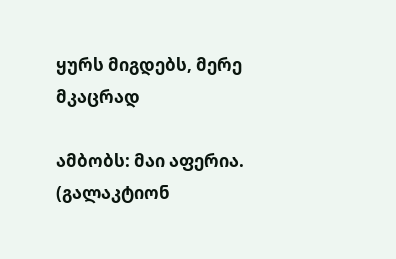ყურს მიგდებს, მერე მკაცრად

ამბობს: მაი აფერია. (გალაკტიონ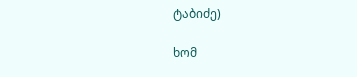ტაბიძე)

ხომ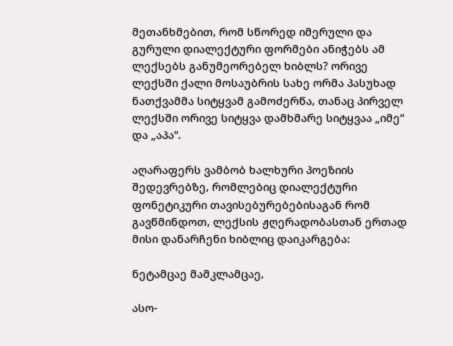მეთანხმებით, რომ სწორედ იმერული და გურული დიალექტური ფორმები ანიჭებს ამ ლექსებს განუმეორებელ ხიბლს? ორივე ლექსში ქალი მოსაუბრის სახე ორმა პასუხად ნათქვამმა სიტყვამ გამოძერწა, თანაც პირველ ლექსში ორივე სიტყვა დამხმარე სიტყვაა „იმე“ და „აპა“.

აღარაფერს ვამბობ ხალხური პოეზიის შედევრებზე, რომლებიც დიალექტური ფონეტიკური თავისებურებებისაგან რომ გავწმინდოთ, ლექსის ჟღერადობასთან ერთად მისი დანარჩენი ხიბლიც დაიკარგება:

ნეტამცაე მამკლამცაე,

ასო-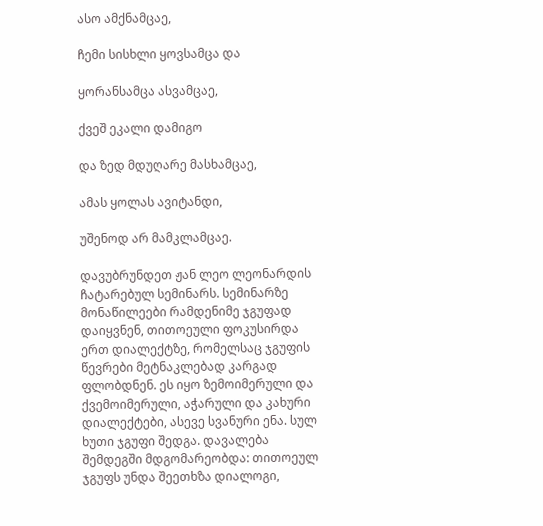ასო ამქნამცაე,

ჩემი სისხლი ყოვსამცა და

ყორანსამცა ასვამცაე,

ქვეშ ეკალი დამიგო

და ზედ მდუღარე მასხამცაე,

ამას ყოლას ავიტანდი,

უშენოდ არ მამკლამცაე.

დავუბრუნდეთ ჟან ლეო ლეონარდის ჩატარებულ სემინარს. სემინარზე მონაწილეები რამდენიმე ჯგუფად დაიყვნენ, თითოეული ფოკუსირდა ერთ დიალექტზე, რომელსაც ჯგუფის წევრები მეტნაკლებად კარგად ფლობდნენ. ეს იყო ზემოიმერული და ქვემოიმერული, აჭარული და კახური დიალექტები, ასევე სვანური ენა. სულ ხუთი ჯგუფი შედგა. დავალება შემდეგში მდგომარეობდა: თითოეულ ჯგუფს უნდა შეეთხზა დიალოგი,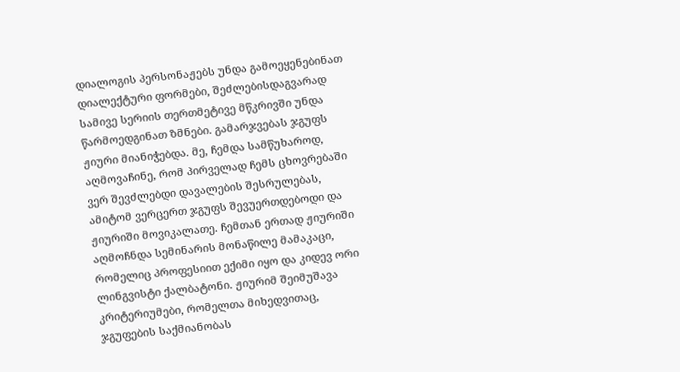დიალოგის პერსონაჟებს უნდა გამოეყენებინათ დიალექტური ფორმები, შეძლებისდაგვარად სამივე სერიის თერთმეტივე მწკრივში უნდა წარმოედგინათ ზმნები. გამარჯვებას ჯგუფს ჟიური მიანიჭებდა. მე, ჩემდა სამწუხაროდ, აღმოვაჩინე, რომ პირველად ჩემს ცხოვრებაში ვერ შევძლებდი დავალების შესრულებას, ამიტომ ვერცერთ ჯგუფს შევუერთდებოდი და ჟიურიში მოვიკალათე. ჩემთან ერთად ჟიურიში აღმოჩნდა სემინარის მონაწილე მამაკაცი, რომელიც პროფესიით ექიმი იყო და კიდევ ორი ლინგვისტი ქალბატონი. ჟიურიმ შეიმუშავა კრიტერიუმები, რომელთა მიხედვითაც, ჯგუფების საქმიანობას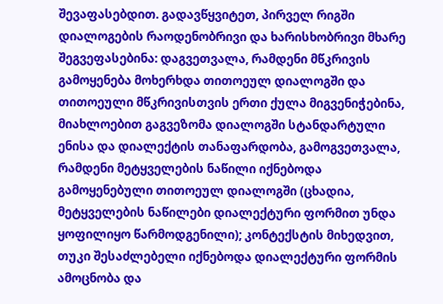შევაფასებდით. გადავწყვიტეთ, პირველ რიგში დიალოგების რაოდენობრივი და ხარისხობრივი მხარე შეგვეფასებინა: დაგვეთვალა, რამდენი მწკრივის გამოყენება მოხერხდა თითოეულ დიალოგში და თითოეული მწკრივისთვის ერთი ქულა მიგვენიჭებინა, მიახლოებით გაგვეზომა დიალოგში სტანდარტული ენისა და დიალექტის თანაფარდობა, გამოგვეთვალა, რამდენი მეტყველების ნაწილი იქნებოდა გამოყენებული თითოეულ დიალოგში (ცხადია, მეტყველების ნაწილები დიალექტური ფორმით უნდა ყოფილიყო წარმოდგენილი); კონტექსტის მიხედვით, თუკი შესაძლებელი იქნებოდა დიალექტური ფორმის ამოცნობა და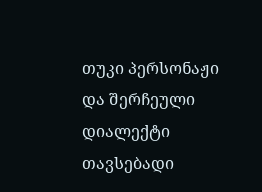თუკი პერსონაჟი და შერჩეული დიალექტი თავსებადი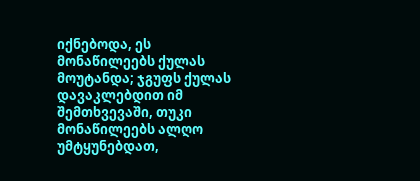იქნებოდა, ეს მონაწილეებს ქულას მოუტანდა; ჯგუფს ქულას დავაკლებდით იმ შემთხვევაში, თუკი მონაწილეებს ალღო უმტყუნებდათ,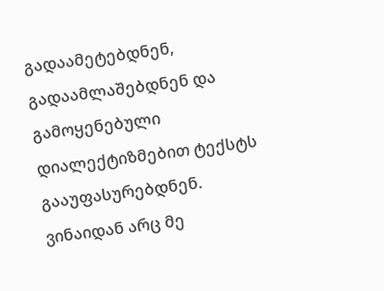გადაამეტებდნენ, გადაამლაშებდნენ და გამოყენებული დიალექტიზმებით ტექსტს გააუფასურებდნენ. ვინაიდან არც მე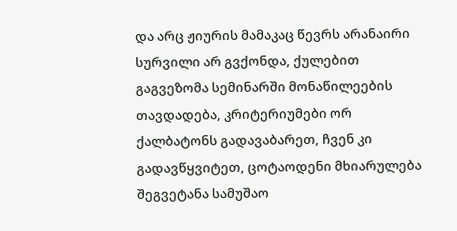და არც ჟიურის მამაკაც წევრს არანაირი სურვილი არ გვქონდა, ქულებით გაგვეზომა სემინარში მონაწილეების თავდადება, კრიტერიუმები ორ ქალბატონს გადავაბარეთ, ჩვენ კი გადავწყვიტეთ, ცოტაოდენი მხიარულება შეგვეტანა სამუშაო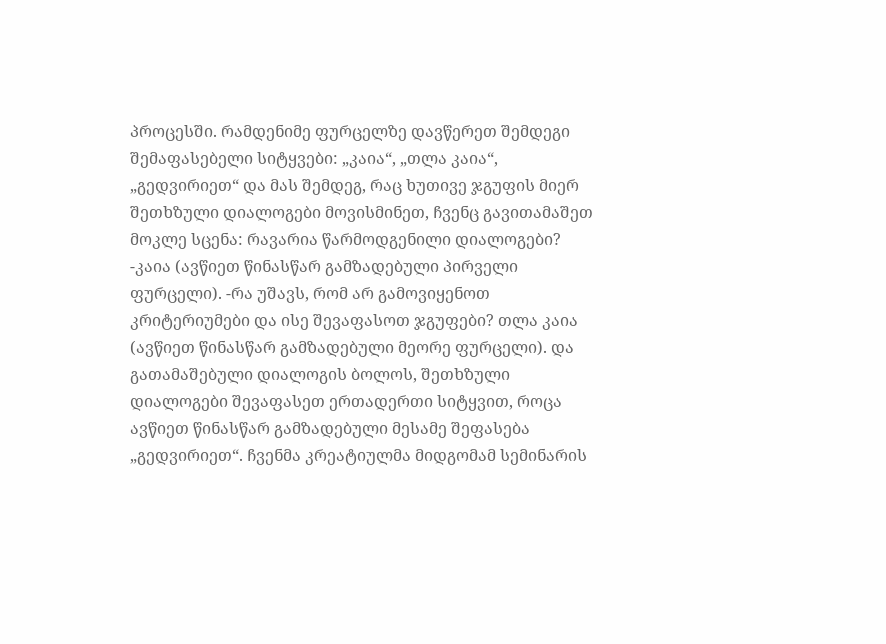პროცესში. რამდენიმე ფურცელზე დავწერეთ შემდეგი შემაფასებელი სიტყვები: „კაია“, „თლა კაია“, „გედვირიეთ“ და მას შემდეგ, რაც ხუთივე ჯგუფის მიერ შეთხზული დიალოგები მოვისმინეთ, ჩვენც გავითამაშეთ მოკლე სცენა: რავარია წარმოდგენილი დიალოგები? -კაია (ავწიეთ წინასწარ გამზადებული პირველი ფურცელი). -რა უშავს, რომ არ გამოვიყენოთ კრიტერიუმები და ისე შევაფასოთ ჯგუფები? თლა კაია (ავწიეთ წინასწარ გამზადებული მეორე ფურცელი). და გათამაშებული დიალოგის ბოლოს, შეთხზული დიალოგები შევაფასეთ ერთადერთი სიტყვით, როცა ავწიეთ წინასწარ გამზადებული მესამე შეფასება „გედვირიეთ“. ჩვენმა კრეატიულმა მიდგომამ სემინარის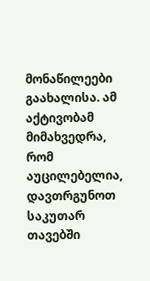მონაწილეები გაახალისა. ამ აქტივობამ მიმახვედრა, რომ აუცილებელია, დავთრგუნოთ საკუთარ თავებში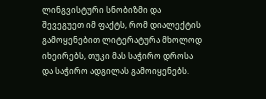ლინგვისტური სნობიზმი და შევეგუეთ იმ ფაქტს, რომ დიალექტის გამოყენებით ლიტერატურა მხოლოდ იხეირებს, თუკი მას საჭირო დროსა და საჭირო ადგილას გამოიყენებს.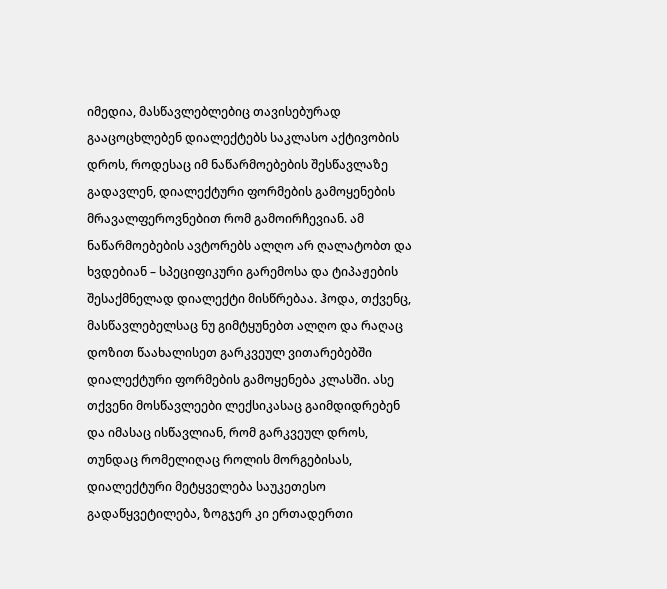იმედია, მასწავლებლებიც თავისებურად გააცოცხლებენ დიალექტებს საკლასო აქტივობის დროს, როდესაც იმ ნაწარმოებების შესწავლაზე გადავლენ, დიალექტური ფორმების გამოყენების მრავალფეროვნებით რომ გამოირჩევიან. ამ ნაწარმოებების ავტორებს ალღო არ ღალატობთ და ხვდებიან – სპეციფიკური გარემოსა და ტიპაჟების შესაქმნელად დიალექტი მისწრებაა. ჰოდა, თქვენც, მასწავლებელსაც ნუ გიმტყუნებთ ალღო და რაღაც დოზით წაახალისეთ გარკვეულ ვითარებებში დიალექტური ფორმების გამოყენება კლასში. ასე თქვენი მოსწავლეები ლექსიკასაც გაიმდიდრებენ და იმასაც ისწავლიან, რომ გარკვეულ დროს, თუნდაც რომელიღაც როლის მორგებისას, დიალექტური მეტყველება საუკეთესო გადაწყვეტილება, ზოგჯერ კი ერთადერთი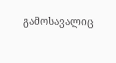გამოსავალიც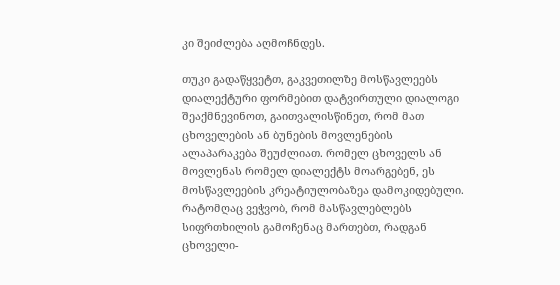კი შეიძლება აღმოჩნდეს.

თუკი გადაწყვეტთ, გაკვეთილზე მოსწავლეებს დიალექტური ფორმებით დატვირთული დიალოგი შეაქმნევინოთ, გაითვალისწინეთ, რომ მათ ცხოველების ან ბუნების მოვლენების ალაპარაკება შეუძლიათ. რომელ ცხოველს ან მოვლენას რომელ დიალექტს მოარგებენ, ეს მოსწავლეების კრეატიულობაზეა დამოკიდებული. რატომღაც ვეჭვობ, რომ მასწავლებლებს სიფრთხილის გამოჩენაც მართებთ, რადგან ცხოველი-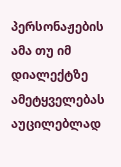პერსონაჟების ამა თუ იმ დიალექტზე ამეტყველებას აუცილებლად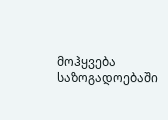მოჰყვება საზოგადოებაში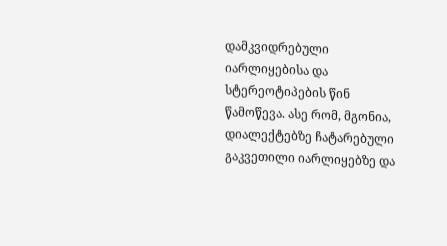დამკვიდრებული იარლიყებისა და სტერეოტიპების წინ წამოწევა. ასე რომ, მგონია, დიალექტებზე ჩატარებული გაკვეთილი იარლიყებზე და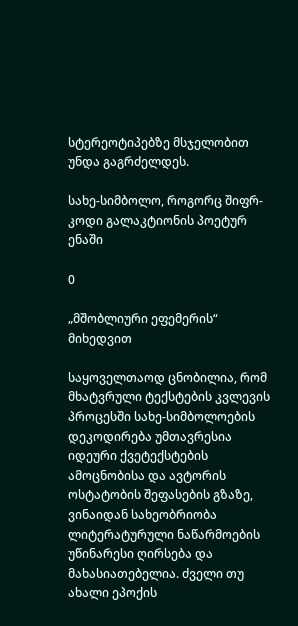სტერეოტიპებზე მსჯელობით უნდა გაგრძელდეს.

სახე-სიმბოლო, როგორც შიფრ-კოდი გალაკტიონის პოეტურ ენაში

0

„მშობლიური ეფემერის“ მიხედვით

საყოველთაოდ ცნობილია, რომ მხატვრული ტექსტების კვლევის პროცესში სახე-სიმბოლოების დეკოდირება უმთავრესია იდეური ქვეტექსტების ამოცნობისა და ავტორის ოსტატობის შეფასების გზაზე, ვინაიდან სახეობრიობა ლიტერატურული ნაწარმოების უწინარესი ღირსება და მახასიათებელია. ძველი თუ ახალი ეპოქის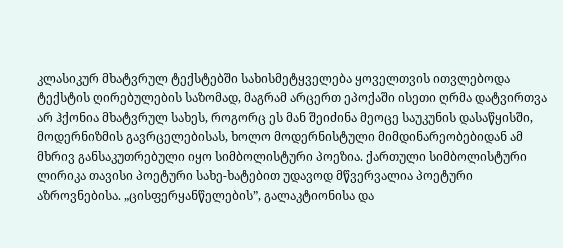კლასიკურ მხატვრულ ტექსტებში სახისმეტყველება ყოველთვის ითვლებოდა ტექსტის ღირებულების საზომად, მაგრამ არცერთ ეპოქაში ისეთი ღრმა დატვირთვა არ ჰქონია მხატვრულ სახეს, როგორც ეს მან შეიძინა მეოცე საუკუნის დასაწყისში, მოდერნიზმის გავრცელებისას, ხოლო მოდერნისტული მიმდინარეობებიდან ამ მხრივ განსაკუთრებული იყო სიმბოლისტური პოეზია. ქართული სიმბოლისტური ლირიკა თავისი პოეტური სახე-ხატებით უდავოდ მწვერვალია პოეტური აზროვნებისა. „ცისფერყანწელების”, გალაკტიონისა და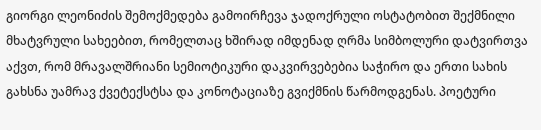გიორგი ლეონიძის შემოქმედება გამოირჩევა ჯადოქრული ოსტატობით შექმნილი მხატვრული სახეებით, რომელთაც ხშირად იმდენად ღრმა სიმბოლური დატვირთვა აქვთ, რომ მრავალშრიანი სემიოტიკური დაკვირვებებია საჭირო და ერთი სახის გახსნა უამრავ ქვეტექსტსა და კონოტაციაზე გვიქმნის წარმოდგენას. პოეტური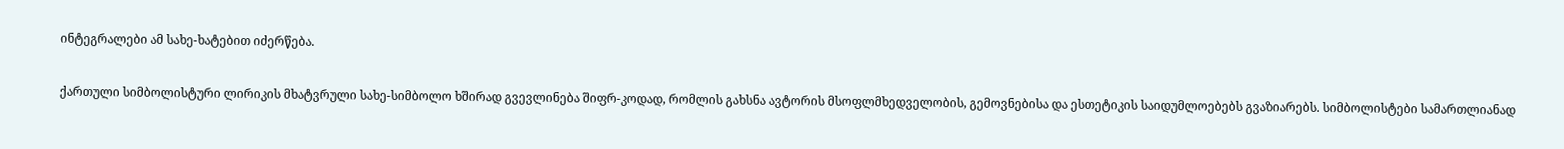ინტეგრალები ამ სახე-ხატებით იძერწება.

ქართული სიმბოლისტური ლირიკის მხატვრული სახე-სიმბოლო ხშირად გვევლინება შიფრ-კოდად, რომლის გახსნა ავტორის მსოფლმხედველობის, გემოვნებისა და ესთეტიკის საიდუმლოებებს გვაზიარებს. სიმბოლისტები სამართლიანად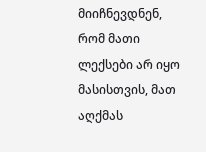მიიჩნევდნენ, რომ მათი ლექსები არ იყო მასისთვის, მათ აღქმას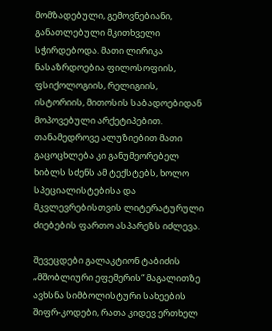მომზადებული, გემოვნებიანი, განათლებული მკითხველი სჭირდებოდა. მათი ლირიკა ნასაზრდოებია ფილოსოფიის, ფსიქოლოგიის, რელიგიის, ისტორიის, მითოსის საბადოებიდან მოპოვებული არქეტიპებით. თანამედროვე ალუზიებით მათი გაცოცხლება კი განუმეორებელ ხიბლს სძენს ამ ტექსტებს, ხოლო სპეციალისტებისა და მკვლევრებისთვის ლიტერატურული ძიებების ფართო ასპარეზს იძლევა.

შევეცდები გალაკტიონ ტაბიძის „მშობლიური ეფემერის“ მაგალითზე ავხსნა სიმბოლისტური სახეების შიფრ-კოდები, რათა კიდევ ერთხელ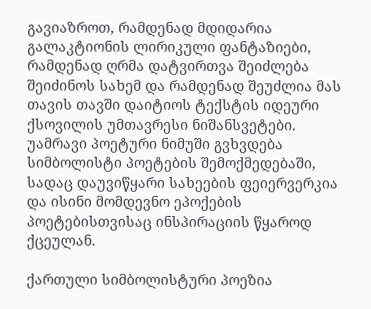გავიაზროთ, რამდენად მდიდარია გალაკტიონის ლირიკული ფანტაზიები, რამდენად ღრმა დატვირთვა შეიძლება შეიძინოს სახემ და რამდენად შეუძლია მას თავის თავში დაიტიოს ტექსტის იდეური ქსოვილის უმთავრესი ნიშანსვეტები. უამრავი პოეტური ნიმუში გვხვდება სიმბოლისტი პოეტების შემოქმედებაში, სადაც დაუვიწყარი სახეების ფეიერვერკია და ისინი მომდევნო ეპოქების პოეტებისთვისაც ინსპირაციის წყაროდ ქცეულან.

ქართული სიმბოლისტური პოეზია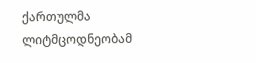ქართულმა ლიტმცოდნეობამ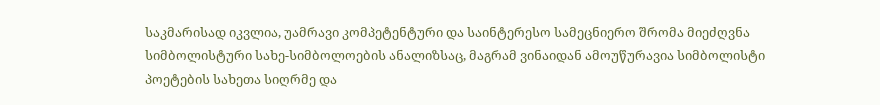საკმარისად იკვლია, უამრავი კომპეტენტური და საინტერესო სამეცნიერო შრომა მიეძღვნა სიმბოლისტური სახე-სიმბოლოების ანალიზსაც, მაგრამ ვინაიდან ამოუწურავია სიმბოლისტი პოეტების სახეთა სიღრმე და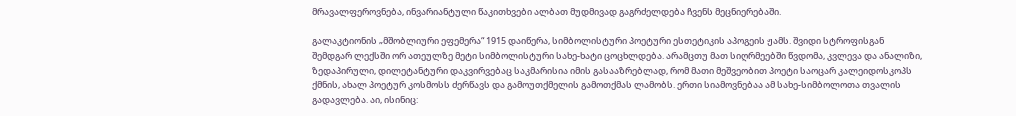მრავალფეროვნება, ინვარიანტული წაკითხვები ალბათ მუდმივად გაგრძელდება ჩვენს მეცნიერებაში.

გალაკტიონის „მშობლიური ეფემერა“ 1915 დაიწერა, სიმბოლისტური პოეტური ესთეტიკის აპოგეის ჟამს. შვიდი სტროფისგან შემდგარ ლექსში ორ ათეულზე მეტი სიმბოლისტური სახე-ხატი ცოცხლდება. არამცთუ მათ სიღრმეებში წვდომა, კვლევა და ანალიზი, ზედაპირული, დილეტანტური დაკვირვებაც საკმარისია იმის გასააზრებლად, რომ მათი მეშვეობით პოეტი საოცარ კალეიდოსკოპს ქმნის, ახალ პოეტურ კოსმოსს ძერწავს და გამოუთქმელის გამოთქმას ლამობს. ერთი სიამოვნებაა ამ სახე-სიმბოლოთა თვალის გადავლება. აი, ისინიც: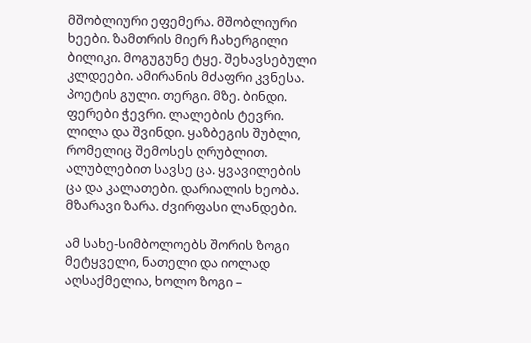მშობლიური ეფემერა. მშობლიური ხეები. ზამთრის მიერ ჩახერგილი ბილიკი. მოგუგუნე ტყე. შეხავსებული კლდეები. ამირანის მძაფრი კვნესა. პოეტის გული. თერგი. მზე. ბინდი. ფერები ჭევრი. ლალების ტევრი. ლილა და შვინდი. ყაზბეგის შუბლი, რომელიც შემოსეს ღრუბლით. ალუბლებით სავსე ცა. ყვავილების ცა და კალათები. დარიალის ხეობა. მზარავი ზარა. ძვირფასი ლანდები.

ამ სახე-სიმბოლოებს შორის ზოგი მეტყველი, ნათელი და იოლად აღსაქმელია, ხოლო ზოგი –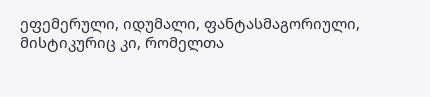ეფემერული, იდუმალი, ფანტასმაგორიული, მისტიკურიც კი, რომელთა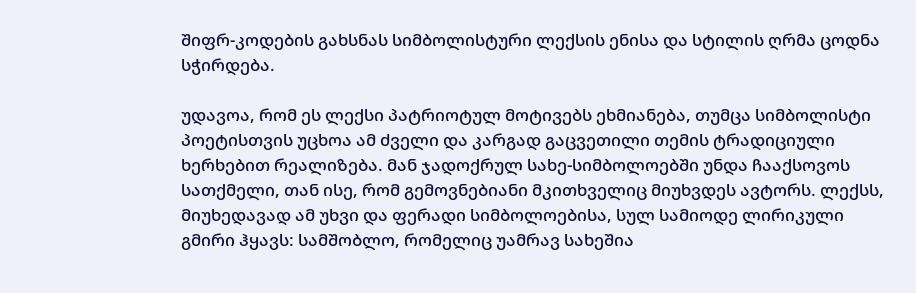შიფრ-კოდების გახსნას სიმბოლისტური ლექსის ენისა და სტილის ღრმა ცოდნა სჭირდება.

უდავოა, რომ ეს ლექსი პატრიოტულ მოტივებს ეხმიანება, თუმცა სიმბოლისტი პოეტისთვის უცხოა ამ ძველი და კარგად გაცვეთილი თემის ტრადიციული ხერხებით რეალიზება. მან ჯადოქრულ სახე-სიმბოლოებში უნდა ჩააქსოვოს სათქმელი, თან ისე, რომ გემოვნებიანი მკითხველიც მიუხვდეს ავტორს. ლექსს, მიუხედავად ამ უხვი და ფერადი სიმბოლოებისა, სულ სამიოდე ლირიკული გმირი ჰყავს: სამშობლო, რომელიც უამრავ სახეშია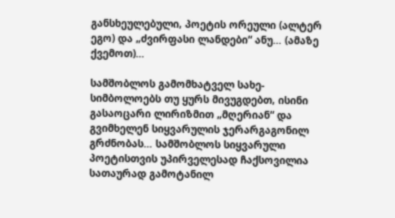განსხეულებული, პოეტის ორეული (ალტერ ეგო) და „ძვირფასი ლანდები“ ანუ… (ამაზე ქვემოთ)…

სამშობლოს გამომხატველ სახე-სიმბოლოებს თუ ყურს მივუგდებთ, ისინი გასაოცარი ლირიზმით „მღერიან“ და გვიმხელენ სიყვარულის ჯერარგაგონილ გრძნობას… სამშობლოს სიყვარული პოეტისთვის უპირველესად ჩაქსოვილია სათაურად გამოტანილ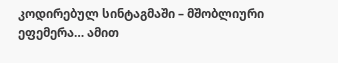კოდირებულ სინტაგმაში – მშობლიური ეფემერა… ამით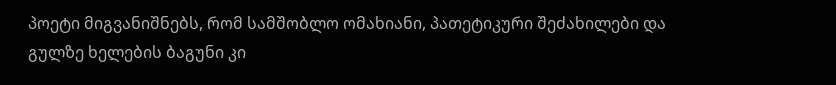პოეტი მიგვანიშნებს, რომ სამშობლო ომახიანი, პათეტიკური შეძახილები და გულზე ხელების ბაგუნი კი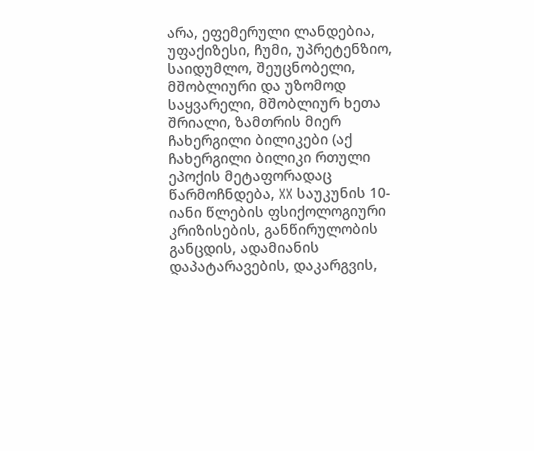არა, ეფემერული ლანდებია, უფაქიზესი, ჩუმი, უპრეტენზიო, საიდუმლო, შეუცნობელი, მშობლიური და უზომოდ საყვარელი, მშობლიურ ხეთა შრიალი, ზამთრის მიერ ჩახერგილი ბილიკები (აქ ჩახერგილი ბილიკი რთული ეპოქის მეტაფორადაც წარმოჩნდება, XX საუკუნის 10-იანი წლების ფსიქოლოგიური კრიზისების, განწირულობის განცდის, ადამიანის დაპატარავების, დაკარგვის,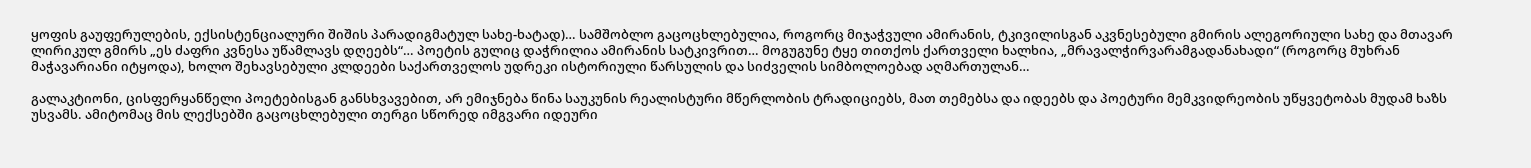ყოფის გაუფერულების, ექსისტენციალური შიშის პარადიგმატულ სახე-ხატად)… სამშობლო გაცოცხლებულია, როგორც მიჯაჭვული ამირანის, ტკივილისგან აკვნესებული გმირის ალეგორიული სახე და მთავარ ლირიკულ გმირს „ეს ძაფრი კვნესა უწამლავს დღეებს“… პოეტის გულიც დაჭრილია ამირანის სატკივრით… მოგუგუნე ტყე თითქოს ქართველი ხალხია, „მრავალჭირვარამგადანახადი“ (როგორც მუხრან მაჭავარიანი იტყოდა), ხოლო შეხავსებული კლდეები საქართველოს უდრეკი ისტორიული წარსულის და სიძველის სიმბოლოებად აღმართულან…

გალაკტიონი, ცისფერყანწელი პოეტებისგან განსხვავებით, არ ემიჯნება წინა საუკუნის რეალისტური მწერლობის ტრადიციებს, მათ თემებსა და იდეებს და პოეტური მემკვიდრეობის უწყვეტობას მუდამ ხაზს უსვამს. ამიტომაც მის ლექსებში გაცოცხლებული თერგი სწორედ იმგვარი იდეური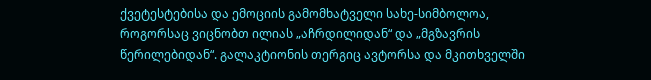ქვეტესტებისა და ემოციის გამომხატველი სახე-სიმბოლოა, როგორსაც ვიცნობთ ილიას „აჩრდილიდან“ და „მგზავრის წერილებიდან“. გალაკტიონის თერგიც ავტორსა და მკითხველში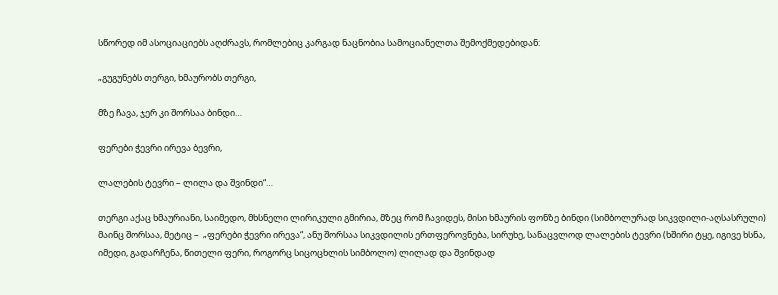სწორედ იმ ასოციაციებს აღძრავს, რომლებიც კარგად ნაცნობია სამოციანელთა შემოქმედებიდან:

„გუგუნებს თერგი, ხმაურობს თერგი,

მზე ჩავა, ჯერ კი შორსაა ბინდი…

ფერები ჭევრი ირევა ბევრი,

ლალების ტევრი – ლილა და შვინდი“…

თერგი აქაც ხმაურიანი, საიმედო, მხსნელი ლირიკული გმირია, მზეც რომ ჩავიდეს, მისი ხმაურის ფონზე ბინდი (სიმბოლურად სიკვდილი-აღსასრული) მაინც შორსაა, მეტიც –  „ფერები ჭევრი ირევა“, ანუ შორსაა სიკვდილის ერთფეროვნება, სირუხე, სანაცვლოდ ლალების ტევრი (ხშირი ტყე, იგივე ხსნა, იმედი, გადარჩენა, წითელი ფერი, როგორც სიცოცხლის სიმბოლო) ლილად და შვინდად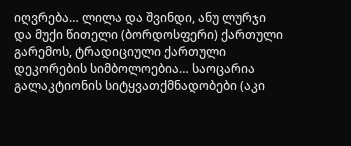იღვრება… ლილა და შვინდი, ანუ ლურჯი და მუქი წითელი (ბორდოსფერი) ქართული გარემოს, ტრადიციული ქართული დეკორების სიმბოლოებია… საოცარია გალაკტიონის სიტყვათქმნადობები (აკი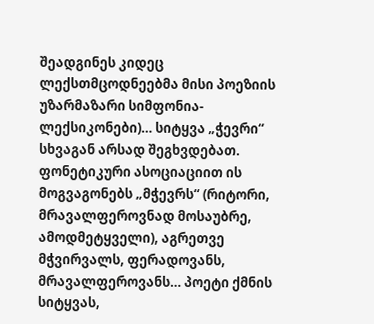შეადგინეს კიდეც ლექსთმცოდნეებმა მისი პოეზიის უზარმაზარი სიმფონია-ლექსიკონები)… სიტყვა „ჭევრი“ სხვაგან არსად შეგხვდებათ. ფონეტიკური ასოციაციით ის მოგვაგონებს „მჭევრს“ (რიტორი, მრავალფეროვნად მოსაუბრე, ამოდმეტყველი), აგრეთვე მჭვირვალს, ფერადოვანს, მრავალფეროვანს… პოეტი ქმნის სიტყვას,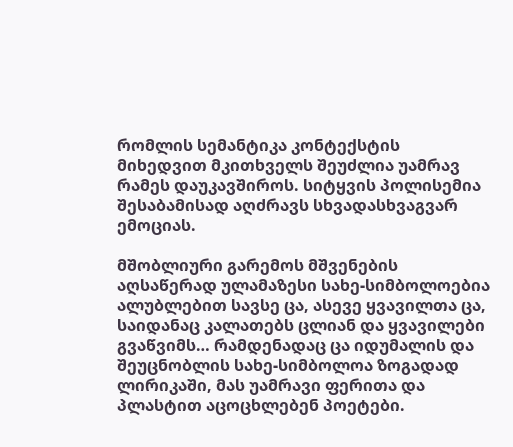რომლის სემანტიკა კონტექსტის მიხედვით მკითხველს შეუძლია უამრავ რამეს დაუკავშიროს. სიტყვის პოლისემია შესაბამისად აღძრავს სხვადასხვაგვარ ემოციას.

მშობლიური გარემოს მშვენების აღსაწერად ულამაზესი სახე-სიმბოლოებია ალუბლებით სავსე ცა, ასევე ყვავილთა ცა, საიდანაც კალათებს ცლიან და ყვავილები გვაწვიმს… რამდენადაც ცა იდუმალის და შეუცნობლის სახე-სიმბოლოა ზოგადად ლირიკაში, მას უამრავი ფერითა და პლასტით აცოცხლებენ პოეტები.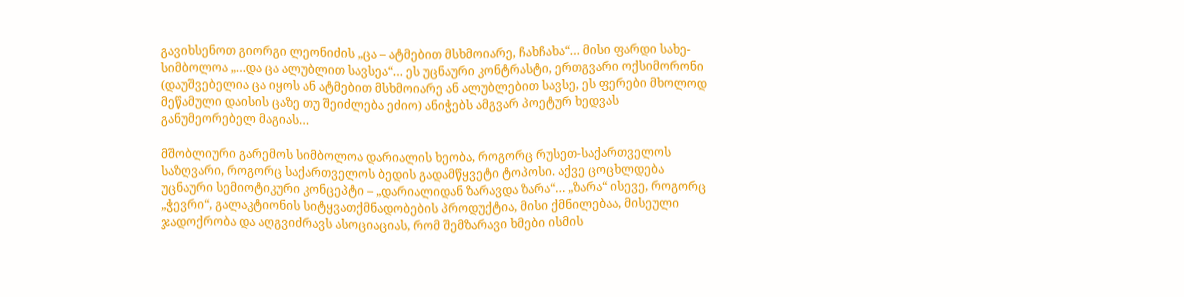გავიხსენოთ გიორგი ლეონიძის „ცა – ატმებით მსხმოიარე, ჩახჩახა“… მისი ფარდი სახე-სიმბოლოა „…და ცა ალუბლით სავსეა“… ეს უცნაური კონტრასტი, ერთგვარი ოქსიმორონი (დაუშვებელია ცა იყოს ან ატმებით მსხმოიარე ან ალუბლებით სავსე, ეს ფერები მხოლოდ მეწამული დაისის ცაზე თუ შეიძლება ეძიო) ანიჭებს ამგვარ პოეტურ ხედვას განუმეორებელ მაგიას…

მშობლიური გარემოს სიმბოლოა დარიალის ხეობა, როგორც რუსეთ-საქართველოს საზღვარი, როგორც საქართველოს ბედის გადამწყვეტი ტოპოსი. აქვე ცოცხლდება უცნაური სემიოტიკური კონცეპტი – „დარიალიდან ზარავდა ზარა“… „ზარა“ ისევე, როგორც „ჭევრი“, გალაკტიონის სიტყვათქმნადობების პროდუქტია, მისი ქმნილებაა, მისეული ჯადოქრობა და აღგვიძრავს ასოციაციას, რომ შემზარავი ხმები ისმის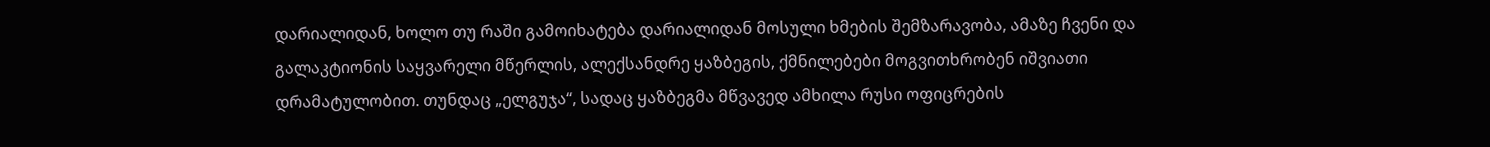დარიალიდან, ხოლო თუ რაში გამოიხატება დარიალიდან მოსული ხმების შემზარავობა, ამაზე ჩვენი და გალაკტიონის საყვარელი მწერლის, ალექსანდრე ყაზბეგის, ქმნილებები მოგვითხრობენ იშვიათი დრამატულობით. თუნდაც „ელგუჯა“, სადაც ყაზბეგმა მწვავედ ამხილა რუსი ოფიცრების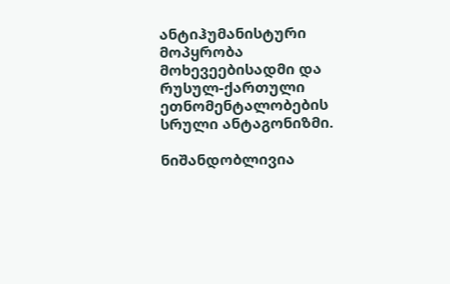ანტიჰუმანისტური მოპყრობა მოხევეებისადმი და რუსულ-ქართული ეთნომენტალობების სრული ანტაგონიზმი.

ნიშანდობლივია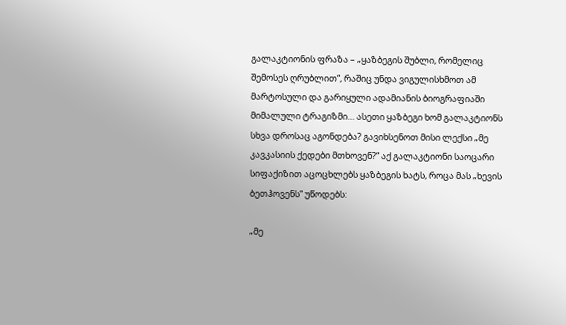გალაკტიონის ფრაზა – „ყაზბეგის შუბლი, რომელიც შემოსეს ღრუბლით“, რაშიც უნდა ვიგულისხმოთ ამ მარტოსული და გარიყული ადამიანის ბიოგრაფიაში მიმალული ტრაგიზმი… ასეთი ყაზბეგი ხომ გალაკტიონს სხვა დროსაც აგონდება? გავიხსენოთ მისი ლექსი „მე კავკასიის ქედები მთხოვენ?“ აქ გალაკტიონი საოცარი სიფაქიზით აცოცხლებს ყაზბეგის ხატს, როცა მას „ხევის ბეთჰოვენს“ უწოდებს:

„მე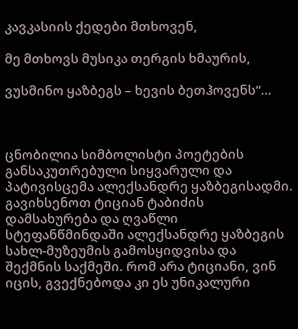კავკასიის ქედები მთხოვენ,

მე მთხოვს მუსიკა თერგის ხმაურის,

ვუსმინო ყაზბეგს – ხევის ბეთჰოვენს“…



ცნობილია სიმბოლისტი პოეტების განსაკუთრებული სიყვარული და პატივისცემა ალექსანდრე ყაზბეგისადმი. გავიხსენოთ ტიციან ტაბიძის დამსახურება და ღვაწლი სტეფანწმინდაში ალექსანდრე ყაზბეგის სახლ-მუზეუმის გამოსყიდვისა და შექმნის საქმეში. რომ არა ტიციანი, ვინ იცის, გვექნებოდა კი ეს უნიკალური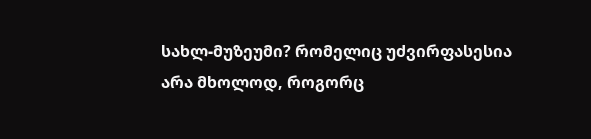სახლ-მუზეუმი? რომელიც უძვირფასესია არა მხოლოდ, როგორც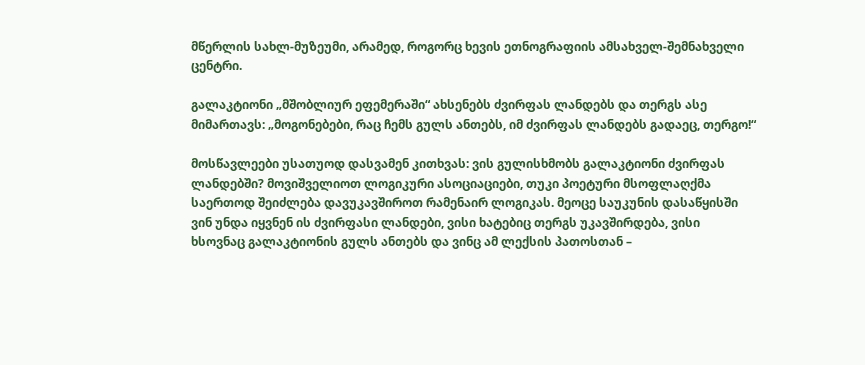მწერლის სახლ-მუზეუმი, არამედ, როგორც ხევის ეთნოგრაფიის ამსახველ-შემნახველი ცენტრი.

გალაკტიონი „მშობლიურ ეფემერაში“ ახსენებს ძვირფას ლანდებს და თერგს ასე მიმართავს: „მოგონებები, რაც ჩემს გულს ანთებს, იმ ძვირფას ლანდებს გადაეც, თერგო!“

მოსწავლეები უსათუოდ დასვამენ კითხვას: ვის გულისხმობს გალაკტიონი ძვირფას ლანდებში? მოვიშველიოთ ლოგიკური ასოციაციები, თუკი პოეტური მსოფლაღქმა საერთოდ შეიძლება დავუკავშიროთ რამენაირ ლოგიკას. მეოცე საუკუნის დასაწყისში ვინ უნდა იყვნენ ის ძვირფასი ლანდები, ვისი ხატებიც თერგს უკავშირდება, ვისი ხსოვნაც გალაკტიონის გულს ანთებს და ვინც ამ ლექსის პათოსთან –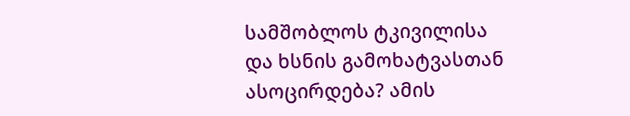სამშობლოს ტკივილისა და ხსნის გამოხატვასთან ასოცირდება? ამის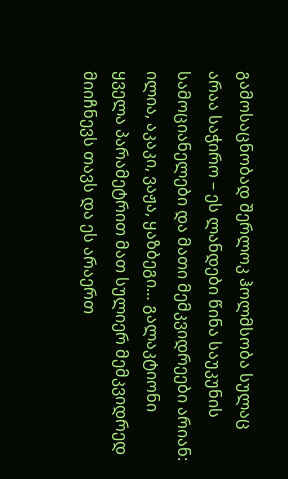გამოსაცნობად შერლოკ ჰოლმსობა სულაც არაა საჭირო – ეს ლანდები წინა საუკუნის სამოციანელები და მათი მემკვიდრეები არიან: ილია, აკაკი, ვაჟა, ყაზბეგი… გალაკტიონი ყველა პარამეტრით მათ სულიერ მემკვიდრედ მიიჩნევს თავს და ეს არაერთ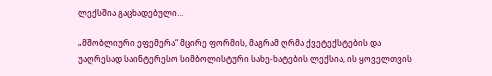ლექსშია გაცხადებული…

„მშობლიური ეფემერა“ მცირე ფორმის, მაგრამ ღრმა ქვეტექსტების და უაღრესად საინტერესო სიმბოლისტური სახე-ხატების ლექსია, ის ყოველთვის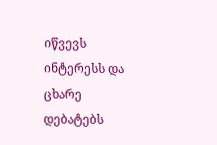იწვევს ინტერესს და ცხარე დებატებს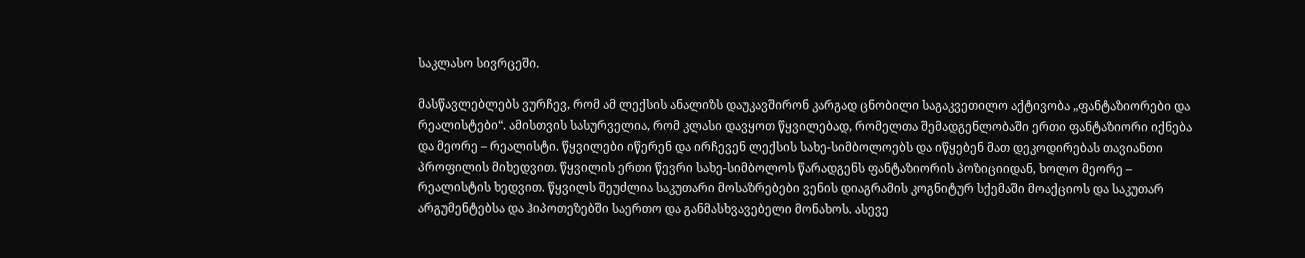საკლასო სივრცეში.

მასწავლებლებს ვურჩევ, რომ ამ ლექსის ანალიზს დაუკავშირონ კარგად ცნობილი საგაკვეთილო აქტივობა „ფანტაზიორები და რეალისტები“. ამისთვის სასურველია, რომ კლასი დავყოთ წყვილებად, რომელთა შემადგენლობაში ერთი ფანტაზიორი იქნება და მეორე – რეალისტი. წყვილები იწერენ და ირჩევენ ლექსის სახე-სიმბოლოებს და იწყებენ მათ დეკოდირებას თავიანთი პროფილის მიხედვით. წყვილის ერთი წევრი სახე-სიმბოლოს წარადგენს ფანტაზიორის პოზიციიდან, ხოლო მეორე – რეალისტის ხედვით. წყვილს შეუძლია საკუთარი მოსაზრებები ვენის დიაგრამის კოგნიტურ სქემაში მოაქციოს და საკუთარ არგუმენტებსა და ჰიპოთეზებში საერთო და განმასხვავებელი მონახოს. ასევე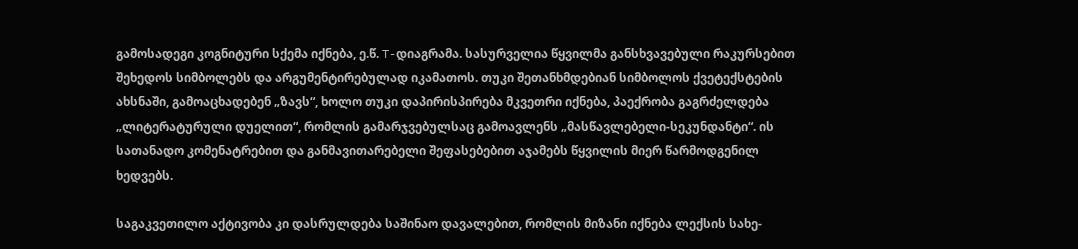გამოსადეგი კოგნიტური სქემა იქნება, ე.წ. T-დიაგრამა. სასურველია წყვილმა განსხვავებული რაკურსებით შეხედოს სიმბოლებს და არგუმენტირებულად იკამათოს. თუკი შეთანხმდებიან სიმბოლოს ქვეტექსტების ახსნაში, გამოაცხადებენ „ზავს“, ხოლო თუკი დაპირისპირება მკვეთრი იქნება, პაექრობა გაგრძელდება „ლიტერატურული დუელით“, რომლის გამარჯვებულსაც გამოავლენს „მასწავლებელი-სეკუნდანტი“. ის სათანადო კომენატრებით და განმავითარებელი შეფასებებით აჯამებს წყვილის მიერ წარმოდგენილ ხედვებს.

საგაკვეთილო აქტივობა კი დასრულდება საშინაო დავალებით, რომლის მიზანი იქნება ლექსის სახე-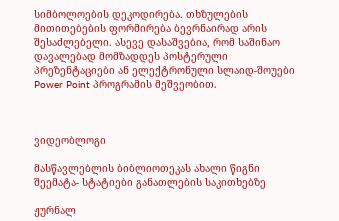სიმბოლოების დეკოდირება. თხზულების მითითებების ფორმირება ბევრნაირად არის შესაძლებელი. ასევე დასაშვებია, რომ საშინაო დავალებად მომზადდეს პოსტერული პრეზენტაციები ან ელექტრონული სლაიდ-შოუები Power Point პროგრამის მეშვეობით.



ვიდეობლოგი

მასწავლებლის ბიბლიოთეკას ახალი წიგნი შეემატა- სტატიები განათლების საკითხებზე

ჟურნალ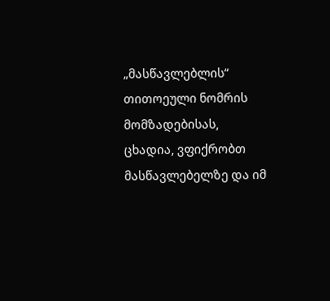„მასწავლებლის“ თითოეული ნომრის მომზადებისას, ცხადია, ვფიქრობთ მასწავლებელზე და იმ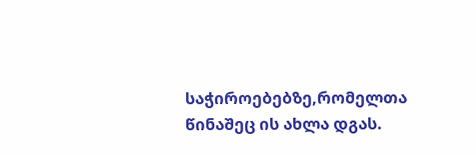საჭიროებებზე,რომელთა წინაშეც ის ახლა დგას.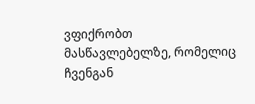ვფიქრობთ მასწავლებელზე, რომელიც ჩვენგან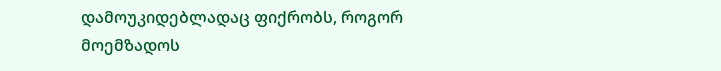დამოუკიდებლადაც ფიქრობს, როგორ მოემზადოს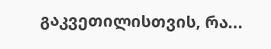გაკვეთილისთვის, რა...